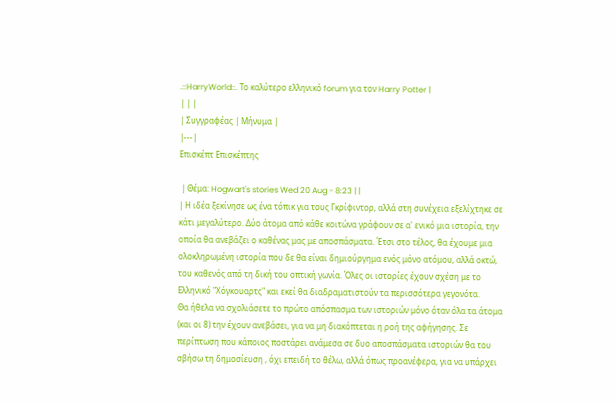.::HarryWorld::. Το καλύτερο ελληνικό forum για τον Harry Potter |
| | |
| Συγγραφέας | Μήνυμα |
|---|
Επισκέπτ Επισκέπτης

 | Θέμα: Hogwart's stories Wed 20 Aug - 8:23 | |
| Η ιδέα ξεκίνησε ως ένα τόπικ για τους Γκρίφιντορ, αλλά στη συνέχεια εξελίχτηκε σε κάτι μεγαλύτερο. Δύο άτομα από κάθε κοιτώνα γράφουν σε α' ενικό μια ιστορία, την οποία θα ανεβάζει ο καθένας μας με αποσπάσματα. Έτσι στο τέλος, θα έχουμε μια ολοκληρωμένη ιστορία που δε θα είναι δημιούργημα ενός μόνο ατόμου, αλλά οκτώ, του καθενός από τη δική του οπτική γωνία. Όλες οι ιστορίες έχουν σχέση με το Ελληνικό "Χόγκουαρτς" και εκεί θα διαδραματιστούν τα περισσότερα γεγονότα.
Θα ήθελα να σχολιάσετε το πρώτο απόσπασμα των ιστοριών μόνο όταν όλα τα άτομα (και οι 8) την έχουν ανεβάσει, για να μη διακόπτεται η ροή της αφήγησης. Σε περίπτωση που κάποιος ποστάρει ανάμεσα σε δυο αποσπάσματα ιστοριών θα του σβήσω τη δημοσίευση , όχι επειδή το θέλω, αλλά όπως προανέφερα, για να υπάρχει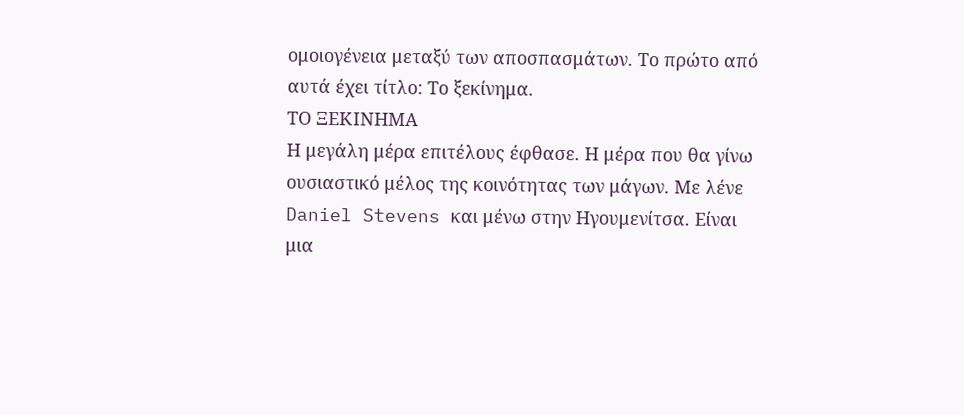ομοιογένεια μεταξύ των αποσπασμάτων. Το πρώτο από αυτά έχει τίτλο: Το ξεκίνημα.
ΤΟ ΞΕΚΙΝΗΜΑ
Η μεγάλη μέρα επιτέλους έφθασε. Η μέρα που θα γίνω ουσιαστικό μέλος της κοινότητας των μάγων. Με λένε Daniel Stevens και μένω στην Ηγουμενίτσα. Είναι μια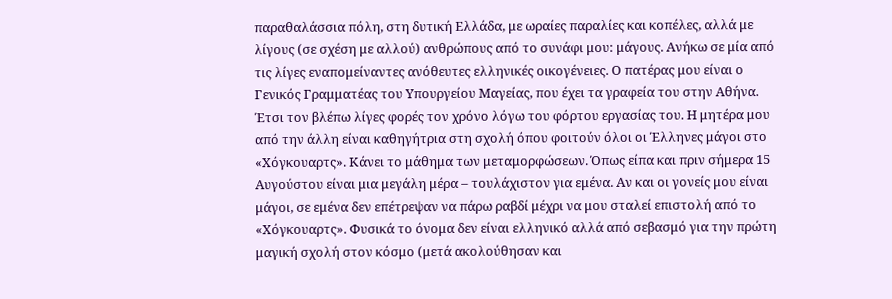παραθαλάσσια πόλη, στη δυτική Ελλάδα, με ωραίες παραλίες και κοπέλες, αλλά με λίγους (σε σχέση με αλλού) ανθρώπους από το συνάφι μου: μάγους. Ανήκω σε μία από τις λίγες εναπομείναντες ανόθευτες ελληνικές οικογένειες. Ο πατέρας μου είναι ο Γενικός Γραμματέας του Υπουργείου Μαγείας, που έχει τα γραφεία του στην Αθήνα. Έτσι τον βλέπω λίγες φορές τον χρόνο λόγω του φόρτου εργασίας του. Η μητέρα μου από την άλλη είναι καθηγήτρια στη σχολή όπου φοιτούν όλοι οι Έλληνες μάγοι στο «Χόγκουαρτς». Κάνει το μάθημα των μεταμορφώσεων. Όπως είπα και πριν σήμερα 15 Αυγούστου είναι μια μεγάλη μέρα – τουλάχιστον για εμένα. Αν και οι γονείς μου είναι μάγοι, σε εμένα δεν επέτρεψαν να πάρω ραβδί μέχρι να μου σταλεί επιστολή από το «Χόγκουαρτς». Φυσικά το όνομα δεν είναι ελληνικό αλλά από σεβασμό για την πρώτη μαγική σχολή στον κόσμο (μετά ακολούθησαν και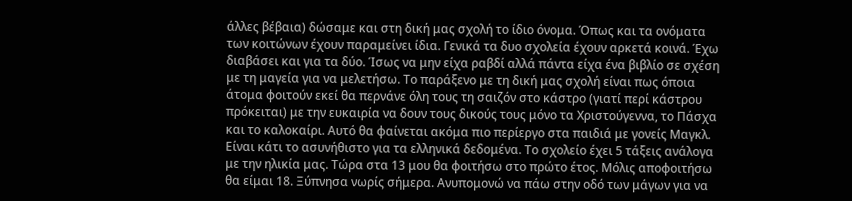άλλες βέβαια) δώσαμε και στη δική μας σχολή το ίδιο όνομα. Όπως και τα ονόματα των κοιτώνων έχουν παραμείνει ίδια. Γενικά τα δυο σχολεία έχουν αρκετά κοινά. Έχω διαβάσει και για τα δύο. Ίσως να μην είχα ραβδί αλλά πάντα είχα ένα βιβλίο σε σχέση με τη μαγεία για να μελετήσω. Το παράξενο με τη δική μας σχολή είναι πως όποια άτομα φοιτούν εκεί θα περνάνε όλη τους τη σαιζόν στο κάστρο (γιατί περί κάστρου πρόκειται) με την ευκαιρία να δουν τους δικούς τους μόνο τα Χριστούγεννα, το Πάσχα και το καλοκαίρι. Αυτό θα φαίνεται ακόμα πιο περίεργο στα παιδιά με γονείς Μαγκλ. Είναι κάτι το ασυνήθιστο για τα ελληνικά δεδομένα. Το σχολείο έχει 5 τάξεις ανάλογα με την ηλικία μας. Τώρα στα 13 μου θα φοιτήσω στο πρώτο έτος. Μόλις αποφοιτήσω θα είμαι 18. Ξύπνησα νωρίς σήμερα. Ανυπομονώ να πάω στην οδό των μάγων για να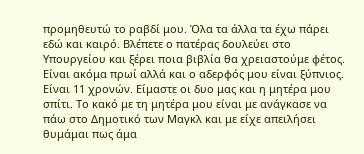προμηθευτώ το ραβδί μου. Όλα τα άλλα τα έχω πάρει εδώ και καιρό. Βλέπετε ο πατέρας δουλεύει στο Υπουργείου και ξέρει ποια βιβλία θα χρειαστούμε φέτος. Είναι ακόμα πρωί αλλά και ο αδερφός μου είναι ξύπνιος. Είναι 11 χρονών. Είμαστε οι δυο μας και η μητέρα μου σπίτι. Το κακό με τη μητέρα μου είναι με ανάγκασε να πάω στο Δημοτικό των Μαγκλ και με είχε απειλήσει θυμάμαι πως άμα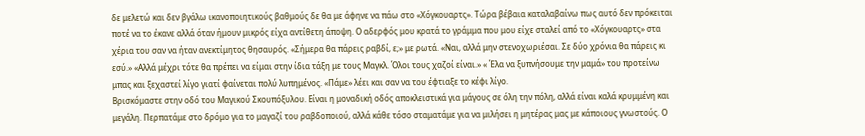δε μελετώ και δεν βγάλω ικανοποιητικούς βαθμούς δε θα με άφηνε να πάω στο «Χόγκουαρτς». Τώρα βέβαια καταλαβαίνω πως αυτό δεν πρόκειται ποτέ να το έκανε αλλά όταν ήμουν μικρός είχα αντίθετη άποψη. Ο αδερφός μου κρατά το γράμμα που μου είχε σταλεί από το «Χόγκουαρτς» στα χέρια του σαν να ήταν ανεκτίμητος θησαυρός. «Σήμερα θα πάρεις ραβδί, ε;» με ρωτά. «Ναι, αλλά μην στενοχωριέσαι. Σε δύο χρόνια θα πάρεις κι εσύ.» «Αλλά μέχρι τότε θα πρέπει να είμαι στην ίδια τάξη με τους Μαγκλ. Όλοι τους χαζοί είναι.» « Έλα να ξυπνήσουμε την μαμά» του προτείνω μπας και ξεχαστεί λίγο γιατί φαίνεται πολύ λυπημένος. «Πάμε» λέει και σαν να του έφτιαξε το κέφι λίγο.
Βρισκόμαστε στην οδό του Μαγικού Σκουπόξυλου. Είναι η μοναδική οδός αποκλειστικά για μάγους σε όλη την πόλη, αλλά είναι καλά κρυμμένη και μεγάλη. Περπατάμε στο δρόμο για το μαγαζί του ραβδοποιού, αλλά κάθε τόσο σταματάμε για να μιλήσει η μητέρας μας με κάποιους γνωστούς. Ο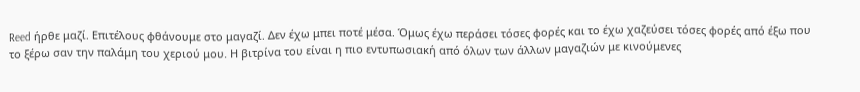Reed ήρθε μαζί. Επιτέλους φθάνουμε στο μαγαζί. Δεν έχω μπει ποτέ μέσα. Όμως έχω περάσει τόσες φορές και το έχω χαζεύσει τόσες φορές από έξω που το ξέρω σαν την παλάμη του χεριού μου. Η βιτρίνα του είναι η πιο εντυπωσιακή από όλων των άλλων μαγαζιών με κινούμενες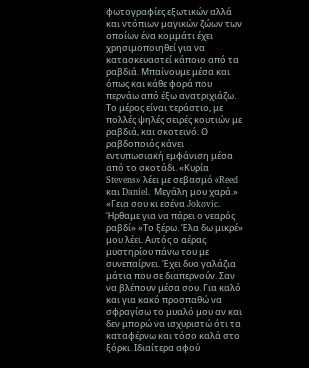φωτογραφίες εξωτικών αλλά και ντόπιων μαγικών ζώων των οποίων ένα κομμάτι έχει χρησιμοποιηθεί για να κατασκευαστεί κάποιο από τα ραβδιά. Μπαίνουμε μέσα και όπως και κάθε φορά που περνάω από έξω ανατριχιάζω. Το μέρος είναι τεράστιο, με πολλές ψηλές σειρές κουτιών με ραβδιά, και σκοτεινό. Ο ραβδοποιός κάνει εντυπωσιακή εμφάνιση μέσα από το σκοτάδι. «Κυρία Stevens» λέει με σεβασμό «Reed και Daniel. Μεγάλη μου χαρά.» «Γεια σου κι εσένα Jokovic. Ήρθαμε για να πάρει ο νεαρός ραβδί» «Το ξέρω. Έλα δω μικρέ» μου λέει. Αυτός ο αέρας μυστηρίου πάνω του με συνεπαίρνει. Έχει δυο γαλάζια μάτια που σε διαπερνούν. Σαν να βλέπουν μέσα σου. Για καλό και για κακό προσπαθώ να σφραγίσω το μυαλό μου αν και δεν μπορώ να ισχυριστώ ότι τα καταφέρνω και τόσο καλά στο ξόρκι. Ιδιαίτερα αφού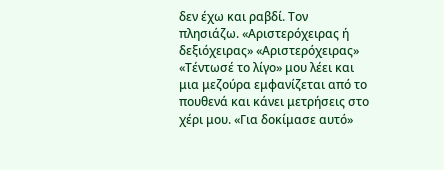δεν έχω και ραβδί. Τον πλησιάζω. «Αριστερόχειρας ή δεξιόχειρας» «Αριστερόχειρας» «Τέντωσέ το λίγο» μου λέει και μια μεζούρα εμφανίζεται από το πουθενά και κάνει μετρήσεις στο χέρι μου. «Για δοκίμασε αυτό»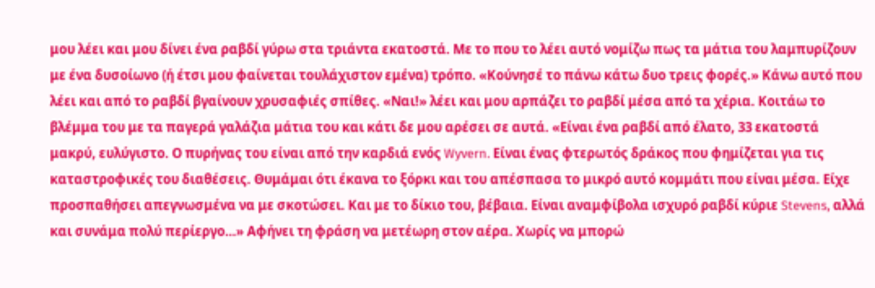μου λέει και μου δίνει ένα ραβδί γύρω στα τριάντα εκατοστά. Με το που το λέει αυτό νομίζω πως τα μάτια του λαμπυρίζουν με ένα δυσοίωνο (ή έτσι μου φαίνεται τουλάχιστον εμένα) τρόπο. «Κούνησέ το πάνω κάτω δυο τρεις φορές.» Κάνω αυτό που λέει και από το ραβδί βγαίνουν χρυσαφιές σπίθες. «Ναι!» λέει και μου αρπάζει το ραβδί μέσα από τα χέρια. Κοιτάω το βλέμμα του με τα παγερά γαλάζια μάτια του και κάτι δε μου αρέσει σε αυτά. «Είναι ένα ραβδί από έλατο, 33 εκατοστά μακρύ, ευλύγιστο. Ο πυρήνας του είναι από την καρδιά ενός Wyvern. Είναι ένας φτερωτός δράκος που φημίζεται για τις καταστροφικές του διαθέσεις. Θυμάμαι ότι έκανα το ξόρκι και του απέσπασα το μικρό αυτό κομμάτι που είναι μέσα. Είχε προσπαθήσει απεγνωσμένα να με σκοτώσει. Και με το δίκιο του, βέβαια. Είναι αναμφίβολα ισχυρό ραβδί κύριε Stevens, αλλά και συνάμα πολύ περίεργο…» Αφήνει τη φράση να μετέωρη στον αέρα. Χωρίς να μπορώ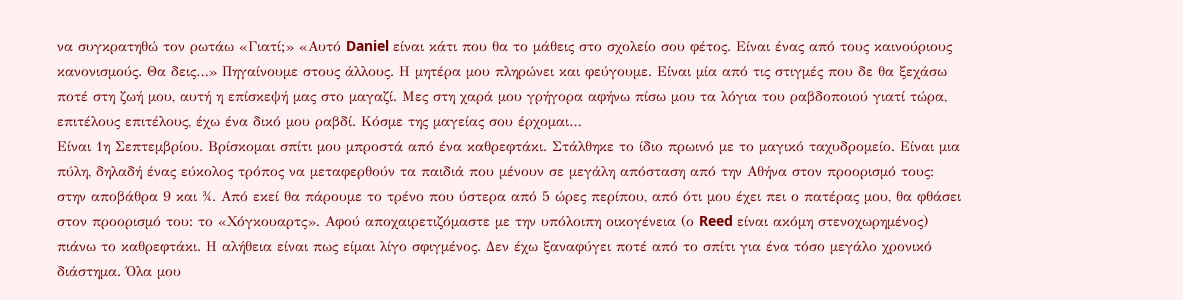να συγκρατηθώ τον ρωτάω «Γιατί;» «Αυτό Daniel είναι κάτι που θα το μάθεις στο σχολείο σου φέτος. Είναι ένας από τους καινούριους κανονισμούς. Θα δεις…» Πηγαίνουμε στους άλλους. Η μητέρα μου πληρώνει και φεύγουμε. Είναι μία από τις στιγμές που δε θα ξεχάσω ποτέ στη ζωή μου, αυτή η επίσκεψή μας στο μαγαζί. Μες στη χαρά μου γρήγορα αφήνω πίσω μου τα λόγια του ραβδοποιού γιατί τώρα, επιτέλους επιτέλους, έχω ένα δικό μου ραβδί. Κόσμε της μαγείας σου έρχομαι…
Είναι 1η Σεπτεμβρίου. Βρίσκομαι σπίτι μου μπροστά από ένα καθρεφτάκι. Στάλθηκε το ίδιο πρωινό με το μαγικό ταχυδρομείο. Είναι μια πύλη, δηλαδή ένας εύκολος τρόπος να μεταφερθούν τα παιδιά που μένουν σε μεγάλη απόσταση από την Αθήνα στον προορισμό τους: στην αποβάθρα 9 και ¾. Από εκεί θα πάρουμε το τρένο που ύστερα από 5 ώρες περίπου, από ότι μου έχει πει ο πατέρας μου, θα φθάσει στον προορισμό του: το «Χόγκουαρτς». Αφού αποχαιρετιζόμαστε με την υπόλοιπη οικογένεια (ο Reed είναι ακόμη στενοχωρημένος) πιάνω το καθρεφτάκι. Η αλήθεια είναι πως είμαι λίγο σφιγμένος. Δεν έχω ξαναφύγει ποτέ από το σπίτι για ένα τόσο μεγάλο χρονικό διάστημα. Όλα μου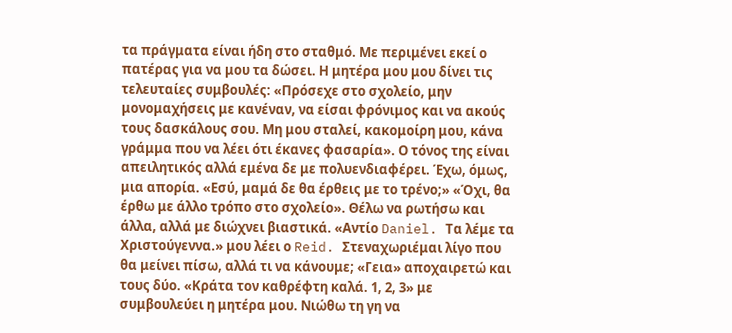τα πράγματα είναι ήδη στο σταθμό. Με περιμένει εκεί ο πατέρας για να μου τα δώσει. Η μητέρα μου μου δίνει τις τελευταίες συμβουλές: «Πρόσεχε στο σχολείο, μην μονομαχήσεις με κανέναν, να είσαι φρόνιμος και να ακούς τους δασκάλους σου. Μη μου σταλεί, κακομοίρη μου, κάνα γράμμα που να λέει ότι έκανες φασαρία». Ο τόνος της είναι απειλητικός αλλά εμένα δε με πολυενδιαφέρει. Έχω, όμως, μια απορία. «Εσύ, μαμά δε θα έρθεις με το τρένο;» «Όχι, θα έρθω με άλλο τρόπο στο σχολείο». Θέλω να ρωτήσω και άλλα, αλλά με διώχνει βιαστικά. «Αντίο Daniel. Τα λέμε τα Χριστούγεννα.» μου λέει ο Reid. Στεναχωριέμαι λίγο που θα μείνει πίσω, αλλά τι να κάνουμε; «Γεια» αποχαιρετώ και τους δύο. «Κράτα τον καθρέφτη καλά. 1, 2, 3» με συμβουλεύει η μητέρα μου. Νιώθω τη γη να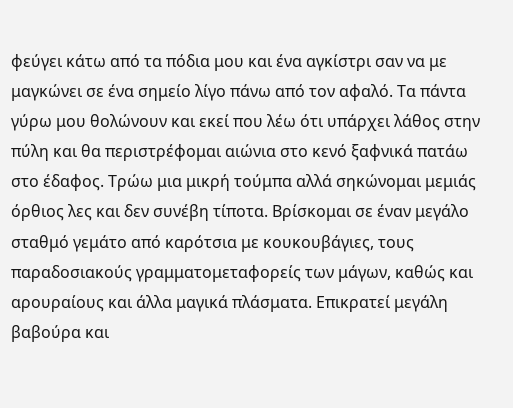φεύγει κάτω από τα πόδια μου και ένα αγκίστρι σαν να με μαγκώνει σε ένα σημείο λίγο πάνω από τον αφαλό. Τα πάντα γύρω μου θολώνουν και εκεί που λέω ότι υπάρχει λάθος στην πύλη και θα περιστρέφομαι αιώνια στο κενό ξαφνικά πατάω στο έδαφος. Τρώω μια μικρή τούμπα αλλά σηκώνομαι μεμιάς όρθιος λες και δεν συνέβη τίποτα. Βρίσκομαι σε έναν μεγάλο σταθμό γεμάτο από καρότσια με κουκουβάγιες, τους παραδοσιακούς γραμματομεταφορείς των μάγων, καθώς και αρουραίους και άλλα μαγικά πλάσματα. Επικρατεί μεγάλη βαβούρα και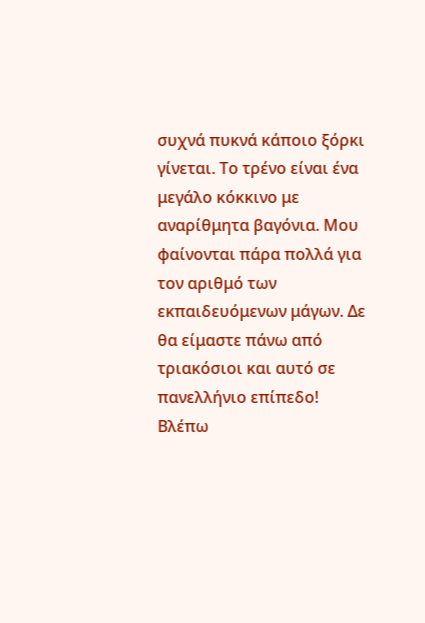συχνά πυκνά κάποιο ξόρκι γίνεται. Το τρένο είναι ένα μεγάλο κόκκινο με αναρίθμητα βαγόνια. Μου φαίνονται πάρα πολλά για τον αριθμό των εκπαιδευόμενων μάγων. Δε θα είμαστε πάνω από τριακόσιοι και αυτό σε πανελλήνιο επίπεδο! Βλέπω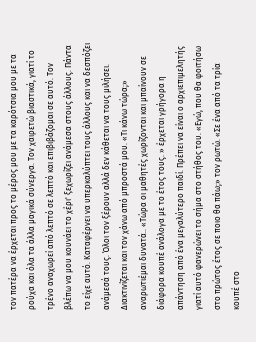τον πατέρα να έρχεται προς το μέρος μου με τα καρότσια μου με τα ρούχα και όλα τα άλλα μαγικά σύνεργα. Τον χαιρετώ βιαστικά, γιατί το τρένο αναχωρεί από λεπτό σε λεπτό και επιβιβάζομαι σε αυτό. Τον βλέπω να μου κουνάει το χέρι' ξεχωρίζει ανάμεσα στους άλλους. Πάντα το είχε αυτό. Καταφέρνει να υπερκαλύπτει τους άλλους και να δεσπόζει ανάμεσά τους. Όλοι τον ξέρουν αλλά δεν κάθεται να τους μιλήσει. Διακτινίζεται και τον χάνω από μπροστά μου. «Τι κάνω τώρα;» αναρωτιέμαι δυνατά.. «Τώρα οι μαθητές χωρίζονται και μπαίνουν σε διάφορα κουπέ ανάλογα με το έτος τους. » έρχεται γρήγορα η απάντηση από ένα μεγαλύτερο παιδί. Πρέπει να είναι ο αρχιεπιμελητής γιατί αυτό φανερώνει το σήμα στο στήθος του. «Εγώ, που θα φοιτήσω στο πρώτος έτος σε ποιο θα πάω;» τον ρωτώ. «Σε ένα από τα τρία κουπέ στο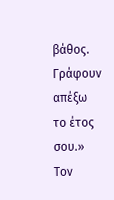βάθος. Γράφουν απέξω το έτος σου.» Τον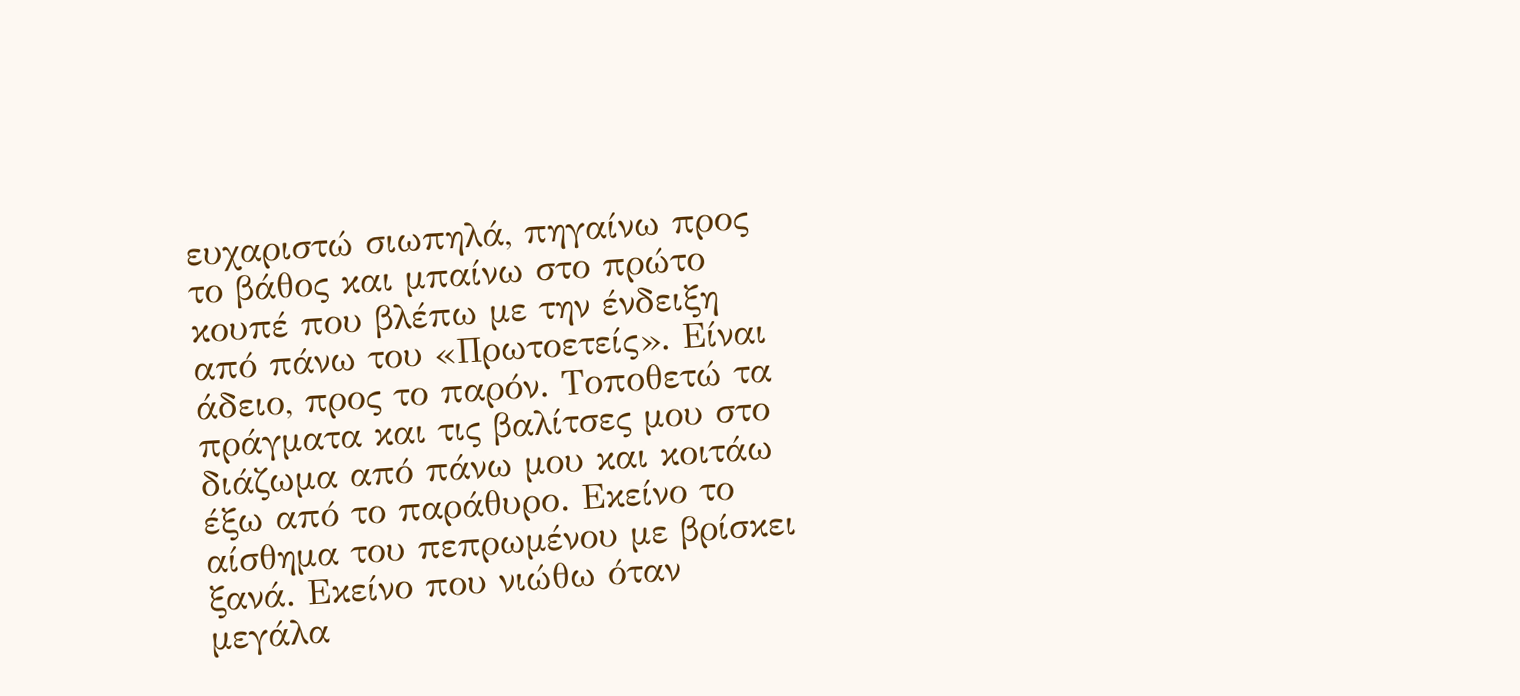ευχαριστώ σιωπηλά, πηγαίνω προς το βάθος και μπαίνω στο πρώτο κουπέ που βλέπω με την ένδειξη από πάνω του «Πρωτοετείς». Είναι άδειο, προς το παρόν. Τοποθετώ τα πράγματα και τις βαλίτσες μου στο διάζωμα από πάνω μου και κοιτάω έξω από το παράθυρο. Εκείνο το αίσθημα του πεπρωμένου με βρίσκει ξανά. Εκείνο που νιώθω όταν μεγάλα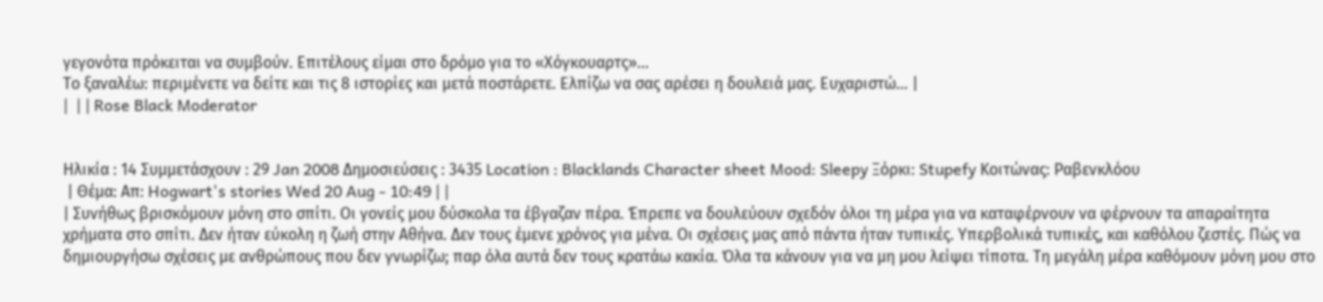γεγονότα πρόκειται να συμβούν. Επιτέλους είμαι στο δρόμο για το «Χόγκουαρτς»…
Το ξαναλέω: περιμένετε να δείτε και τις 8 ιστορίες και μετά ποστάρετε. Ελπίζω να σας αρέσει η δουλειά μας. Ευχαριστώ... |
|  | | Rose Black Moderator


Ηλικία : 14 Συμμετάσχουν : 29 Jan 2008 Δημοσιεύσεις : 3435 Location : Blacklands Character sheet Mood: Sleepy Ξόρκι: Stupefy Κοιτώνας: Ραβενκλόου
 | Θέμα: Απ: Hogwart's stories Wed 20 Aug - 10:49 | |
| Συνήθως βρισκόμουν μόνη στο σπίτι. Οι γονείς μου δύσκολα τα έβγαζαν πέρα. Έπρεπε να δουλεύουν σχεδόν όλοι τη μέρα για να καταφέρνουν να φέρνουν τα απαραίτητα χρήματα στο σπίτι. Δεν ήταν εύκολη η ζωή στην Αθήνα. Δεν τους έμενε χρόνος για μένα. Οι σχέσεις μας από πάντα ήταν τυπικές. Υπερβολικά τυπικές, και καθόλου ζεστές. Πώς να δημιουργήσω σχέσεις με ανθρώπους που δεν γνωρίζω; παρ όλα αυτά δεν τους κρατάω κακία. Όλα τα κάνουν για να μη μου λείψει τίποτα. Τη μεγάλη μέρα καθόμουν μόνη μου στο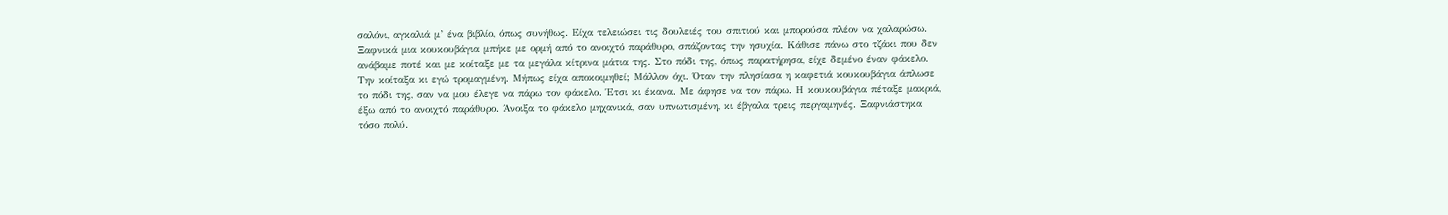σαλόνι, αγκαλιά μ’ ένα βιβλίο, όπως συνήθως. Είχα τελειώσει τις δουλειές του σπιτιού και μπορούσα πλέον να χαλαρώσω. Ξαφνικά μια κουκουβάγια μπήκε με ορμή από το ανοιχτό παράθυρο, σπάζοντας την ησυχία. Κάθισε πάνω στο τζάκι που δεν ανάβαμε ποτέ και με κοίταξε με τα μεγάλα κίτρινα μάτια της. Στο πόδι της, όπως παρατήρησα, είχε δεμένο έναν φάκελο. Την κοίταξα κι εγώ τρομαγμένη. Μήπως είχα αποκοιμηθεί; Μάλλον όχι. Όταν την πλησίασα η καφετιά κουκουβάγια άπλωσε το πόδι της, σαν να μου έλεγε να πάρω τον φάκελο. Έτσι κι έκανα. Με άφησε να τον πάρω. Η κουκουβάγια πέταξε μακριά, έξω από το ανοιχτό παράθυρο. Άνοιξα το φάκελο μηχανικά, σαν υπνωτισμένη, κι έβγαλα τρεις περγαμηνές. Ξαφνιάστηκα τόσο πολύ.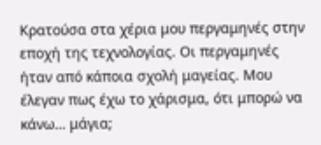Κρατούσα στα χέρια μου περγαμηνές στην εποχή της τεχνολογίας. Οι περγαμηνές ήταν από κάποια σχολή μαγείας. Μου έλεγαν πως έχω το χάρισμα, ότι μπορώ να κάνω… μάγια;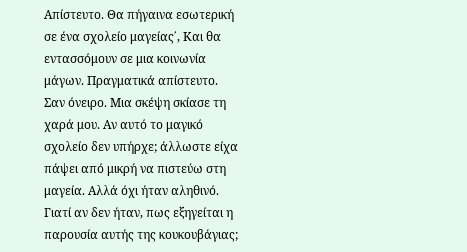Απίστευτο. Θα πήγαινα εσωτερική σε ένα σχολείο μαγείας΄, Και θα εντασσόμουν σε μια κοινωνία μάγων. Πραγματικά απίστευτο. Σαν όνειρο. Μια σκέψη σκίασε τη χαρά μου. Αν αυτό το μαγικό σχολείο δεν υπήρχε; άλλωστε είχα πάψει από μικρή να πιστεύω στη μαγεία. Αλλά όχι ήταν αληθινό. Γιατί αν δεν ήταν, πως εξηγείται η παρουσία αυτής της κουκουβάγιας;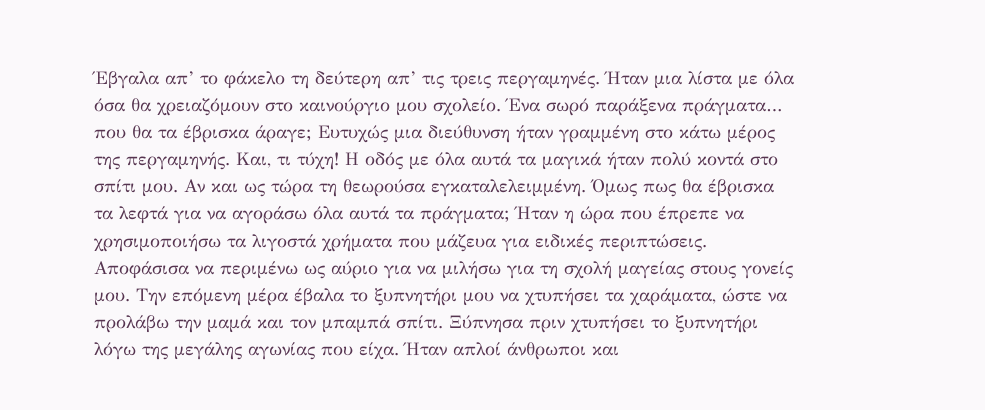Έβγαλα απ’ το φάκελο τη δεύτερη απ’ τις τρεις περγαμηνές. Ήταν μια λίστα με όλα όσα θα χρειαζόμουν στο καινούργιο μου σχολείο. Ένα σωρό παράξενα πράγματα… που θα τα έβρισκα άραγε; Ευτυχώς μια διεύθυνση ήταν γραμμένη στο κάτω μέρος της περγαμηνής. Και, τι τύχη! Η οδός με όλα αυτά τα μαγικά ήταν πολύ κοντά στο σπίτι μου. Αν και ως τώρα τη θεωρούσα εγκαταλελειμμένη. Όμως πως θα έβρισκα τα λεφτά για να αγοράσω όλα αυτά τα πράγματα; Ήταν η ώρα που έπρεπε να χρησιμοποιήσω τα λιγοστά χρήματα που μάζευα για ειδικές περιπτώσεις. Αποφάσισα να περιμένω ως αύριο για να μιλήσω για τη σχολή μαγείας στους γονείς μου. Την επόμενη μέρα έβαλα το ξυπνητήρι μου να χτυπήσει τα χαράματα, ώστε να προλάβω την μαμά και τον μπαμπά σπίτι. Ξύπνησα πριν χτυπήσει το ξυπνητήρι λόγω της μεγάλης αγωνίας που είχα. Ήταν απλοί άνθρωποι και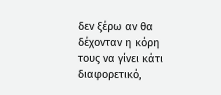δεν ξέρω αν θα δέχονταν η κόρη τους να γίνει κάτι διαφορετικό,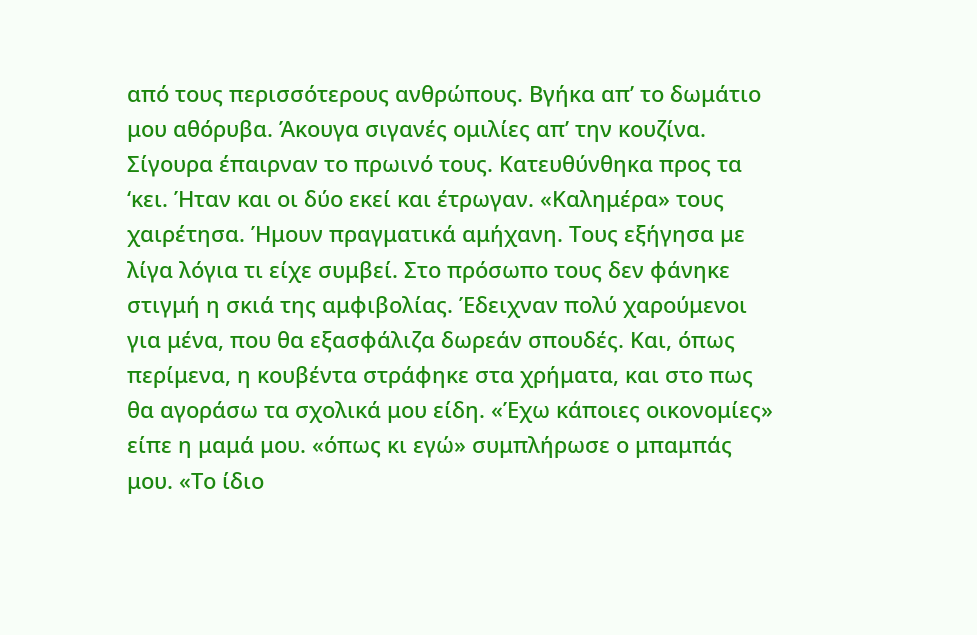από τους περισσότερους ανθρώπους. Βγήκα απ’ το δωμάτιο μου αθόρυβα. Άκουγα σιγανές ομιλίες απ’ την κουζίνα. Σίγουρα έπαιρναν το πρωινό τους. Κατευθύνθηκα προς τα ‘κει. Ήταν και οι δύο εκεί και έτρωγαν. «Καλημέρα» τους χαιρέτησα. Ήμουν πραγματικά αμήχανη. Τους εξήγησα με λίγα λόγια τι είχε συμβεί. Στο πρόσωπο τους δεν φάνηκε στιγμή η σκιά της αμφιβολίας. Έδειχναν πολύ χαρούμενοι για μένα, που θα εξασφάλιζα δωρεάν σπουδές. Και, όπως περίμενα, η κουβέντα στράφηκε στα χρήματα, και στο πως θα αγοράσω τα σχολικά μου είδη. «Έχω κάποιες οικονομίες» είπε η μαμά μου. «όπως κι εγώ» συμπλήρωσε ο μπαμπάς μου. «Το ίδιο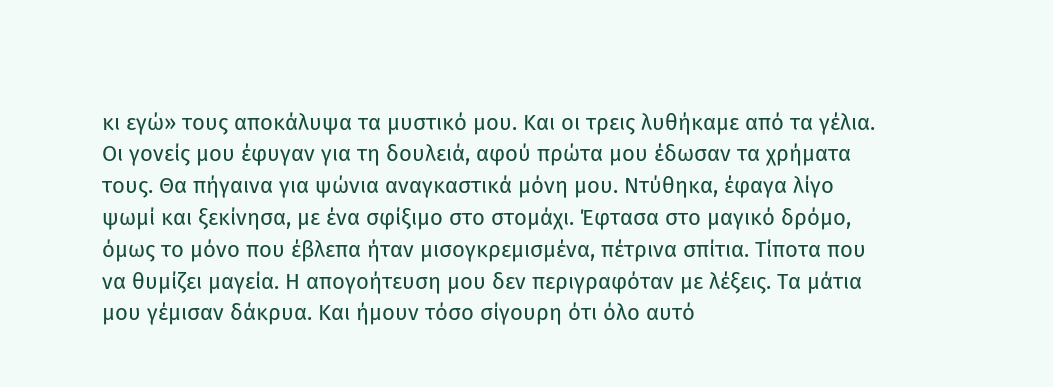κι εγώ» τους αποκάλυψα τα μυστικό μου. Και οι τρεις λυθήκαμε από τα γέλια. Οι γονείς μου έφυγαν για τη δουλειά, αφού πρώτα μου έδωσαν τα χρήματα τους. Θα πήγαινα για ψώνια αναγκαστικά μόνη μου. Ντύθηκα, έφαγα λίγο ψωμί και ξεκίνησα, με ένα σφίξιμο στο στομάχι. Έφτασα στο μαγικό δρόμο, όμως το μόνο που έβλεπα ήταν μισογκρεμισμένα, πέτρινα σπίτια. Τίποτα που να θυμίζει μαγεία. Η απογοήτευση μου δεν περιγραφόταν με λέξεις. Τα μάτια μου γέμισαν δάκρυα. Και ήμουν τόσο σίγουρη ότι όλο αυτό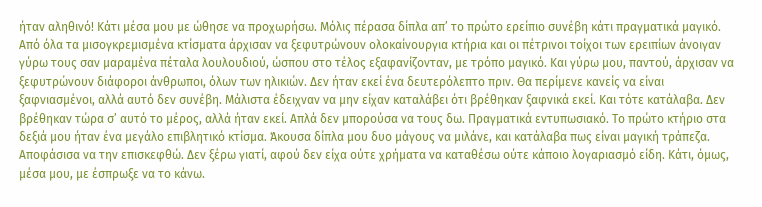ήταν αληθινό! Κάτι μέσα μου με ώθησε να προχωρήσω. Μόλις πέρασα δίπλα απ’ το πρώτο ερείπιο συνέβη κάτι πραγματικά μαγικό. Από όλα τα μισογκρεμισμένα κτίσματα άρχισαν να ξεφυτρώνουν ολοκαίνουργια κτήρια και οι πέτρινοι τοίχοι των ερειπίων άνοιγαν γύρω τους σαν μαραμένα πέταλα λουλουδιού, ώσπου στο τέλος εξαφανίζονταν, με τρόπο μαγικό. Και γύρω μου, παντού, άρχισαν να ξεφυτρώνουν διάφοροι άνθρωποι, όλων των ηλικιών. Δεν ήταν εκεί ένα δευτερόλεπτο πριν. Θα περίμενε κανείς να είναι ξαφνιασμένοι, αλλά αυτό δεν συνέβη. Μάλιστα έδειχναν να μην είχαν καταλάβει ότι βρέθηκαν ξαφνικά εκεί. Και τότε κατάλαβα. Δεν βρέθηκαν τώρα σ’ αυτό το μέρος, αλλά ήταν εκεί. Απλά δεν μπορούσα να τους δω. Πραγματικά εντυπωσιακό. Το πρώτο κτήριο στα δεξιά μου ήταν ένα μεγάλο επιβλητικό κτίσμα. Άκουσα δίπλα μου δυο μάγους να μιλάνε, και κατάλαβα πως είναι μαγική τράπεζα. Αποφάσισα να την επισκεφθώ. Δεν ξέρω γιατί, αφού δεν είχα ούτε χρήματα να καταθέσω ούτε κάποιο λογαριασμό είδη. Κάτι, όμως, μέσα μου, με έσπρωξε να το κάνω.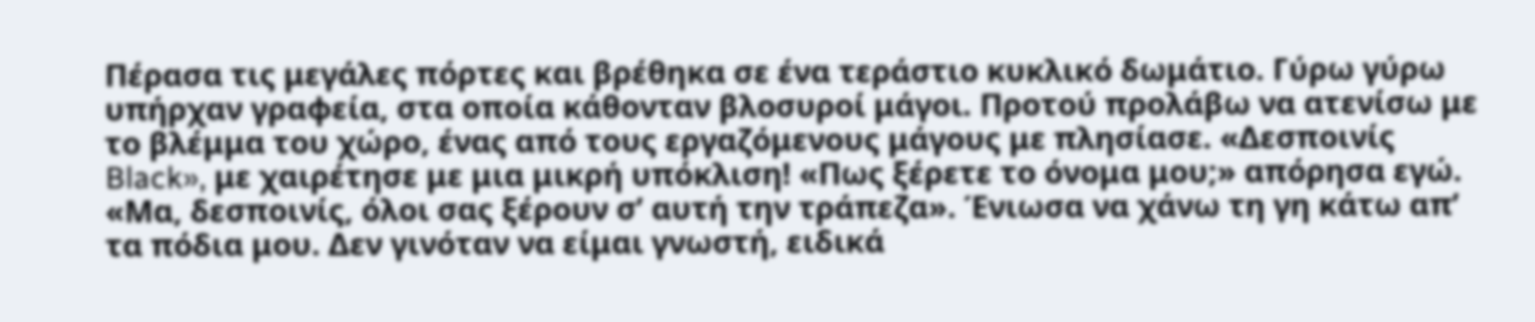Πέρασα τις μεγάλες πόρτες και βρέθηκα σε ένα τεράστιο κυκλικό δωμάτιο. Γύρω γύρω υπήρχαν γραφεία, στα οποία κάθονταν βλοσυροί μάγοι. Προτού προλάβω να ατενίσω με το βλέμμα του χώρο, ένας από τους εργαζόμενους μάγους με πλησίασε. «Δεσποινίς Black», με χαιρέτησε με μια μικρή υπόκλιση! «Πως ξέρετε το όνομα μου;» απόρησα εγώ. «Μα, δεσποινίς, όλοι σας ξέρουν σ’ αυτή την τράπεζα». Ένιωσα να χάνω τη γη κάτω απ’ τα πόδια μου. Δεν γινόταν να είμαι γνωστή, ειδικά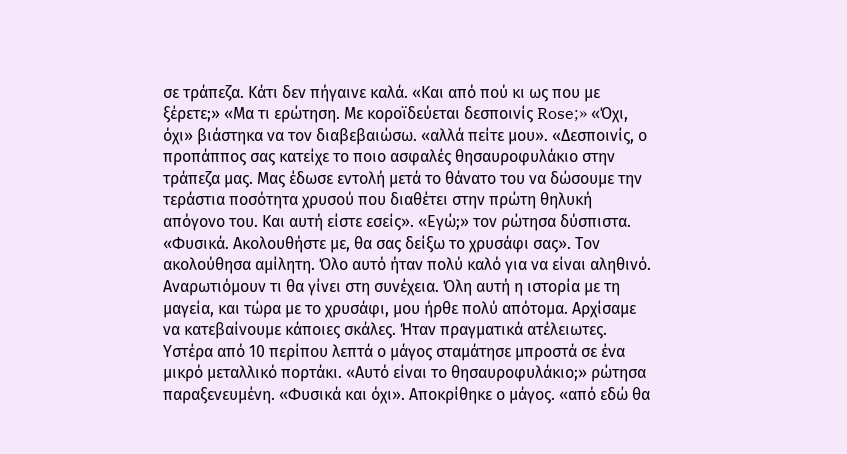σε τράπεζα. Κάτι δεν πήγαινε καλά. «Και από πού κι ως που με ξέρετε;» «Μα τι ερώτηση. Με κοροϊδεύεται δεσποινίς Rose;» «Όχι, όχι» βιάστηκα να τον διαβεβαιώσω. «αλλά πείτε μου». «Δεσποινίς, ο προπάππος σας κατείχε το ποιο ασφαλές θησαυροφυλάκιο στην τράπεζα μας. Μας έδωσε εντολή μετά το θάνατο του να δώσουμε την τεράστια ποσότητα χρυσού που διαθέτει στην πρώτη θηλυκή απόγονο του. Και αυτή είστε εσείς». «Εγώ;» τον ρώτησα δύσπιστα. «Φυσικά. Ακολουθήστε με, θα σας δείξω το χρυσάφι σας». Τον ακολούθησα αμίλητη. Όλο αυτό ήταν πολύ καλό για να είναι αληθινό. Αναρωτιόμουν τι θα γίνει στη συνέχεια. Όλη αυτή η ιστορία με τη μαγεία, και τώρα με το χρυσάφι, μου ήρθε πολύ απότομα. Αρχίσαμε να κατεβαίνουμε κάποιες σκάλες. Ήταν πραγματικά ατέλειωτες. Υστέρα από 10 περίπου λεπτά ο μάγος σταμάτησε μπροστά σε ένα μικρό μεταλλικό πορτάκι. «Αυτό είναι το θησαυροφυλάκιο;» ρώτησα παραξενευμένη. «Φυσικά και όχι». Αποκρίθηκε ο μάγος. «από εδώ θα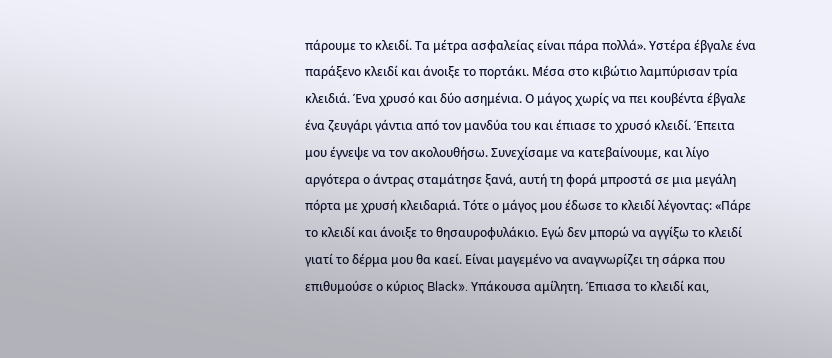πάρουμε το κλειδί. Τα μέτρα ασφαλείας είναι πάρα πολλά». Υστέρα έβγαλε ένα παράξενο κλειδί και άνοιξε το πορτάκι. Μέσα στο κιβώτιο λαμπύρισαν τρία κλειδιά. Ένα χρυσό και δύο ασημένια. Ο μάγος χωρίς να πει κουβέντα έβγαλε ένα ζευγάρι γάντια από τον μανδύα του και έπιασε το χρυσό κλειδί. Έπειτα μου έγνεψε να τον ακολουθήσω. Συνεχίσαμε να κατεβαίνουμε, και λίγο αργότερα ο άντρας σταμάτησε ξανά, αυτή τη φορά μπροστά σε μια μεγάλη πόρτα με χρυσή κλειδαριά. Τότε ο μάγος μου έδωσε το κλειδί λέγοντας: «Πάρε το κλειδί και άνοιξε το θησαυροφυλάκιο. Εγώ δεν μπορώ να αγγίξω το κλειδί γιατί το δέρμα μου θα καεί. Είναι μαγεμένο να αναγνωρίζει τη σάρκα που επιθυμούσε ο κύριος Black». Υπάκουσα αμίλητη. Έπιασα το κλειδί και,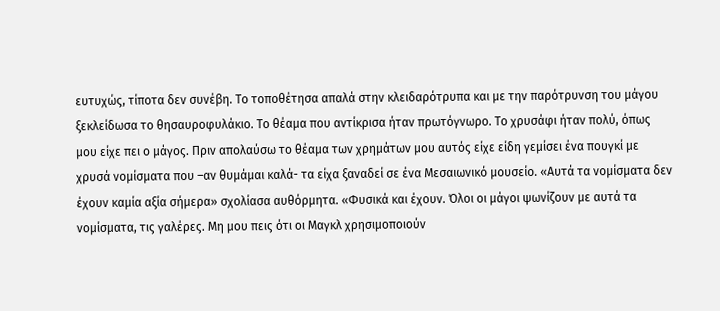ευτυχώς, τίποτα δεν συνέβη. Το τοποθέτησα απαλά στην κλειδαρότρυπα και με την παρότρυνση του μάγου ξεκλείδωσα το θησαυροφυλάκιο. Το θέαμα που αντίκρισα ήταν πρωτόγνωρο. Το χρυσάφι ήταν πολύ, όπως μου είχε πει ο μάγος. Πριν απολαύσω το θέαμα των χρημάτων μου αυτός είχε είδη γεμίσει ένα πουγκί με χρυσά νομίσματα που –αν θυμάμαι καλά- τα είχα ξαναδεί σε ένα Μεσαιωνικό μουσείο. «Αυτά τα νομίσματα δεν έχουν καμία αξία σήμερα» σχολίασα αυθόρμητα. «Φυσικά και έχουν. Όλοι οι μάγοι ψωνίζουν με αυτά τα νομίσματα, τις γαλέρες. Μη μου πεις ότι οι Μαγκλ χρησιμοποιούν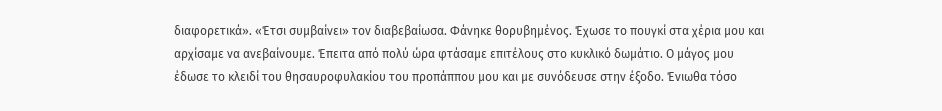διαφορετικά». «Έτσι συμβαίνει» τον διαβεβαίωσα. Φάνηκε θορυβημένος. Έχωσε το πουγκί στα χέρια μου και αρχίσαμε να ανεβαίνουμε. Έπειτα από πολύ ώρα φτάσαμε επιτέλους στο κυκλικό δωμάτιο. Ο μάγος μου έδωσε το κλειδί του θησαυροφυλακίου του προπάππου μου και με συνόδευσε στην έξοδο. Ένιωθα τόσο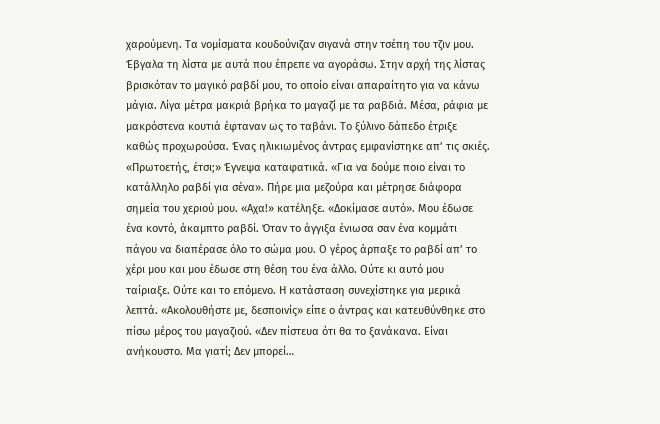χαρούμενη. Τα νομίσματα κουδούνιζαν σιγανά στην τσέπη του τζιν μου. Έβγαλα τη λίστα με αυτά που έπρεπε να αγοράσω. Στην αρχή της λίστας βρισκόταν το μαγικό ραβδί μου, το οποίο είναι απαραίτητο για να κάνω μάγια. Λίγα μέτρα μακριά βρήκα το μαγαζί με τα ραβδιά. Μέσα, ράφια με μακρόστενα κουτιά έφταναν ως το ταβάνι. Το ξύλινο δάπεδο έτριξε καθώς προχωρούσα. Ένας ηλικιωμένος άντρας εμφανίστηκε απ’ τις σκιές. «Πρωτοετής, έτσι;» Έγνεψα καταφατικά. «Για να δούμε ποιο είναι το κατάλληλο ραβδί για σένα». Πήρε μια μεζούρα και μέτρησε διάφορα σημεία του χεριού μου. «Αχα!» κατέληξε. «Δοκίμασε αυτό». Μου έδωσε ένα κοντό, άκαμπτο ραβδί. Όταν το άγγιξα ένιωσα σαν ένα κομμάτι πάγου να διαπέρασε όλο το σώμα μου. Ο γέρος άρπαξε το ραβδί απ’ το χέρι μου και μου έδωσε στη θέση του ένα άλλο. Ούτε κι αυτό μου ταίριαξε. Ούτε και το επόμενο. Η κατάσταση συνεχίστηκε για μερικά λεπτά. «Ακολουθήστε με, δεσποινίς» είπε ο άντρας και κατευθύνθηκε στο πίσω μέρος του μαγαζιού. «Δεν πίστευα ότι θα το ξανάκανα. Είναι ανήκουστο. Μα γιατί; Δεν μπορεί…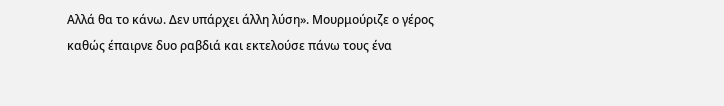Αλλά θα το κάνω. Δεν υπάρχει άλλη λύση». Μουρμούριζε ο γέρος καθώς έπαιρνε δυο ραβδιά και εκτελούσε πάνω τους ένα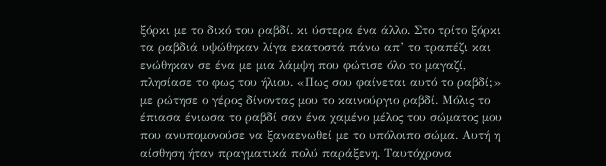ξόρκι με το δικό του ραβδί. κι ύστερα ένα άλλο. Στο τρίτο ξόρκι τα ραβδιά υψώθηκαν λίγα εκατοστά πάνω απ’ το τραπέζι και ενώθηκαν σε ένα με μια λάμψη που φώτισε όλο το μαγαζί, πλησίασε το φως του ήλιου. «Πως σου φαίνεται αυτό το ραβδί;» με ρώτησε ο γέρος δίνοντας μου το καινούργιο ραβδί. Μόλις το έπιασα ένιωσα το ραβδί σαν ένα χαμένο μέλος του σώματος μου που ανυπομονούσε να ξαναενωθεί με το υπόλοιπο σώμα. Αυτή η αίσθηση ήταν πραγματικά πολύ παράξενη. Ταυτόχρονα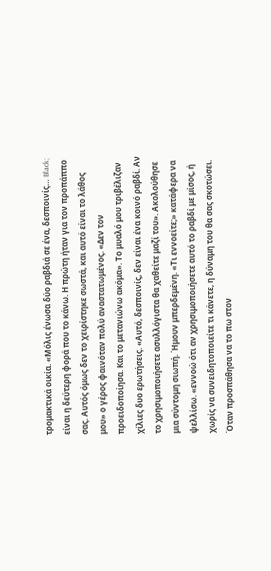τρομακτικά οικία. «Μόλις ένωσα δύο ραβδιά σε ένα, δεσποινίς… Black; είναι η δεύτερη φορά που το κάνω. Η πρώτη ήταν για τον προπάππο σας. Αυτός όμως δεν το χειρίστηκε σωστά, και αυτό είναι το λάθος μου» ο γέρος φαινόταν πολύ αναστατωμένος. «Δεν τον προειδοποίησα. Και το μετανιώνω ακόμα». Το μυαλό μου τριβέλιζαν χίλιες δυο ερωτήσεις. «Αυτό, δεσποινίς, δεν είναι ένα κοινό ραβδί. Αν το χρησιμοποιήσετε ασυλλόγιστα θα χαθείτε μαζί του». Ακολούθησε μια σύντομη σιωπή. Ήμουν μπερδεμένη. «Τι εννοείτε;» κατάφερα να ψελλίσω. «εννοώ ότι αν χρησιμοποιήσετε αυτό το ραβδί με μίσος, ή χωρίς να συνειδητοποιείτε τι κάνετε, η δύναμη του θα σας σκοτώσει. Όταν προσπάθησα να το πω στον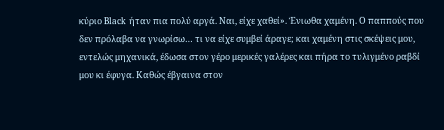κύριο Black ήταν πια πολύ αργά. Ναι, είχε χαθεί». Ένιωθα χαμένη. Ο παππούς που δεν πρόλαβα να γνωρίσω… τι να είχε συμβεί άραγε; και χαμένη στις σκέψεις μου, εντελώς μηχανικά, έδωσα στον γέρο μερικές γαλέρες και πήρα το τυλιγμένο ραβδί μου κι έφυγα. Καθώς έβγαινα στον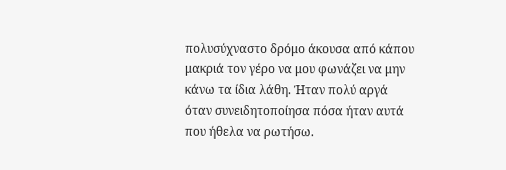πολυσύχναστο δρόμο άκουσα από κάπου μακριά τον γέρο να μου φωνάζει να μην κάνω τα ίδια λάθη. Ήταν πολύ αργά όταν συνειδητοποίησα πόσα ήταν αυτά που ήθελα να ρωτήσω.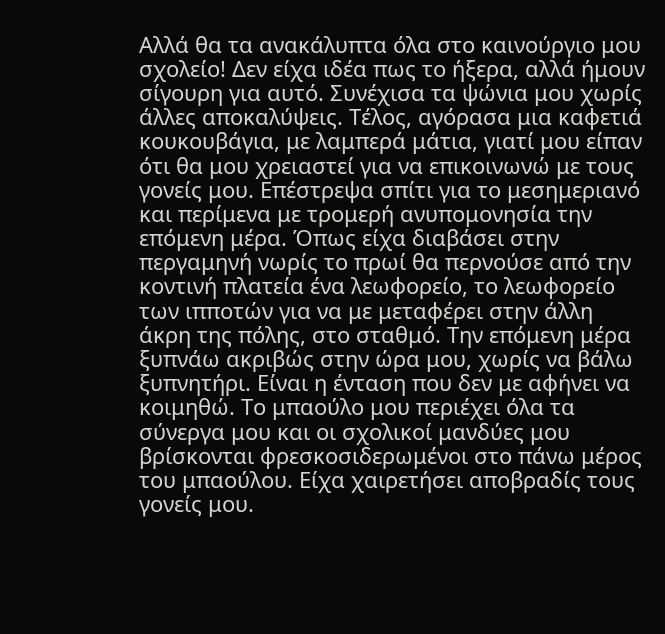Αλλά θα τα ανακάλυπτα όλα στο καινούργιο μου σχολείο! Δεν είχα ιδέα πως το ήξερα, αλλά ήμουν σίγουρη για αυτό. Συνέχισα τα ψώνια μου χωρίς άλλες αποκαλύψεις. Τέλος, αγόρασα μια καφετιά κουκουβάγια, με λαμπερά μάτια, γιατί μου είπαν ότι θα μου χρειαστεί για να επικοινωνώ με τους γονείς μου. Επέστρεψα σπίτι για το μεσημεριανό και περίμενα με τρομερή ανυπομονησία την επόμενη μέρα. Όπως είχα διαβάσει στην περγαμηνή νωρίς το πρωί θα περνούσε από την κοντινή πλατεία ένα λεωφορείο, το λεωφορείο των ιπποτών για να με μεταφέρει στην άλλη άκρη της πόλης, στο σταθμό. Την επόμενη μέρα ξυπνάω ακριβώς στην ώρα μου, χωρίς να βάλω ξυπνητήρι. Είναι η ένταση που δεν με αφήνει να κοιμηθώ. Το μπαούλο μου περιέχει όλα τα σύνεργα μου και οι σχολικοί μανδύες μου βρίσκονται φρεσκοσιδερωμένοι στο πάνω μέρος του μπαούλου. Είχα χαιρετήσει αποβραδίς τους γονείς μου.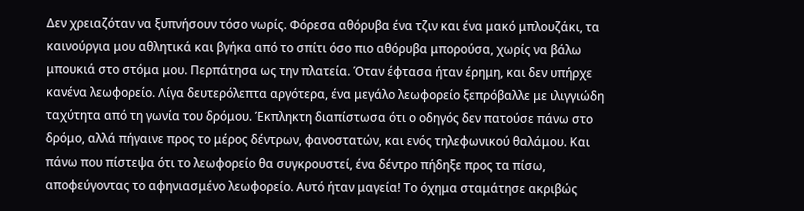Δεν χρειαζόταν να ξυπνήσουν τόσο νωρίς. Φόρεσα αθόρυβα ένα τζιν και ένα μακό μπλουζάκι, τα καινούργια μου αθλητικά και βγήκα από το σπίτι όσο πιο αθόρυβα μπορούσα, χωρίς να βάλω μπουκιά στο στόμα μου. Περπάτησα ως την πλατεία. Όταν έφτασα ήταν έρημη, και δεν υπήρχε κανένα λεωφορείο. Λίγα δευτερόλεπτα αργότερα, ένα μεγάλο λεωφορείο ξεπρόβαλλε με ιλιγγιώδη ταχύτητα από τη γωνία του δρόμου. Έκπληκτη διαπίστωσα ότι ο οδηγός δεν πατούσε πάνω στο δρόμο, αλλά πήγαινε προς το μέρος δέντρων, φανοστατών, και ενός τηλεφωνικού θαλάμου. Και πάνω που πίστεψα ότι το λεωφορείο θα συγκρουστεί, ένα δέντρο πήδηξε προς τα πίσω, αποφεύγοντας το αφηνιασμένο λεωφορείο. Αυτό ήταν μαγεία! Το όχημα σταμάτησε ακριβώς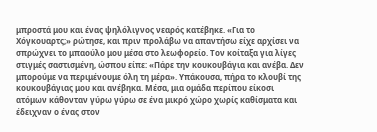μπροστά μου και ένας ψηλόλιγνος νεαρός κατέβηκε. «Για το Χόγκουαρτς;» ρώτησε, και πριν προλάβω να απαντήσω είχε αρχίσει να σπρώχνει το μπαούλο μου μέσα στο λεωφορείο. Τον κοίταξα για λίγες στιγμές σαστισμένη, ώσπου είπε: «Πάρε την κουκουβάγια και ανέβα. Δεν μπορούμε να περιμένουμε όλη τη μέρα». Υπάκουσα, πήρα το κλουβί της κουκουβάγιας μου και ανέβηκα. Μέσα, μια ομάδα περίπου είκοσι ατόμων κάθονταν γύρω γύρω σε ένα μικρό χώρο χωρίς καθίσματα και έδειχναν ο ένας στον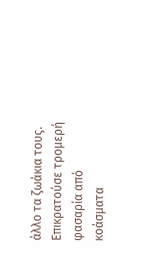άλλο τα ζωάκια τους. Επικρατούσε τρομερή φασαρία από κοάσματα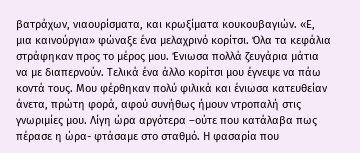βατράχων, νιαουρίσματα, και κρωξίματα κουκουβαγιών. «Ε, μια καινούργια» φώναξε ένα μελαχρινό κορίτσι. Όλα τα κεφάλια στράφηκαν προς το μέρος μου. Ένιωσα πολλά ζευγάρια μάτια να με διαπερνούν. Τελικά ένα άλλο κορίτσι μου έγνεψε να πάω κοντά τους. Μου φέρθηκαν πολύ φιλικά και ένιωσα κατευθείαν άνετα, πρώτη φορά, αφού συνήθως ήμουν ντροπαλή στις γνωριμίες μου. Λίγη ώρα αργότερα –ούτε που κατάλαβα πως πέρασε η ώρα- φτάσαμε στο σταθμό. Η φασαρία που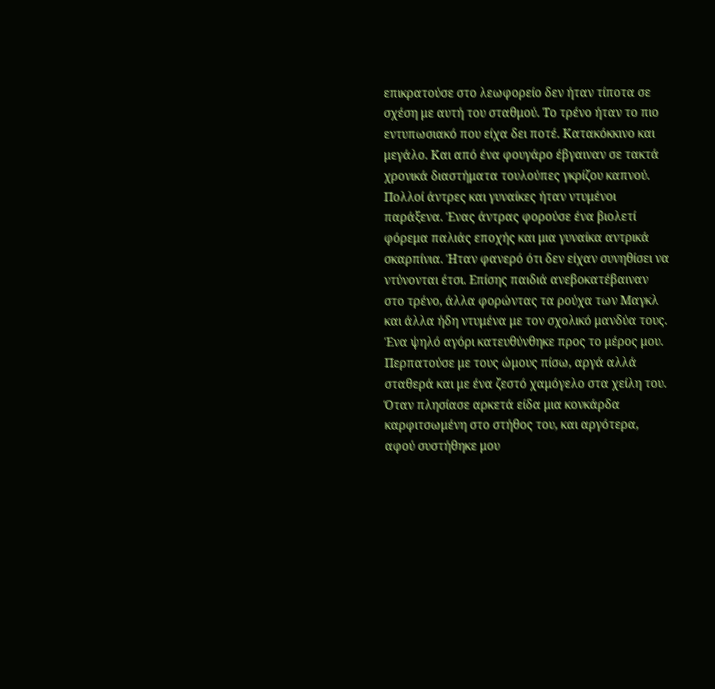επικρατούσε στο λεωφορείο δεν ήταν τίποτα σε σχέση με αυτή του σταθμού. Το τρένο ήταν το πιο εντυπωσιακό που είχα δει ποτέ. Κατακόκκινο και μεγάλο. Και από ένα φουγάρο έβγαιναν σε τακτά χρονικά διαστήματα τουλούπες γκρίζου καπνού. Πολλοί άντρες και γυναίκες ήταν ντυμένοι παράξενα. Ένας άντρας φορούσε ένα βιολετί φόρεμα παλιάς εποχής και μια γυναίκα αντρικά σκαρπίνια. Ήταν φανερό ότι δεν είχαν συνηθίσει να ντύνονται έτσι. Επίσης παιδιά ανεβοκατέβαιναν στο τρένο, άλλα φορώντας τα ρούχα των Μαγκλ και άλλα ήδη ντυμένα με τον σχολικό μανδύα τους. Ένα ψηλό αγόρι κατευθύνθηκε προς το μέρος μου. Περπατούσε με τους ώμους πίσω, αργά αλλά σταθερά και με ένα ζεστό χαμόγελο στα χείλη του. Όταν πλησίασε αρκετά είδα μια κονκάρδα καρφιτσωμένη στο στήθος του, και αργότερα, αφού συστήθηκε μου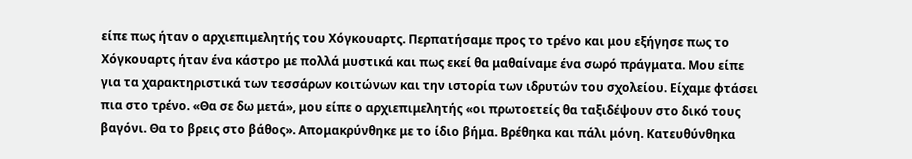είπε πως ήταν ο αρχιεπιμελητής του Χόγκουαρτς. Περπατήσαμε προς το τρένο και μου εξήγησε πως το Χόγκουαρτς ήταν ένα κάστρο με πολλά μυστικά και πως εκεί θα μαθαίναμε ένα σωρό πράγματα. Μου είπε για τα χαρακτηριστικά των τεσσάρων κοιτώνων και την ιστορία των ιδρυτών του σχολείου. Είχαμε φτάσει πια στο τρένο. «Θα σε δω μετά», μου είπε ο αρχιεπιμελητής «οι πρωτοετείς θα ταξιδέψουν στο δικό τους βαγόνι. Θα το βρεις στο βάθος». Απομακρύνθηκε με το ίδιο βήμα. Βρέθηκα και πάλι μόνη. Κατευθύνθηκα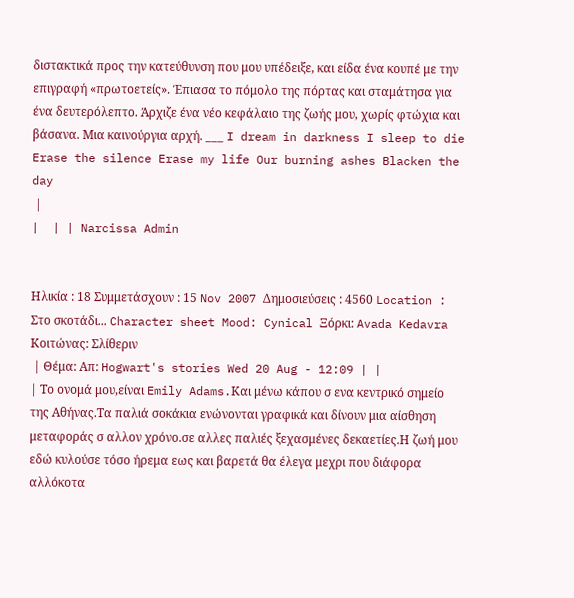διστακτικά προς την κατεύθυνση που μου υπέδειξε, και είδα ένα κουπέ με την επιγραφή «πρωτοετείς». Έπιασα το πόμολο της πόρτας και σταμάτησα για ένα δευτερόλεπτο. Άρχιζε ένα νέο κεφάλαιο της ζωής μου, χωρίς φτώχια και βάσανα. Μια καινούργια αρχή. ___ I dream in darkness I sleep to die Erase the silence Erase my life Our burning ashes Blacken the day
 |
|  | | Narcissa Admin


Ηλικία : 18 Συμμετάσχουν : 15 Nov 2007 Δημοσιεύσεις : 4560 Location : Στο σκοτάδι... Character sheet Mood: Cynical Ξόρκι: Avada Kedavra Κοιτώνας: Σλίθεριν
 | Θέμα: Απ: Hogwart's stories Wed 20 Aug - 12:09 | |
| Το ονομά μου,είναι Emily Adams.Και μένω κάπου σ ενα κεντρικό σημείο της Αθήνας.Τα παλιά σοκάκια ενώνονται γραφικά και δίνουν μια αίσθηση μεταφοράς σ αλλον χρόνο.σε αλλες παλιές ξεχασμένες δεκαετίες.Η ζωή μου εδώ κυλούσε τόσο ήρεμα εως και βαρετά θα έλεγα μεχρι που διάφορα αλλόκοτα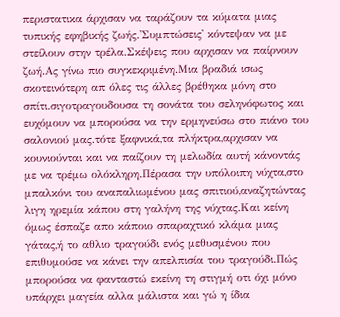περιστατικα άρχισαν να ταράζουν τα κύματα μιας τυπικής εφηβικής ζωής.'Συμπτώσεις' κόντεψαν να με στείλουν στην τρέλα.Σκέψεις που αρχισαν να παίρνουν ζωή.Ας γίνω πιο συγκεκριμένη.Μια βραδιά ισως σκοτεινότερη απ όλες τις άλλες βρέθηκα μόνη στο σπίτι.σιγοτραγουδουσα τη σονάτα του σεληνόφωτος και ευχόμουν να μπορούσα να την ερμηνεύσω στο πιάνο του σαλονιού μας.τότε ξαφνικά,τα πλήκτρα,αρχισαν να κουνιούνται και να παίζουν τη μελωδία αυτή κάνοντάς με να τρέμω ολόκληρη.Πέρασα την υπόλοιπη νύχτα,στο μπαλκόνι του αναπαλιωμένου μας σπιτιού,αναζητώντας λιγη ηρεμία κάπου στη γαλήνη της νύχτας.Και κείνη όμως έσπαζε απο κάποιο σπαραχτικό κλάμα μιας γάτας,ή το αθλιο τραγούδι ενός μεθυσμένου που επιθυμούσε να κάνει την απελπισία του τραγούδι.Πώς μπορούσα να φανταστώ εκείνη τη στιγμή οτι όχι μόνο υπάρχει μαγεία αλλα μάλιστα και γώ η ίδια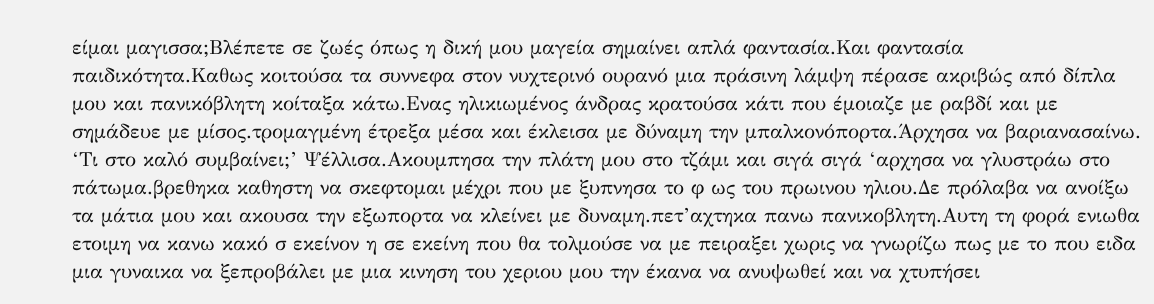είμαι μαγισσα;Bλέπετε σε ζωές όπως η δική μου μαγεία σημαίνει απλά φαντασία.Και φαντασία παιδικότητα.Καθως κοιτούσα τα συννεφα στον νυχτερινό ουρανό μια πράσινη λάμψη πέρασε ακριβώς από δίπλα μου και πανικόβλητη κοίταξα κάτω.Ενας ηλικιωμένος άνδρας κρατούσα κάτι που έμοιαζε με ραβδί και με σημάδευε με μίσος.τρομαγμένη έτρεξα μέσα και έκλεισα με δύναμη την μπαλκονόπορτα.Άρχησα να βαριανασαίνω. ‘Τι στο καλό συμβαίνει;’ Ψέλλισα.Ακουμπησα την πλάτη μου στο τζάμι και σιγά σιγά ‘αρχησα να γλυστράω στο πάτωμα.βρεθηκα καθηστη να σκεφτομαι μέχρι που με ξυπνησα το φ ως του πρωινου ηλιου.Δε πρόλαβα να ανοίξω τα μάτια μου και ακουσα την εξωπορτα να κλείνει με δυναμη.πετ’αχτηκα πανω πανικοβλητη.Αυτη τη φορά ενιωθα ετοιμη να κανω κακό σ εκείνον η σε εκείνη που θα τολμούσε να με πειραξει χωρις να γνωρίζω πως με το που ειδα μια γυναικα να ξεπροβάλει με μια κινηση του χεριου μου την έκανα να ανυψωθεί και να χτυπήσει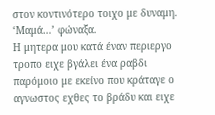στον κοντινότερο τοιχο με δυναμη. ‘Μαμά…’ φώναξα.
Η μητερα μου κατά έναν περιεργο τροπο ειχε βγάλει ένα ραβδι παρόμοιο με εκείνο που κράταγε ο αγνωστος εχθες το βράδυ και ειχε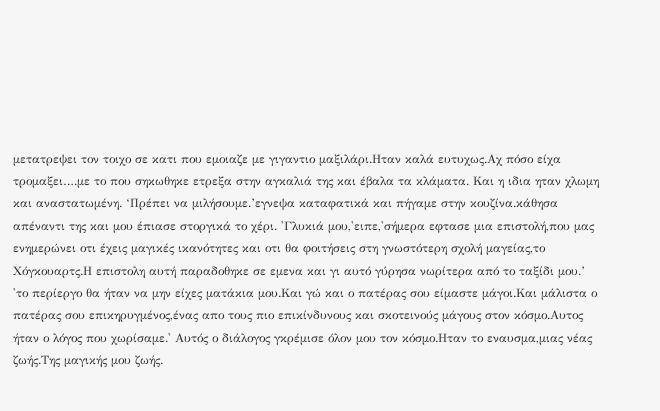μετατρεψει τον τοιχο σε κατι που εμοιαζε με γιγαντιο μαξιλάρι.Ηταν καλά ευτυχως.Αχ πόσο είχα τρομαξει….με το που σηκωθηκε ετρεξα στην αγκαλιά της και έβαλα τα κλάματα. Και η ιδια ηταν χλωμη και αναστατωμένη. ‘Πρέπει να μιλήσουμε.’εγνεψα καταφατικά και πήγαμε στην κουζίνα.κάθησα απέναντι της και μου έπιασε στοργικά το χέρι. 'Γλυκιά μου,'ειπε,'σήμερα εφτασε μια επιστολή,που μας ενημερώνει οτι έχεις μαγικές ικανότητες και οτι θα φοιτήσεις στη γνωστότερη σχολή μαγείας,το Χόγκουαρτς.Η επιστολη αυτή παραδοθηκε σε εμενα και γι αυτό γύρησα νωρίτερα από το ταξίδι μου.’ 'το περίεργο θα ήταν να μην είχες ματάκια μου.Και γώ και ο πατέρας σου είμαστε μάγοι.Και μάλιστα ο πατέρας σου επικηρυγμένος,ένας απο τους πιο επικίνδυνους και σκοτεινούς μάγους στον κόσμο.Αυτος ήταν ο λόγος που χωρίσαμε.' Αυτός ο διάλογος γκρέμισε όλον μου τον κόσμο.Ηταν το εναυσμα,μιας νέας ζωής.Της μαγικής μου ζωής.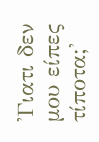'Γιατι δεν μου είπες τίποτα;'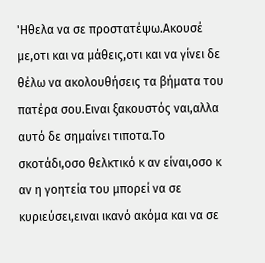'Ηθελα να σε προστατέψω.Ακουσέ με,οτι και να μάθεις,οτι και να γίνει δε θέλω να ακολουθήσεις τα βήματα του πατέρα σου.Ειναι ξακουστός ναι,αλλα αυτό δε σημαίνει τιποτα.Το σκοτάδι,οσο θελκτικό κ αν είναι,οσο κ αν η γοητεία του μπορεί να σε κυριεύσει,ειναι ικανό ακόμα και να σε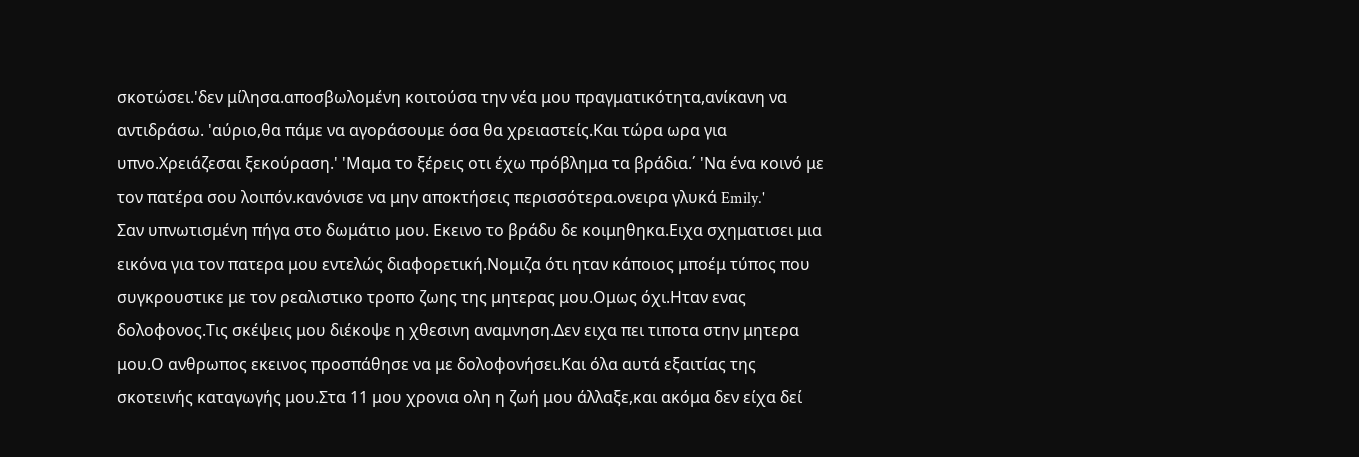σκοτώσει.'δεν μίλησα.αποσβωλομένη κοιτούσα την νέα μου πραγματικότητα,ανίκανη να αντιδράσω. 'αύριο,θα πάμε να αγοράσουμε όσα θα χρειαστείς.Και τώρα ωρα για υπνο.Χρειάζεσαι ξεκούραση.' 'Μαμα το ξέρεις οτι έχω πρόβλημα τα βράδια.΄ 'Να ένα κοινό με τον πατέρα σου λοιπόν.κανόνισε να μην αποκτήσεις περισσότερα.ονειρα γλυκά Emily.'
Σαν υπνωτισμένη πήγα στο δωμάτιο μου. Εκεινο το βράδυ δε κοιμηθηκα.Ειχα σχηματισει μια εικόνα για τον πατερα μου εντελώς διαφορετική.Νομιζα ότι ηταν κάποιος μποέμ τύπος που συγκρουστικε με τον ρεαλιστικο τροπο ζωης της μητερας μου.Ομως όχι.Ηταν ενας δολοφονος.Τις σκέψεις μου διέκοψε η χθεσινη αναμνηση.Δεν ειχα πει τιποτα στην μητερα μου.Ο ανθρωπος εκεινος προσπάθησε να με δολοφονήσει.Και όλα αυτά εξαιτίας της σκοτεινής καταγωγής μου.Στα 11 μου χρονια ολη η ζωή μου άλλαξε,και ακόμα δεν είχα δεί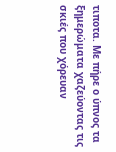τιποτα. Με πήρε ο ύπνος τα ξημερώματα χαζεύοντας τις σκιές που χόρευαν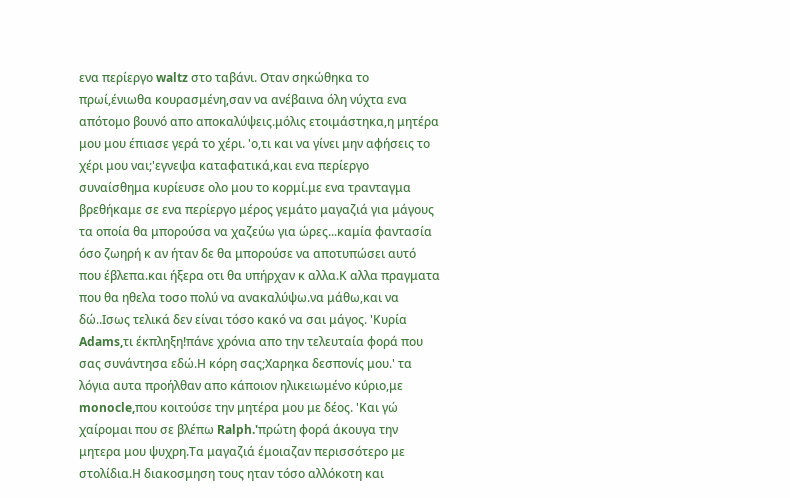ενα περίεργο waltz στο ταβάνι. Οταν σηκώθηκα το πρωί,ένιωθα κουρασμένη,σαν να ανέβαινα όλη νύχτα ενα απότομο βουνό απο αποκαλύψεις.μόλις ετοιμάστηκα,η μητέρα μου μου έπιασε γερά το χέρι. 'ο,τι και να γίνει μην αφήσεις το χέρι μου ναι;'εγνεψα καταφατικά,και ενα περίεργο συναίσθημα κυρίευσε ολο μου το κορμί.με ενα τρανταγμα βρεθήκαμε σε ενα περίεργο μέρος γεμάτο μαγαζιά για μάγους τα οποία θα μπορούσα να χαζεύω για ώρες...καμία φαντασία όσο ζωηρή κ αν ήταν δε θα μπορούσε να αποτυπώσει αυτό που έβλεπα.και ήξερα οτι θα υπήρχαν κ αλλα.Κ αλλα πραγματα που θα ηθελα τοσο πολύ να ανακαλύψω.να μάθω,και να δώ..Ισως τελικά δεν είναι τόσο κακό να σαι μάγος. 'Κυρία Adams,τι έκπληξη!πάνε χρόνια απο την τελευταία φορά που σας συνάντησα εδώ.Η κόρη σας;Χαρηκα δεσπονίς μου.' τα λόγια αυτα προήλθαν απο κάποιον ηλικειωμένο κύριο,με monocle,που κοιτούσε την μητέρα μου με δέος. 'Και γώ χαίρομαι που σε βλέπω Ralph.'πρώτη φορά άκουγα την μητερα μου ψυχρη.Τα μαγαζιά έμοιαζαν περισσότερο με στολίδια.Η διακοσμηση τους ηταν τόσο αλλόκοτη και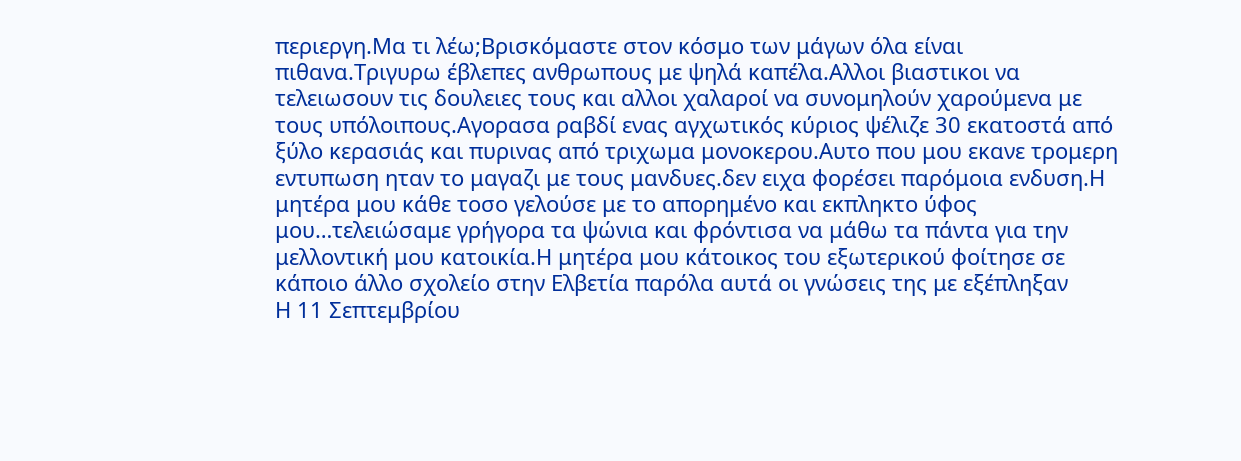περιεργη.Μα τι λέω;Βρισκόμαστε στον κόσμο των μάγων όλα είναι πιθανα.Τριγυρω έβλεπες ανθρωπους με ψηλά καπέλα.Αλλοι βιαστικοι να τελειωσουν τις δουλειες τους και αλλοι χαλαροί να συνομηλούν χαρούμενα με τους υπόλοιπους.Αγορασα ραβδί ενας αγχωτικός κύριος ψέλιζε 30 εκατοστά από ξύλο κερασιάς και πυρινας από τριχωμα μονοκερου.Αυτο που μου εκανε τρομερη εντυπωση ηταν το μαγαζι με τους μανδυες.δεν ειχα φορέσει παρόμοια ενδυση.Η μητέρα μου κάθε τοσο γελούσε με το απορημένο και εκπληκτο ύφος μου…τελειώσαμε γρήγορα τα ψώνια και φρόντισα να μάθω τα πάντα για την μελλοντική μου κατοικία.Η μητέρα μου κάτοικος του εξωτερικού φοίτησε σε κάποιο άλλο σχολείο στην Ελβετία παρόλα αυτά οι γνώσεις της με εξέπληξαν
Η 11 Σεπτεμβρίου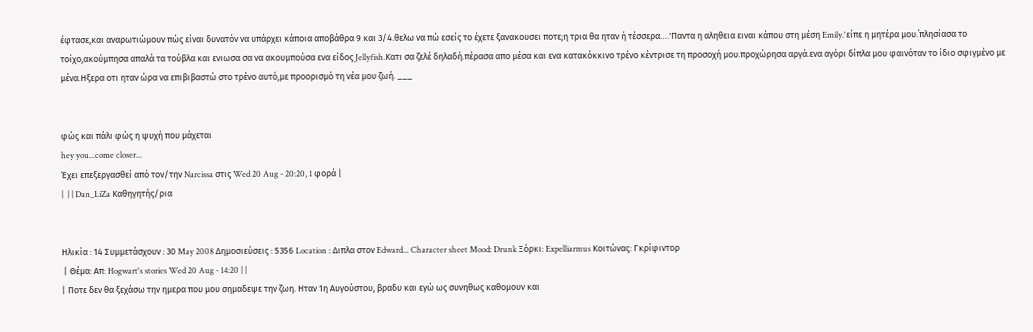έφτασε,και αναρωτιώμουν πώς είναι δυνατόν να υπάρχει κάποια αποβάθρα 9 και 3/4.θελω να πώ εσείς το έχετε ξανακουσει ποτε;η τρια θα ηταν ή τέσσερα….'Παντα η αληθεια ειναι κάπου στη μέση Emily.'είπε η μητέρα μου.΄πλησίασα το τοίχο,ακούμπησα απαλά τα τούβλα και ενιωσα σα να ακουμπούσα ενα είδος Jellyfish.Κατι σα ζελέ δηλαδή.πέρασα απο μέσα και ενα κατακόκκινο τρένο κέντρισε τη προσοχή μου.προχώρησα αργά.ενα αγόρι δίπλα μου φαινόταν το ίδιο σφιγμένο με μένα.Ηξερα οτι ηταν ώρα να επιβιβαστώ στο τρένο αυτό,με προορισμό τη νέα μου ζωή. ___


φώς και πάλι φώς η ψυχή που μάχεται
hey you...come closer...
Έχει επεξεργασθεί από τον/την Narcissa στις Wed 20 Aug - 20:20, 1 φορά |
|  | | Dan_LiZa Καθηγητής/ρια


Ηλικία : 14 Συμμετάσχουν : 30 May 2008 Δημοσιεύσεις : 5356 Location : Διπλα στον Edward... Character sheet Mood: Drunk Ξόρκι: Expelliarmus Κοιτώνας: Γκρίφιντορ
 | Θέμα: Απ: Hogwart's stories Wed 20 Aug - 14:20 | |
| Ποτε δεν θα ξεχάσω την ημερα που μου σημαδεψε την ζωη. Ηταν 1η Αυγούστου, βραδυ και εγώ ως συνηθως καθομουν και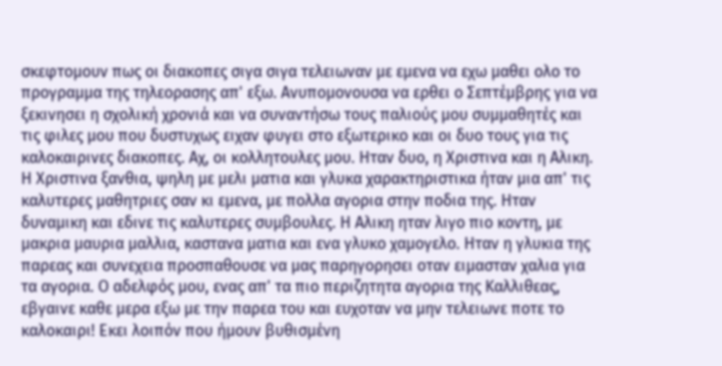σκεφτομουν πως οι διακοπες σιγα σιγα τελειωναν με εμενα να εχω μαθει ολο το προγραμμα της τηλεορασης απ' εξω. Ανυπομονουσα να ερθει ο Σεπτέμβρης για να ξεκινησει η σχολική χρονιά και να συναντήσω τους παλιούς μου συμμαθητές και τις φιλες μου που δυστυχως ειχαν φυγει στο εξωτερικο και οι δυο τους για τις καλοκαιρινες διακοπες. Αχ, οι κολλητουλες μου. Ηταν δυο, η Χριστινα και η Αλικη. Η Χριστινα ξανθια, ψηλη με μελι ματια και γλυκα χαρακτηριστικα ήταν μια απ' τις καλυτερες μαθητριες σαν κι εμενα, με πολλα αγορια στην ποδια της. Ηταν δυναμικη και εδινε τις καλυτερες συμβουλες. Η Αλικη ηταν λιγο πιο κοντη, με μακρια μαυρια μαλλια, καστανα ματια και ενα γλυκο χαμογελο. Ηταν η γλυκια της παρεας και συνεχεια προσπαθουσε να μας παρηγορησει οταν ειμασταν χαλια για τα αγορια. Ο αδελφός μου, ενας απ' τα πιο περιζητητα αγορια της Καλλιθεας, εβγαινε καθε μερα εξω με την παρεα του και ευχοταν να μην τελειωνε ποτε το καλοκαιρι! Εκει λοιπόν που ήμουν βυθισμένη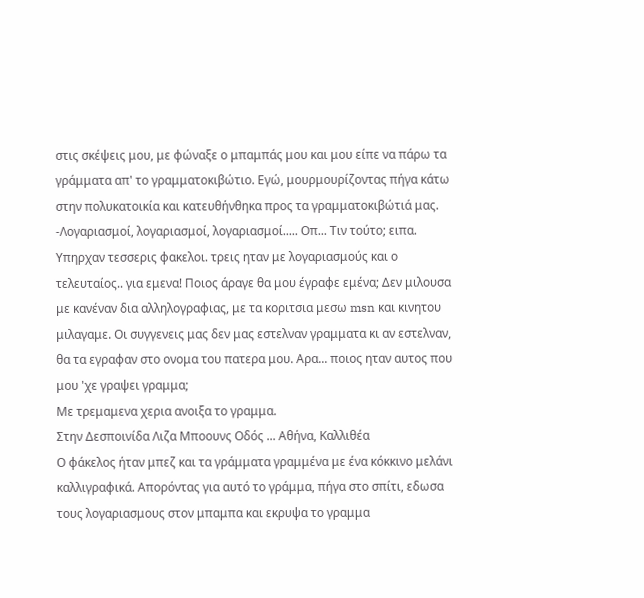στις σκέψεις μου, με φώναξε ο μπαμπάς μου και μου είπε να πάρω τα γράμματα απ' το γραμματοκιβώτιο. Εγώ, μουρμουρίζοντας πήγα κάτω στην πολυκατοικία και κατευθήνθηκα προς τα γραμματοκιβώτιά μας. -Λογαριασμοί, λογαριασμοί, λογαριασμοί..... Οπ... Τιν τούτο; ειπα. Υπηρχαν τεσσερις φακελοι. τρεις ηταν με λογαριασμούς και ο τελευταίος.. για εμενα! Ποιος άραγε θα μου έγραφε εμένα; Δεν μιλουσα με κανέναν δια αλληλογραφιας, με τα κοριτσια μεσω msn και κινητου μιλαγαμε. Οι συγγενεις μας δεν μας εστελναν γραμματα κι αν εστελναν, θα τα εγραφαν στο ονομα του πατερα μου. Αρα... ποιος ηταν αυτος που μου 'χε γραψει γραμμα;
Με τρεμαμενα χερια ανοιξα το γραμμα.
Στην Δεσποινίδα Λιζα Μποουνς Οδός ... Αθήνα, Καλλιθέα
Ο φάκελος ήταν μπεζ και τα γράμματα γραμμένα με ένα κόκκινο μελάνι καλλιγραφικά. Απορόντας για αυτό το γράμμα, πήγα στο σπίτι, εδωσα τους λογαριασμους στον μπαμπα και εκρυψα το γραμμα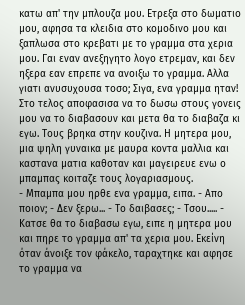κατω απ' την μπλουζα μου. Ετρεξα στο δωματιο μου, αφησα τα κλειδια στο κομοδινο μου και ξαπλωσα στο κρεβατι με το γραμμα στα χερια μου. Γαι εναν ανεξηγητο λογο ετρεμαν, και δεν ηξερα εαν επρεπε να ανοιξω το γραμμα. Αλλα γιατι ανυσυχουσα τοσο; Σιγα, ενα γραμμα ηταν! Στο τελος αποφασισα να το δωσω στους γονεις μου να το διαβασουν και μετα θα το διαβαζα κι εγω. Τους βρηκα στην κουζινα. Η μητερα μου, μια ψηλη γυναικα με μαυρα κοντα μαλλια και καστανα ματια καθοταν και μαγειρευε ενω ο μπαμπας κοιταζε τους λογαριασμους.
- Μπαμπα μου ηρθε ενα γραμμα, ειπα. - Απο ποιον; - Δεν ξερω... - Το δαιβασες; - Τσου..... - Κατσε θα το διαβασω εγω, ειπε η μητερα μου και πηρε το γραμμα απ' τα χερια μου. Εκείνη όταν άνοιξε τον φάκελο, ταραχτηκε και αφησε το γραμμα να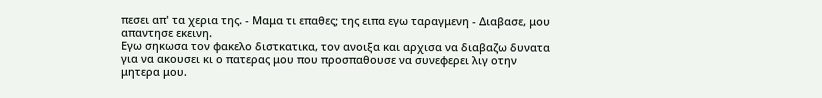πεσει απ' τα χερια της. - Μαμα τι επαθες; της ειπα εγω ταραγμενη - Διαβασε, μου απαντησε εκεινη.
Εγω σηκωσα τον φακελο διστκατικα, τον ανοιξα και αρχισα να διαβαζω δυνατα για να ακουσει κι ο πατερας μου που προσπαθουσε να συνεφερει λιγ οτην μητερα μου.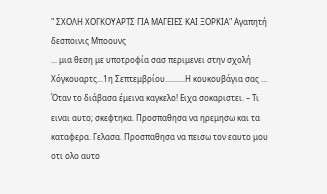" ΣΧΟΛΗ ΧΟΓΚΟΥΑΡΤΣ ΓΙΑ ΜΑΓΕΙΕΣ ΚΑΙ ΞΟΡΚΙΑ" Αγαπητή δεσποινις Μποουνς
... μια θεση με υποτροφία σασ περιμενει στην σχολή Χόγκουαρτς...1η Σεπτεμβρίου..........Η κουκουβάγια σας ...
Όταν το διάβασα έμεινα καγκελο! Ειχα σοκαριστει. – Τι ειναι αυτο; σκεφτηκα. Προσπαθησα να ηρεμησω και τα καταφερα. Γελασα. Προσπαθησα να πεισω τον εαυτο μου οτι ολο αυτο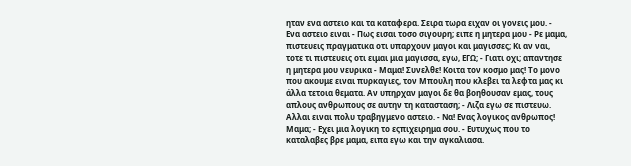ηταν ενα αστειο και τα καταφερα. Σειρα τωρα ειχαν οι γονεις μου. - Ενα αστειο ειναι - Πως εισαι τοσο σιγουρη; ειπε η μητερα μου - Ρε μαμα, πιστευεις πραγματικα οτι υπαρχουν μαγοι και μαγισσες; Κι αν ναι, τοτε τι πιστευεις οτι ειμαι μια μαγισσα, εγω, ΕΓΩ; - Γιατι οχι; απαντησε η μητερα μου νευρικα - Μαμα! Συνελθε! Κοιτα τον κοσμο μας! Το μονο που ακουμε ειναι πυρκαγιες, τον Μπουλη που κλεβει τα λεφτα μας κι άλλα τετοια θεματα. Αν υπηρχαν μαγοι δε θα βοηθουσαν εμας, τους απλους ανθρωπους σε αυτην τη κατασταση; - Λιζα εγω σε πιστευω. Αλλαι ειναι πολυ τραβηγμενο αστειο. - Να! Ενας λογικος ανθρωπος! Μαμα; - Εχει μια λογικη το εςπιχειρημα σου. - Ευτυχως που το καταλαβες βρε μαμα, ειπα εγω και την αγκαλιασα.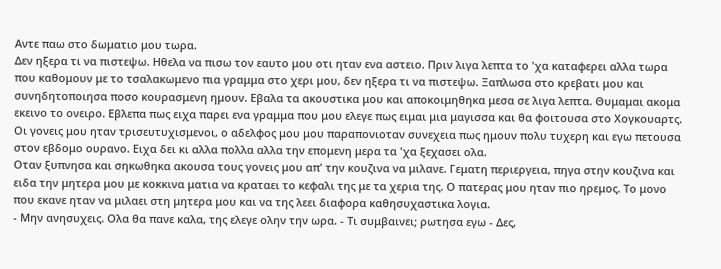Αντε παω στο δωματιο μου τωρα.
Δεν ηξερα τι να πιστεψω. Ηθελα να πισω τον εαυτο μου οτι ηταν ενα αστειο. Πριν λιγα λεπτα το 'χα καταφερει αλλα τωρα που καθομουν με το τσαλακωμενο πια γραμμα στο χερι μου, δεν ηξερα τι να πιστεψω. Ξαπλωσα στο κρεβατι μου και συνηδητοποιησα ποσο κουρασμενη ημουν. Εβαλα τα ακουστικα μου και αποκοιμηθηκα μεσα σε λιγα λεπτα. Θυμαμαι ακομα εκεινο το ονειρο. Εβλεπα πως ειχα παρει ενα γραμμα που μου ελεγε πως ειμαι μια μαγισσα και θα φοιτουσα στο Χογκουαρτς. Οι γονεις μου ηταν τρισευτυχισμενοι, ο αδελφος μου μου παραπονιοταν συνεχεια πως ημουν πολυ τυχερη και εγω πετουσα στον εβδομο ουρανο. Ειχα δει κι αλλα πολλα αλλα την επομενη μερα τα 'χα ξεχασει ολα.
Οταν ξυπνησα και σηκωθηκα ακουσα τους γονεις μου απ' την κουζινα να μιλανε. Γεματη περιεργεια, πηγα στην κουζινα και ειδα την μητερα μου με κοκκινα ματια να κραταει το κεφαλι της με τα χερια της. Ο πατερας μου ηταν πιο ηρεμος. Το μονο που εκανε ηταν να μιλαει στη μητερα μου και να της λεει διαφορα καθησυχαστικα λογια.
- Μην ανησυχεις. Ολα θα πανε καλα, της ελεγε ολην την ωρα. - Τι συμβαινει; ρωτησα εγω - Δες,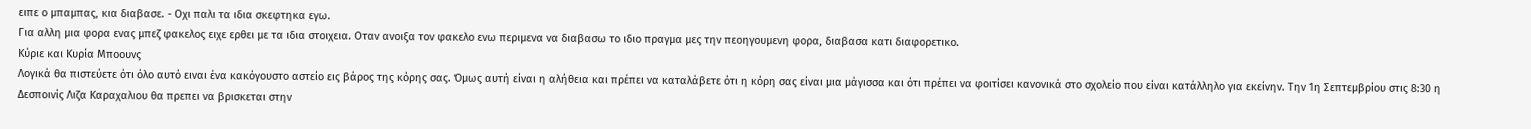ειπε ο μπαμπας, κια διαβασε. - Οχι παλι τα ιδια σκεφτηκα εγω.
Για αλλη μια φορα ενας μπεζ φακελος ειχε ερθει με τα ιδια στοιχεια. Οταν ανοιξα τον φακελο ενω περιμενα να διαβασω το ιδιο πραγμα μες την πεοηγουμενη φορα, διαβασα κατι διαφορετικο.
Κύριε και Κυρία Μποουνς
Λογικά θα πιστεύετε ότι όλο αυτό ειναι ένα κακόγουστο αστείο εις βάρος της κόρης σας. Όμως αυτή είναι η αλήθεια και πρέπει να καταλάβετε ότι η κόρη σας είναι μια μάγισσα και ότι πρέπει να φοιτίσει κανονικά στο σχολείο που είναι κατάλληλο για εκείνην. Την 1η Σεπτεμβρίου στις 8:30 η Δεσποινίς Λιζα Καραχαλιου θα πρεπει να βρισκεται στην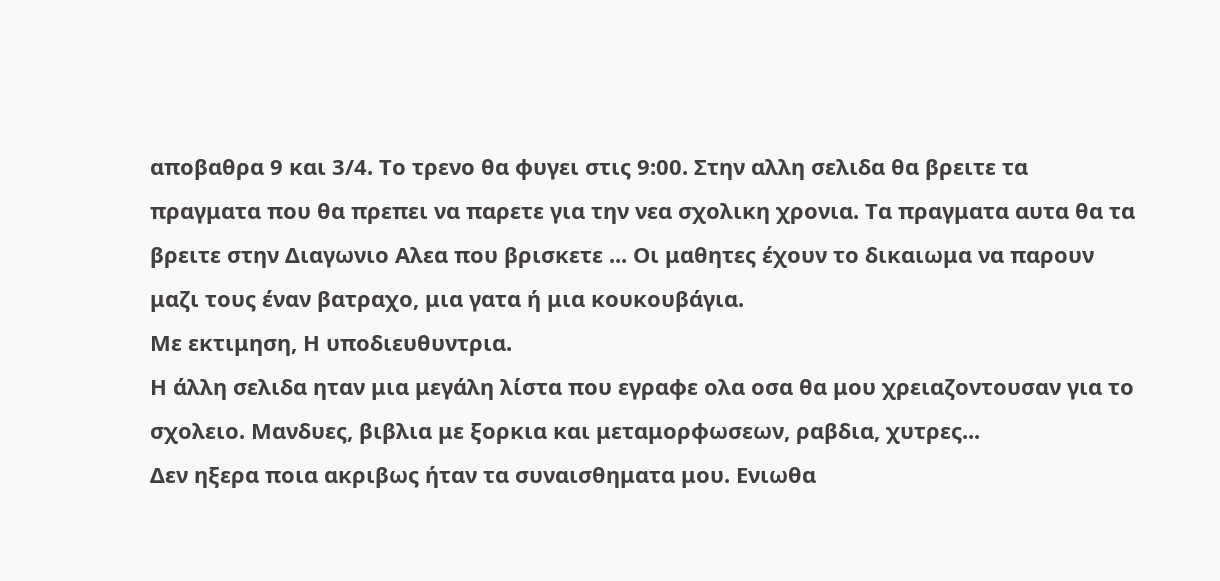αποβαθρα 9 και 3/4. Το τρενο θα φυγει στις 9:00. Στην αλλη σελιδα θα βρειτε τα πραγματα που θα πρεπει να παρετε για την νεα σχολικη χρονια. Τα πραγματα αυτα θα τα βρειτε στην Διαγωνιο Αλεα που βρισκετε ... Οι μαθητες έχουν το δικαιωμα να παρουν μαζι τους έναν βατραχο, μια γατα ή μια κουκουβάγια.
Με εκτιμηση, Η υποδιευθυντρια.
Η άλλη σελιδα ηταν μια μεγάλη λίστα που εγραφε ολα οσα θα μου χρειαζοντουσαν για το σχολειο. Μανδυες, βιβλια με ξορκια και μεταμορφωσεων, ραβδια, χυτρες...
Δεν ηξερα ποια ακριβως ήταν τα συναισθηματα μου. Ενιωθα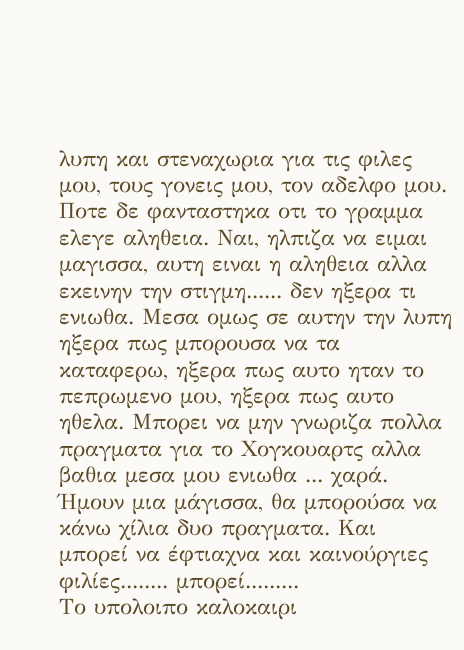λυπη και στεναχωρια για τις φιλες μου, τους γονεις μου, τον αδελφο μου. Ποτε δε φανταστηκα οτι το γραμμα ελεγε αληθεια. Ναι, ηλπιζα να ειμαι μαγισσα, αυτη ειναι η αληθεια αλλα εκεινην την στιγμη...... δεν ηξερα τι ενιωθα. Μεσα ομως σε αυτην την λυπη ηξερα πως μπορουσα να τα καταφερω, ηξερα πως αυτο ηταν το πεπρωμενο μου, ηξερα πως αυτο ηθελα. Μπορει να μην γνωριζα πολλα πραγματα για το Χογκουαρτς αλλα βαθια μεσα μου ενιωθα ... χαρά. Ήμουν μια μάγισσα, θα μπορούσα να κάνω χίλια δυο πραγματα. Και μπορεί να έφτιαχνα και καινούργιες φιλίες........ μπορεί.........
Το υπολοιπο καλοκαιρι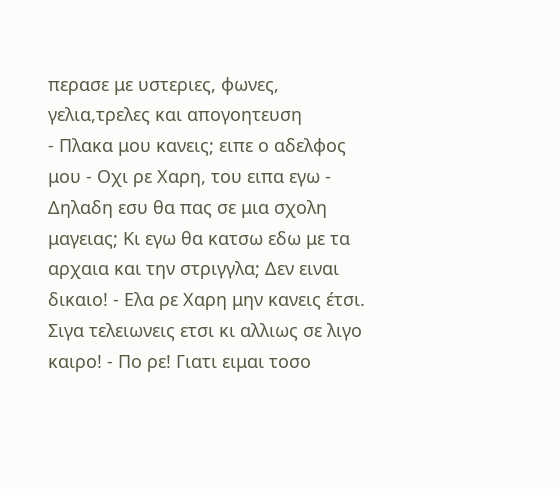περασε με υστεριες, φωνες, γελια,τρελες και απογοητευση
- Πλακα μου κανεις; ειπε ο αδελφος μου - Οχι ρε Χαρη, του ειπα εγω - Δηλαδη εσυ θα πας σε μια σχολη μαγειας; Κι εγω θα κατσω εδω με τα αρχαια και την στριγγλα; Δεν ειναι δικαιο! - Ελα ρε Χαρη μην κανεις έτσι. Σιγα τελειωνεις ετσι κι αλλιως σε λιγο καιρο! - Πο ρε! Γιατι ειμαι τοσο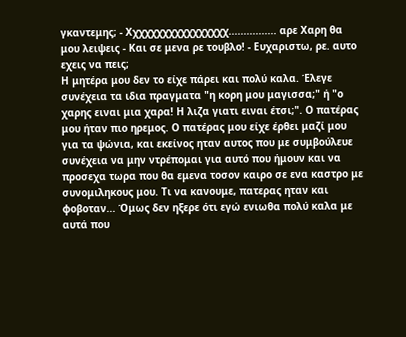γκαντεμης; - Χχχχχχχχχχχχχχχχχ................ αρε Χαρη θα μου λειψεις - Και σε μενα ρε τουβλο! - Ευχαριστω, ρε. αυτο εχεις να πεις;
Η μητέρα μου δεν το είχε πάρει και πολύ καλα. Έλεγε συνέχεια τα ιδια πραγματα "η κορη μου μαγισσα;" ή "ο χαρης ειναι μια χαρα! Η λιζα γιατι ειναι έτσι;". Ο πατέρας μου ήταν πιο ηρεμος. Ο πατέρας μου είχε έρθει μαζί μου για τα ψώνια, και εκείνος ηταν αυτος που με συμβούλευε συνέχεια να μην ντρέπομαι για αυτό που ήμουν και να προσεχα τωρα που θα εμενα τοσον καιρο σε ενα καστρο με συνομιληκους μου. Τι να κανουμε, πατερας ηταν και φοβοταν... Όμως δεν ηξερε ότι εγώ ενιωθα πολύ καλα με αυτά που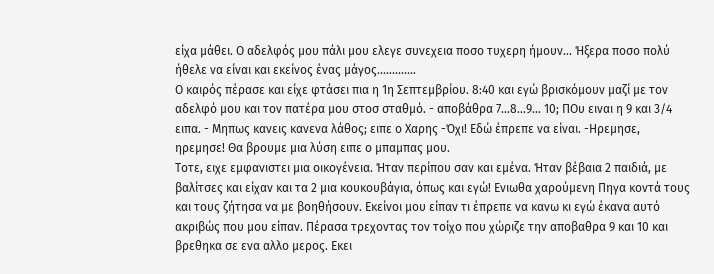είχα μάθει. Ο αδελφός μου πάλι μου ελεγε συνεχεια ποσο τυχερη ήμουν... Ήξερα ποσο πολύ ήθελε να είναι και εκείνος ένας μάγος.............
Ο καιρός πέρασε και είχε φτάσει πια η 1η Σεπτεμβρίου. 8:40 και εγώ βρισκόμουν μαζί με τον αδελφό μου και τον πατέρα μου στοσ σταθμό. - αποβάθρα 7...8...9... 10; ΠΟυ ειναι η 9 και 3/4 ειπα. - Μηπως κανεις κανενα λάθος; ειπε ο Χαρης -Όχι! Εδώ έπρεπε να είναι. -Ηρεμησε, ηρεμησε! Θα βρουμε μια λύση ειπε ο μπαμπας μου.
Τοτε, ειχε εμφανιστει μια οικογένεια. Ήταν περίπου σαν και εμένα. Ήταν βέβαια 2 παιδιά, με βαλίτσες και είχαν και τα 2 μια κουκουβάγια, όπως και εγώ! Ενιωθα χαρούμενη Πηγα κοντά τους και τους ζήτησα να με βοηθήσουν. Εκείνοι μου είπαν τι έπρεπε να κανω κι εγώ έκανα αυτό ακριβώς που μου είπαν. Πέρασα τρεχοντας τον τοίχο που χώριζε την αποβαθρα 9 και 10 και βρεθηκα σε ενα αλλο μερος. Εκει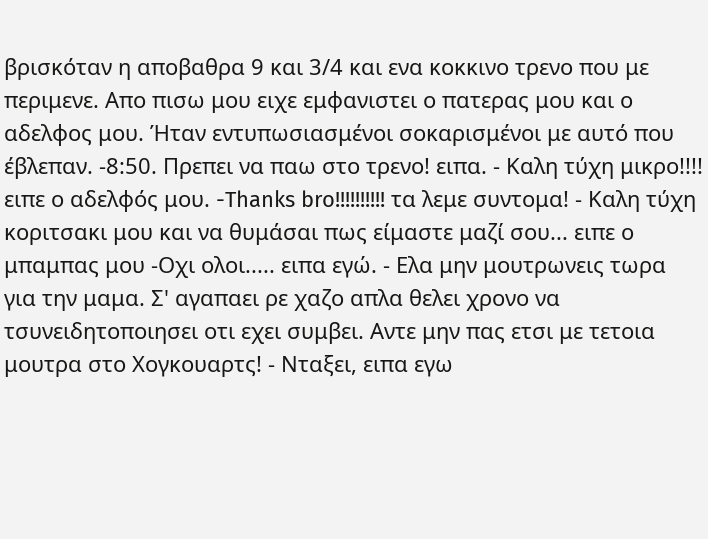βρισκόταν η αποβαθρα 9 και 3/4 και ενα κοκκινο τρενο που με περιμενε. Απο πισω μου ειχε εμφανιστει ο πατερας μου και ο αδελφος μου. Ήταν εντυπωσιασμένοι σοκαρισμένοι με αυτό που έβλεπαν. -8:50. Πρεπει να παω στο τρενο! ειπα. - Καλη τύχη μικρο!!!! ειπε ο αδελφός μου. -Thanks bro!!!!!!!!!! τα λεμε συντομα! - Καλη τύχη κοριτσακι μου και να θυμάσαι πως είμαστε μαζί σου... ειπε ο μπαμπας μου -Οχι ολοι..... ειπα εγώ. - Ελα μην μουτρωνεις τωρα για την μαμα. Σ' αγαπαει ρε χαζο απλα θελει χρονο να τσυνειδητοποιησει οτι εχει συμβει. Αντε μην πας ετσι με τετοια μουτρα στο Χογκουαρτς! - Νταξει, ειπα εγω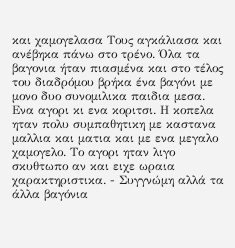και χαμογελασα Τους αγκάλιασα και ανέβηκα πάνω στο τρένο. Όλα τα βαγονια ήταν πιασμένα και στο τέλος του διαδρόμου βρήκα ένα βαγόνι με μονο δυο συνομιλικα παιδια μεσα. Ενα αγορι κι ενα κοριτσι. Η κοπελα ηταν πολυ συμπαθητικη με καστανα μαλλια και ματια και με ενα μεγαλο χαμογελο. Το αγορι ηταν λιγο σκυθτωπο αν και ειχε ωραια χαρακτηριστικα. - Συγγνώμη αλλά τα άλλα βαγόνια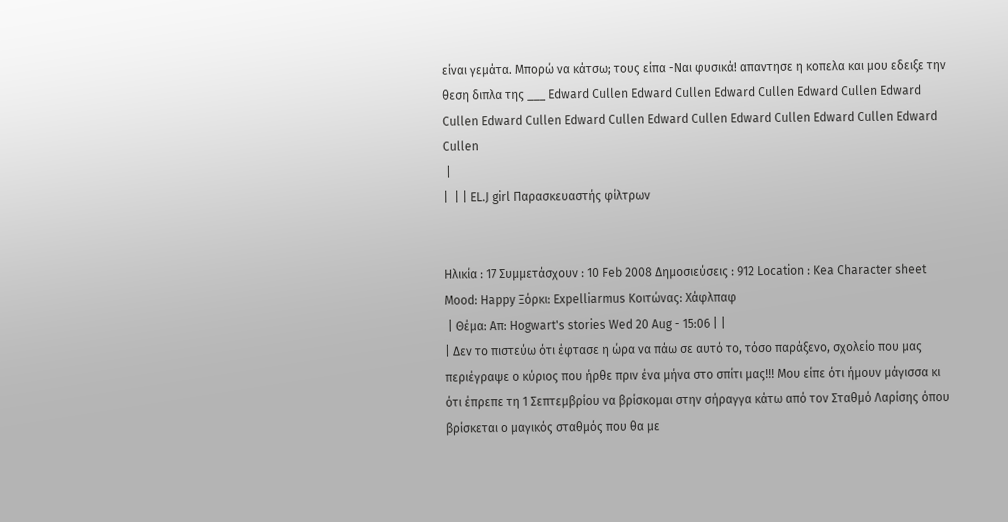είναι γεμάτα. Μπορώ να κάτσω; τους είπα -Ναι φυσικά! απαντησε η κοπελα και μου εδειξε την θεση διπλα της ___ Edward Cullen Edward Cullen Edward Cullen Edward Cullen Edward Cullen Edward Cullen Edward Cullen Edward Cullen Edward Cullen Edward Cullen Edward Cullen
 |
|  | | EL.J girl Παρασκευαστής φίλτρων


Ηλικία : 17 Συμμετάσχουν : 10 Feb 2008 Δημοσιεύσεις : 912 Location : Kea Character sheet Mood: Happy Ξόρκι: Expelliarmus Κοιτώνας: Χάφλπαφ
 | Θέμα: Απ: Hogwart's stories Wed 20 Aug - 15:06 | |
| Δεν το πιστεύω ότι έφτασε η ώρα να πάω σε αυτό το, τόσο παράξενο, σχολείο που μας περιέγραψε ο κύριος που ήρθε πριν ένα μήνα στο σπίτι μας!!! Μου είπε ότι ήμουν μάγισσα κι ότι έπρεπε τη 1 Σεπτεμβρίου να βρίσκομαι στην σήραγγα κάτω από τον Σταθμό Λαρίσης όπου βρίσκεται ο μαγικός σταθμός που θα με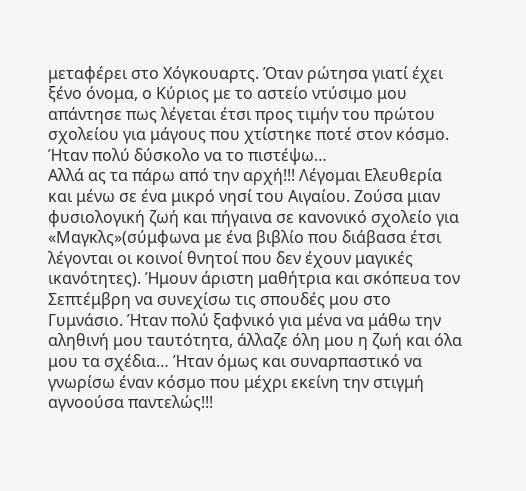μεταφέρει στο Χόγκουαρτς. Όταν ρώτησα γιατί έχει ξένο όνομα, ο Κύριος με το αστείο ντύσιμο μου απάντησε πως λέγεται έτσι προς τιμήν του πρώτου σχολείου για μάγους που χτίστηκε ποτέ στον κόσμο. Ήταν πολύ δύσκολο να το πιστέψω…
Αλλά ας τα πάρω από την αρχή!!! Λέγομαι Ελευθερία και μένω σε ένα μικρό νησί του Αιγαίου. Ζούσα μιαν φυσιολογική ζωή και πήγαινα σε κανονικό σχολείο για «Μαγκλς»(σύμφωνα με ένα βιβλίο που διάβασα έτσι λέγονται οι κοινοί θνητοί που δεν έχουν μαγικές ικανότητες). Ήμουν άριστη μαθήτρια και σκόπευα τον Σεπτέμβρη να συνεχίσω τις σπουδές μου στο Γυμνάσιο. Ήταν πολύ ξαφνικό για μένα να μάθω την αληθινή μου ταυτότητα, άλλαζε όλη μου η ζωή και όλα μου τα σχέδια… Ήταν όμως και συναρπαστικό να γνωρίσω έναν κόσμο που μέχρι εκείνη την στιγμή αγνοούσα παντελώς!!!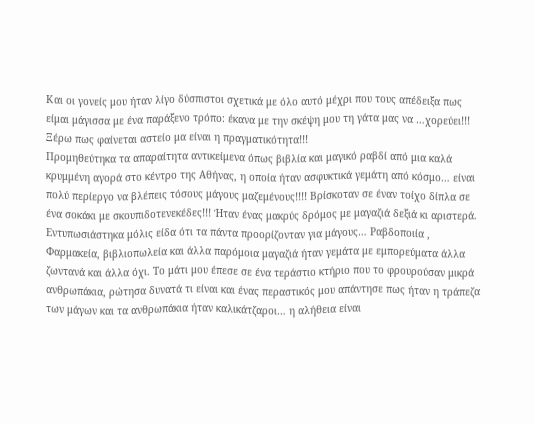Και οι γονείς μου ήταν λίγο δύσπιστοι σχετικά με όλο αυτό μέχρι που τους απέδειξα πως είμαι μάγισσα με ένα παράξενο τρόπο: έκανα με την σκέψη μου τη γάτα μας να …χορεύει!!! Ξέρω πως φαίνεται αστείο μα είναι η πραγματικότητα!!!
Προμηθεύτηκα τα απαραίτητα αντικείμενα όπως βιβλία και μαγικό ραβδί από μια καλά κρυμμένη αγορά στο κέντρο της Αθήνας, η οποία ήταν ασφυκτικά γεμάτη από κόσμο… είναι πολύ περίεργο να βλέπεις τόσους μάγους μαζεμένους!!!! Βρίσκοταν σε έναν τοίχο δίπλα σε ένα σοκάκι με σκουπιδοτενεκέδες!!! Ήταν ένας μακρύς δρόμος με μαγαζιά δεξιά κι αριστερά. Εντυπωσιάστηκα μόλις είδα ότι τα πάντα προορίζονταν για μάγους… Ραβδοποιία , Φαρμακεία, βιβλιοπωλεία και άλλα παρόμοια μαγαζιά ήταν γεμάτα με εμπορεύματα άλλα ζωντανά και άλλα όχι. Το μάτι μου έπεσε σε ένα τεράστιο κτήριο που το φρουρούσαν μικρά ανθρωπάκια, ρώτησα δυνατά τι είναι και ένας περαστικός μου απάντησε πως ήταν η τράπεζα των μάγων και τα ανθρωπάκια ήταν καλικάτζαροι… η αλήθεια είναι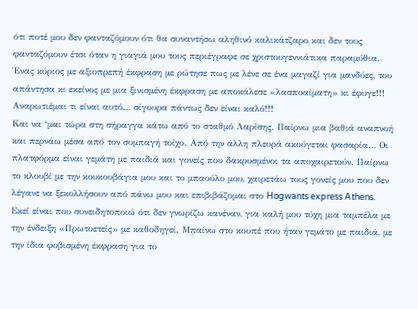ότι ποτέ μου δεν φανταζόμουν ότι θα συναντήσω αληθινό καλικάτζαρο και δεν τους φανταζόμουν έτσι όταν η γιαγιά μου τους περιέγραφε σε χριστουγεννιάτικα παραμύθια. Ένας κύριος με αξιοπρεπή έκφραση με ρώτησε πως με λένε σε ένα μαγαζί για μανδύες, του απάντησα κι εκείνος με μια ξινισμένη έκφραση με αποκάλεσε «λασποαίματη» κι έφυγε!!! Αναρωτιέμαι τι είναι αυτό… σίγουρα πάντως δεν είναι καλό!!!
Και να ‘μαι τώρα στη σήραγγα κάτω από το σταθμό Λαρίσης. Παίρνω μια βαθιά αναπνοή και περνάω μέσα από τον συμπαγή τοίχο. Από την άλλη πλευρά ακούγεται φασαρία… Οι πλατφόρμα είναι γεμάτη με παιδιά και γονείς που δακρυσμένοι τα αποχαιρετούν. Παίρνω το κλουβί με την κουκουβάγια μου και το μπαούλο μου, χαιρετάω τους γονείς μου που δεν λέγανε να ξεκολλήσουν από πάνω μου και επιβιβάζομαι στο Hogwants express Athens. Εκεί είναι που συνειδητοποιώ ότι δεν γνωρίζω κανέναν, για καλή μου τύχη μια ταμπέλα με την ένδειξη «Πρωτοετείς» με καθοδηγεί. Μπαίνω στο κουπέ που ήταν γεμάτο με παιδιά, με την ίδια φοβισμένη έκφραση για το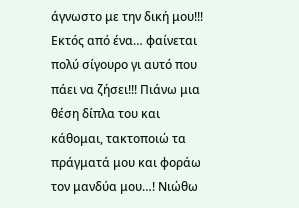άγνωστο με την δική μου!!! Εκτός από ένα… φαίνεται πολύ σίγουρο γι αυτό που πάει να ζήσει!!! Πιάνω μια θέση δίπλα του και κάθομαι, τακτοποιώ τα πράγματά μου και φοράω τον μανδύα μου…! Νιώθω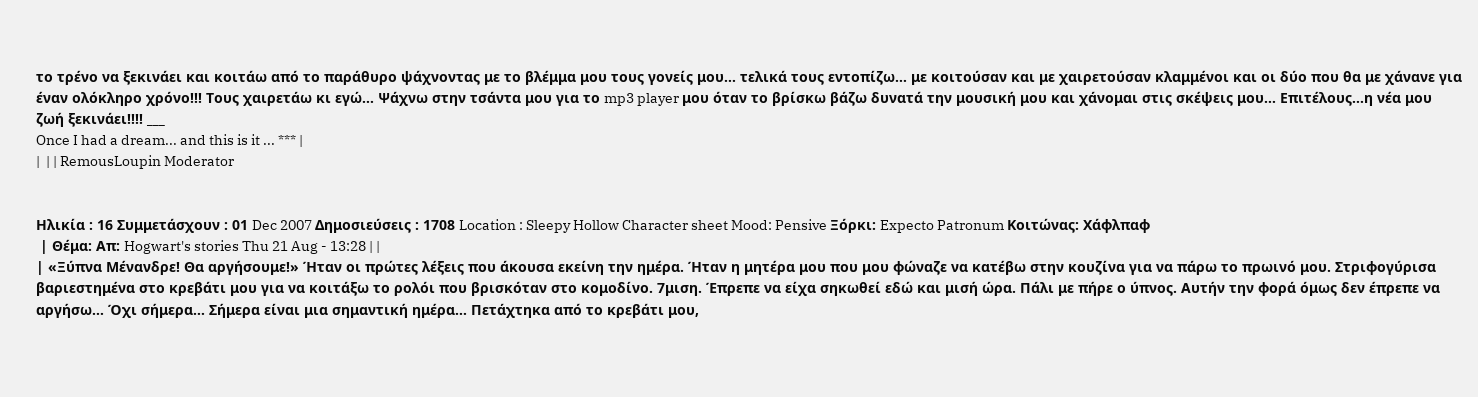το τρένο να ξεκινάει και κοιτάω από το παράθυρο ψάχνοντας με το βλέμμα μου τους γονείς μου… τελικά τους εντοπίζω… με κοιτούσαν και με χαιρετούσαν κλαμμένοι και οι δύο που θα με χάνανε για έναν ολόκληρο χρόνο!!! Τους χαιρετάω κι εγώ… Ψάχνω στην τσάντα μου για το mp3 player μου όταν το βρίσκω βάζω δυνατά την μουσική μου και χάνομαι στις σκέψεις μου… Επιτέλους…η νέα μου ζωή ξεκινάει!!!! ___
Once I had a dream... and this is it ... *** |
|  | | RemousLoupin Moderator


Ηλικία : 16 Συμμετάσχουν : 01 Dec 2007 Δημοσιεύσεις : 1708 Location : Sleepy Hollow Character sheet Mood: Pensive Ξόρκι: Expecto Patronum Κοιτώνας: Χάφλπαφ
 | Θέμα: Απ: Hogwart's stories Thu 21 Aug - 13:28 | |
| «Ξύπνα Μένανδρε! Θα αργήσουμε!» Ήταν οι πρώτες λέξεις που άκουσα εκείνη την ημέρα. Ήταν η μητέρα μου που μου φώναζε να κατέβω στην κουζίνα για να πάρω το πρωινό μου. Στριφογύρισα βαριεστημένα στο κρεβάτι μου για να κοιτάξω το ρολόι που βρισκόταν στο κομοδίνο. 7μιση. Έπρεπε να είχα σηκωθεί εδώ και μισή ώρα. Πάλι με πήρε ο ύπνος. Αυτήν την φορά όμως δεν έπρεπε να αργήσω… Όχι σήμερα… Σήμερα είναι μια σημαντική ημέρα… Πετάχτηκα από το κρεβάτι μου,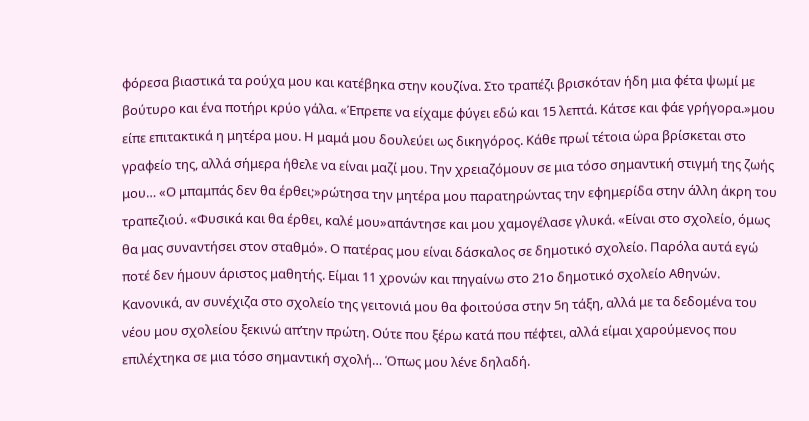φόρεσα βιαστικά τα ρούχα μου και κατέβηκα στην κουζίνα. Στο τραπέζι βρισκόταν ήδη μια φέτα ψωμί με βούτυρο και ένα ποτήρι κρύο γάλα. «Έπρεπε να είχαμε φύγει εδώ και 15 λεπτά. Κάτσε και φάε γρήγορα.»μου είπε επιτακτικά η μητέρα μου. Η μαμά μου δουλεύει ως δικηγόρος. Κάθε πρωί τέτοια ώρα βρίσκεται στο γραφείο της, αλλά σήμερα ήθελε να είναι μαζί μου. Την χρειαζόμουν σε μια τόσο σημαντική στιγμή της ζωής μου… «Ο μπαμπάς δεν θα έρθει;»ρώτησα την μητέρα μου παρατηρώντας την εφημερίδα στην άλλη άκρη του τραπεζιού. «Φυσικά και θα έρθει, καλέ μου»απάντησε και μου χαμογέλασε γλυκά. «Είναι στο σχολείο, όμως θα μας συναντήσει στον σταθμό». Ο πατέρας μου είναι δάσκαλος σε δημοτικό σχολείο. Παρόλα αυτά εγώ ποτέ δεν ήμουν άριστος μαθητής. Είμαι 11 χρονών και πηγαίνω στο 21ο δημοτικό σχολείο Αθηνών. Κανονικά, αν συνέχιζα στο σχολείο της γειτονιά μου θα φοιτούσα στην 5η τάξη, αλλά με τα δεδομένα του νέου μου σχολείου ξεκινώ απ’την πρώτη. Ούτε που ξέρω κατά που πέφτει, αλλά είμαι χαρούμενος που επιλέχτηκα σε μια τόσο σημαντική σχολή… Όπως μου λένε δηλαδή.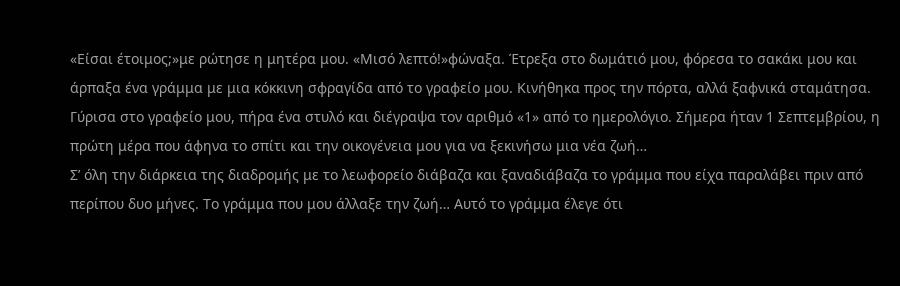«Είσαι έτοιμος;»με ρώτησε η μητέρα μου. «Μισό λεπτό!»φώναξα. Έτρεξα στο δωμάτιό μου, φόρεσα το σακάκι μου και άρπαξα ένα γράμμα με μια κόκκινη σφραγίδα από το γραφείο μου. Κινήθηκα προς την πόρτα, αλλά ξαφνικά σταμάτησα. Γύρισα στο γραφείο μου, πήρα ένα στυλό και διέγραψα τον αριθμό «1» από το ημερολόγιο. Σήμερα ήταν 1 Σεπτεμβρίου, η πρώτη μέρα που άφηνα το σπίτι και την οικογένεια μου για να ξεκινήσω μια νέα ζωή…
Σ’ όλη την διάρκεια της διαδρομής με το λεωφορείο διάβαζα και ξαναδιάβαζα το γράμμα που είχα παραλάβει πριν από περίπου δυο μήνες. Το γράμμα που μου άλλαξε την ζωή… Αυτό το γράμμα έλεγε ότι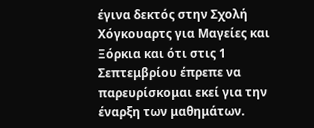έγινα δεκτός στην Σχολή Χόγκουαρτς για Μαγείες και Ξόρκια και ότι στις 1 Σεπτεμβρίου έπρεπε να παρευρίσκομαι εκεί για την έναρξη των μαθημάτων.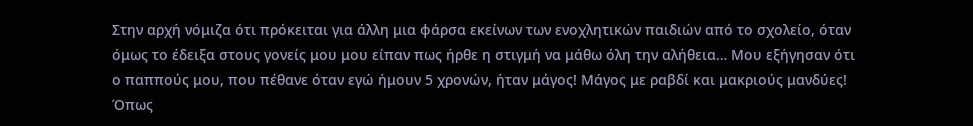Στην αρχή νόμιζα ότι πρόκειται για άλλη μια φάρσα εκείνων των ενοχλητικών παιδιών από το σχολείο, όταν όμως το έδειξα στους γονείς μου μου είπαν πως ήρθε η στιγμή να μάθω όλη την αλήθεια… Μου εξήγησαν ότι ο παππούς μου, που πέθανε όταν εγώ ήμουν 5 χρονών, ήταν μάγος! Μάγος με ραβδί και μακριούς μανδύες! Όπως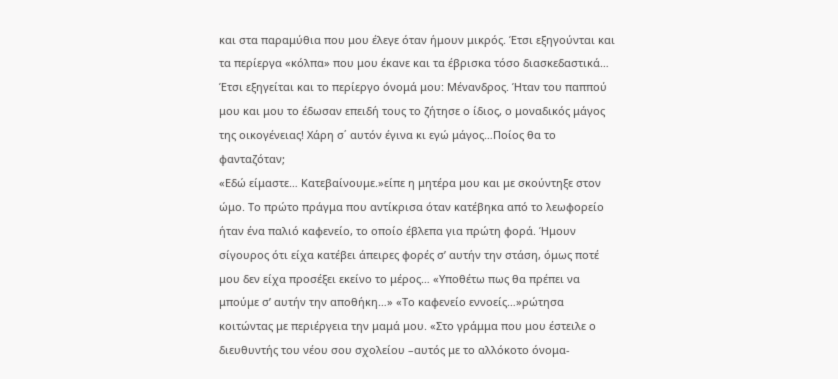και στα παραμύθια που μου έλεγε όταν ήμουν μικρός. Έτσι εξηγούνται και τα περίεργα «κόλπα» που μου έκανε και τα έβρισκα τόσο διασκεδαστικά… Έτσι εξηγείται και το περίεργο όνομά μου: Μένανδρος. Ήταν του παππού μου και μου το έδωσαν επειδή τους το ζήτησε ο ίδιος, ο μοναδικός μάγος της οικογένειας! Χάρη σ΄ αυτόν έγινα κι εγώ μάγος…Ποίος θα το φανταζόταν;
«Εδώ είμαστε… Κατεβαίνουμε.»είπε η μητέρα μου και με σκούντηξε στον ώμο. Το πρώτο πράγμα που αντίκρισα όταν κατέβηκα από το λεωφορείο ήταν ένα παλιό καφενείο, το οποίο έβλεπα για πρώτη φορά. Ήμουν σίγουρος ότι είχα κατέβει άπειρες φορές σ’ αυτήν την στάση, όμως ποτέ μου δεν είχα προσέξει εκείνο το μέρος… «Υποθέτω πως θα πρέπει να μπούμε σ’ αυτήν την αποθήκη…» «Το καφενείο εννοείς…»ρώτησα κοιτώντας με περιέργεια την μαμά μου. «Στο γράμμα που μου έστειλε ο διευθυντής του νέου σου σχολείου –αυτός με το αλλόκοτο όνομα-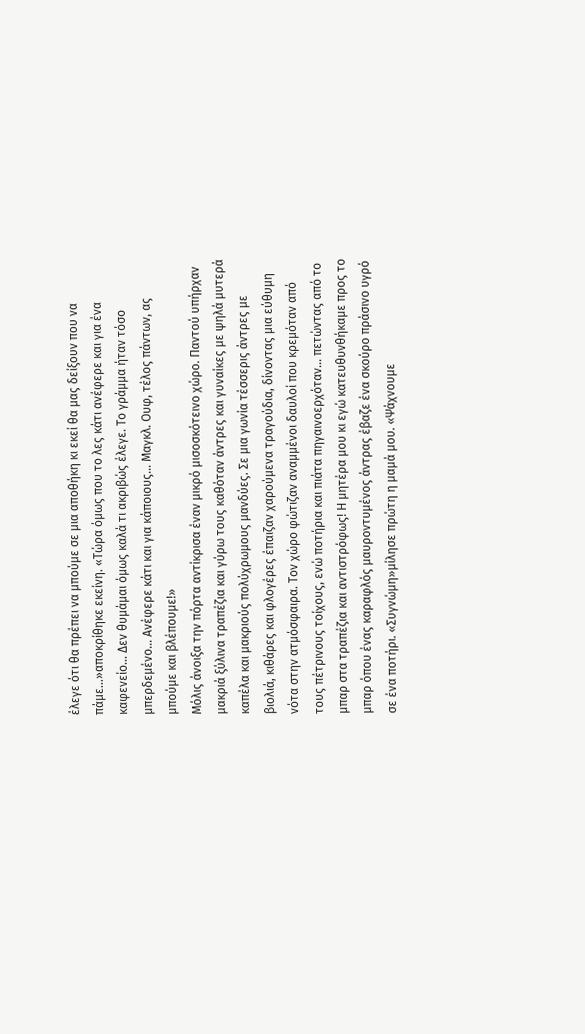έλεγε ότι θα πρέπει να μπούμε σε μια αποθήκη κι εκεί θα μας δείξουν που να πάμε…»αποκρίθηκε εκείνη. «Τώρα όμως που το λες κάτι ανέφερε και για ένα καφενείο… Δεν θυμάμαι όμως καλά τι ακριβώς έλεγε. Το γράμμα ήταν τόσο μπερδεμένο... Ανέφερε κάτι και για κάποιους… Μαγκλ. Ουφ, τέλος πάντων, ας μπούμε και βλέπουμε!»
Μόλις άνοιξα την πόρτα αντίκρισα έναν μικρό μισοσκότεινο χώρο. Παντού υπήρχαν μακριά ξύλινα τραπέζια και γύρω τους καθόταν άντρες και γυναίκες με ψηλά μυτερά καπέλα και μακριούς πολύχρωμους μανδύες. Σε μια γωνία τέσσερις άντρες με βιολιά, κιθάρες και φλογέρες έπαιζαν χαρούμενα τραγούδια, δίνοντας μια εύθυμη νότα στην ατμόσφαιρα. Τον χώρο φώτιζαν αναμμένοι δαυλοί που κρεμόταν από τους πέτρινους τοίχους, ενώ ποτήρια και πιάτα πηγαινοερχόταν… πετώντας από το μπαρ στα τραπέζια και αντιστρόφως! Η μητέρα μου κι εγώ κατευθυνθήκαμε προς το μπαρ όπου ένας καραφλός μαυροντυμένος άντρας έβαζε ένα σκούρο πράσινο υγρό σε ένα ποτήρι. «Συγνώμη»μίλησε πρώτη η μαμά μου. «Ψάχνουμε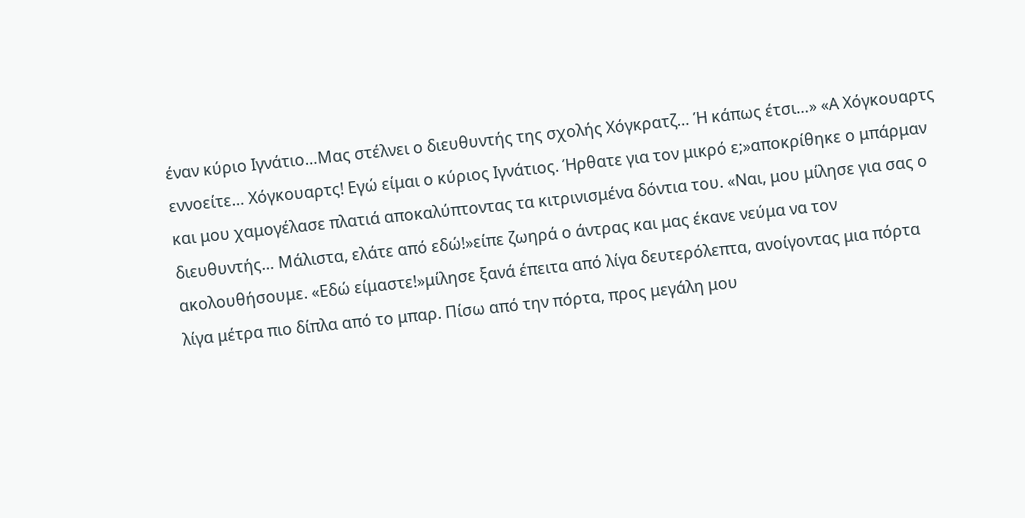έναν κύριο Ιγνάτιο…Μας στέλνει ο διευθυντής της σχολής Χόγκρατζ… Ή κάπως έτσι…» «Α Χόγκουαρτς εννοείτε… Χόγκουαρτς! Εγώ είμαι ο κύριος Ιγνάτιος. Ήρθατε για τον μικρό ε;»αποκρίθηκε ο μπάρμαν και μου χαμογέλασε πλατιά αποκαλύπτοντας τα κιτρινισμένα δόντια του. «Ναι, μου μίλησε για σας ο διευθυντής… Μάλιστα, ελάτε από εδώ!»είπε ζωηρά ο άντρας και μας έκανε νεύμα να τον ακολουθήσουμε. «Εδώ είμαστε!»μίλησε ξανά έπειτα από λίγα δευτερόλεπτα, ανοίγοντας μια πόρτα λίγα μέτρα πιο δίπλα από το μπαρ. Πίσω από την πόρτα, προς μεγάλη μου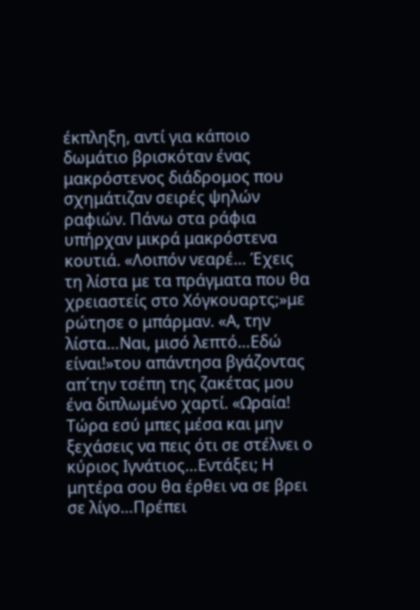έκπληξη, αντί για κάποιο δωμάτιο βρισκόταν ένας μακρόστενος διάδρομος που σχημάτιζαν σειρές ψηλών ραφιών. Πάνω στα ράφια υπήρχαν μικρά μακρόστενα κουτιά. «Λοιπόν νεαρέ… Έχεις τη λίστα με τα πράγματα που θα χρειαστείς στο Χόγκουαρτς;»με ρώτησε ο μπάρμαν. «Α, την λίστα…Ναι, μισό λεπτό…Εδώ είναι!»του απάντησα βγάζοντας απ΄την τσέπη της ζακέτας μου ένα διπλωμένο χαρτί. «Ωραία! Τώρα εσύ μπες μέσα και μην ξεχάσεις να πεις ότι σε στέλνει ο κύριος Ιγνάτιος…Εντάξει; Η μητέρα σου θα έρθει να σε βρει σε λίγο…Πρέπει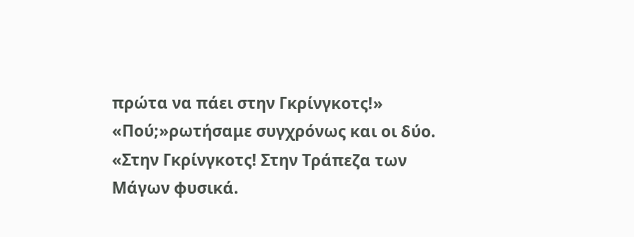πρώτα να πάει στην Γκρίνγκοτς!» «Πού;»ρωτήσαμε συγχρόνως και οι δύο. «Στην Γκρίνγκοτς! Στην Τράπεζα των Μάγων φυσικά.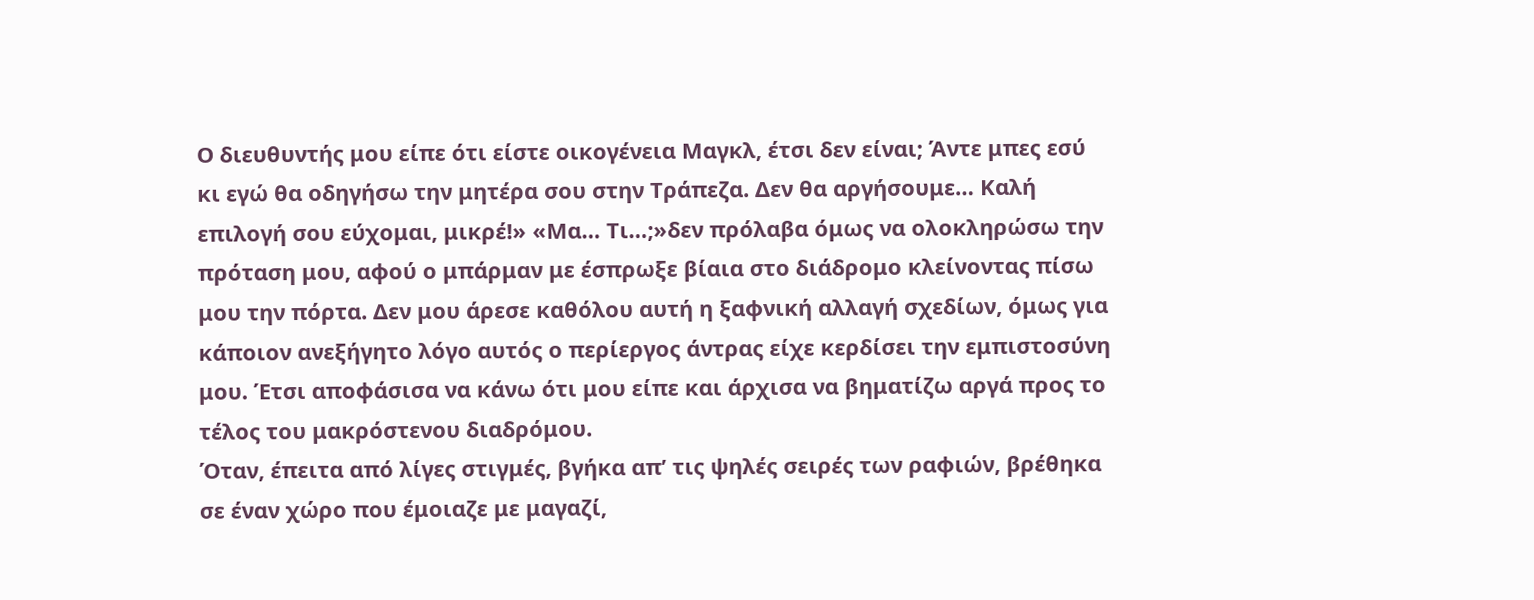Ο διευθυντής μου είπε ότι είστε οικογένεια Μαγκλ, έτσι δεν είναι; Άντε μπες εσύ κι εγώ θα οδηγήσω την μητέρα σου στην Τράπεζα. Δεν θα αργήσουμε… Καλή επιλογή σου εύχομαι, μικρέ!» «Μα… Τι…;»δεν πρόλαβα όμως να ολοκληρώσω την πρόταση μου, αφού ο μπάρμαν με έσπρωξε βίαια στο διάδρομο κλείνοντας πίσω μου την πόρτα. Δεν μου άρεσε καθόλου αυτή η ξαφνική αλλαγή σχεδίων, όμως για κάποιον ανεξήγητο λόγο αυτός ο περίεργος άντρας είχε κερδίσει την εμπιστοσύνη μου. Έτσι αποφάσισα να κάνω ότι μου είπε και άρχισα να βηματίζω αργά προς το τέλος του μακρόστενου διαδρόμου.
Όταν, έπειτα από λίγες στιγμές, βγήκα απ’ τις ψηλές σειρές των ραφιών, βρέθηκα σε έναν χώρο που έμοιαζε με μαγαζί,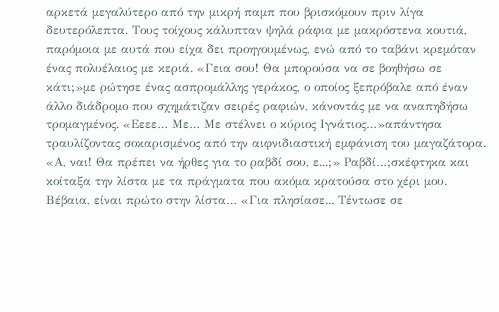αρκετά μεγαλύτερο από την μικρή παμπ που βρισκόμουν πριν λίγα δευτερόλεπτα. Τους τοίχους κάλυπταν ψηλά ράφια με μακρόστενα κουτιά, παρόμοια με αυτά που είχα δει προηγουμένως, ενώ από το ταβάνι κρεμόταν ένας πολυέλαιος με κεριά. «Γεια σου! Θα μπορούσα να σε βοηθήσω σε κάτι;»με ρώτησε ένας ασπρομάλλης γεράκος, ο οποίος ξεπρόβαλε από έναν άλλο διάδρομο που σχημάτιζαν σειρές ραφιών, κάνοντάς με να αναπηδήσω τρομαγμένος. «Εεεε… Με… Με στέλνει ο κύριος Ιγνάτιος…»απάντησα τραυλίζοντας σοκαρισμένος από την αιφνιδιαστική εμφάνιση του μαγαζάτορα. «Α, ναι! Θα πρέπει να ήρθες για το ραβδί σου, ε...;» Ραβδί…;σκέφτηκα και κοίταξα την λίστα με τα πράγματα που ακόμα κρατούσα στο χέρι μου. Βέβαια, είναι πρώτο στην λίστα… «Για πλησίασε... Τέντωσε σε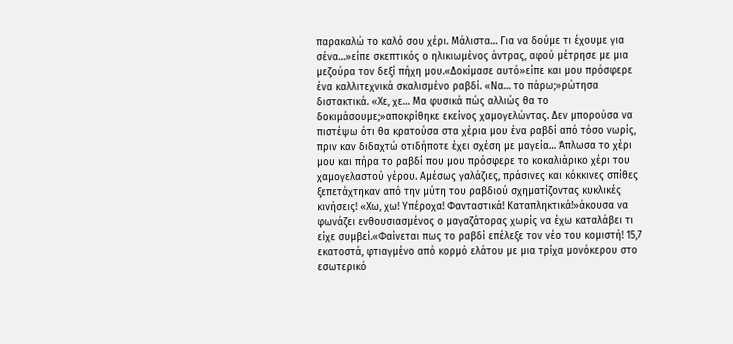παρακαλώ το καλό σου χέρι. Μάλιστα… Για να δούμε τι έχουμε για σένα…»είπε σκεπτικός ο ηλικιωμένος άντρας, αφού μέτρησε με μια μεζούρα τον δεξί πήχη μου.«Δοκίμασε αυτό»είπε και μου πρόσφερε ένα καλλιτεχνικά σκαλισμένο ραβδί. «Να… τo πάρω;»ρώτησα διστακτικά. «Χε, χε… Μα φυσικά πώς αλλιώς θα το δοκιμάσουμε;»αποκρίθηκε εκείνος χαμογελώντας. Δεν μπορούσα να πιστέψω ότι θα κρατούσα στα χέρια μου ένα ραβδί από τόσο νωρίς, πριν καν διδαχτώ οτιδήποτε έχει σχέση με μαγεία… Άπλωσα το χέρι μου και πήρα το ραβδί που μου πρόσφερε το κοκαλιάρικο χέρι του χαμογελαστού γέρου. Αμέσως γαλάζιες, πράσινες και κόκκινες σπίθες ξεπετάχτηκαν από την μύτη του ραβδιού σχηματίζοντας κυκλικές κινήσεις! «Χω, χω! Υπέροχα! Φανταστικά! Καταπληκτικά!»άκουσα να φωνάζει ενθουσιασμένος ο μαγαζάτορας χωρίς να έχω καταλάβει τι είχε συμβεί.«Φαίνεται πως το ραβδί επέλεξε τον νέο του κομιστή! 15,7 εκατοστά, φτιαγμένο από κορμό ελάτου με μια τρίχα μονόκερου στο εσωτερικό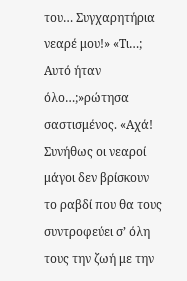του… Συγχαρητήρια νεαρέ μου!» «Τι…; Αυτό ήταν όλο…;»ρώτησα σαστισμένος. «Αχά! Συνήθως οι νεαροί μάγοι δεν βρίσκουν το ραβδί που θα τους συντροφεύει σ’ όλη τους την ζωή με την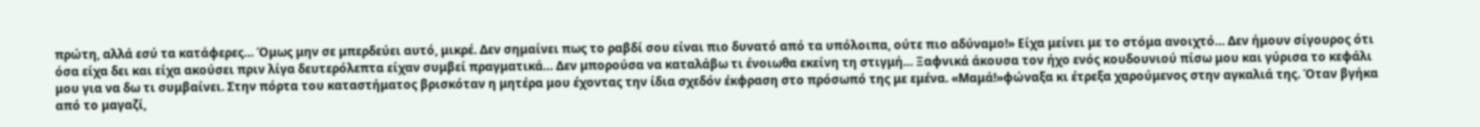πρώτη, αλλά εσύ τα κατάφερες… Όμως μην σε μπερδεύει αυτό, μικρέ. Δεν σημαίνει πως το ραβδί σου είναι πιο δυνατό από τα υπόλοιπα, ούτε πιο αδύναμο!» Είχα μείνει με το στόμα ανοιχτό… Δεν ήμουν σίγουρος ότι όσα είχα δει και είχα ακούσει πριν λίγα δευτερόλεπτα είχαν συμβεί πραγματικά… Δεν μπορούσα να καταλάβω τι ένοιωθα εκείνη τη στιγμή… Ξαφνικά άκουσα τον ήχο ενός κουδουνιού πίσω μου και γύρισα το κεφάλι μου για να δω τι συμβαίνει. Στην πόρτα του καταστήματος βρισκόταν η μητέρα μου έχοντας την ίδια σχεδόν έκφραση στο πρόσωπό της με εμένα. «Μαμά!»φώναξα κι έτρεξα χαρούμενος στην αγκαλιά της. Όταν βγήκα από το μαγαζί,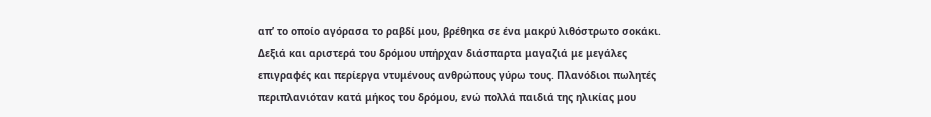απ’ το οποίο αγόρασα το ραβδί μου, βρέθηκα σε ένα μακρύ λιθόστρωτο σοκάκι. Δεξιά και αριστερά του δρόμου υπήρχαν διάσπαρτα μαγαζιά με μεγάλες επιγραφές και περίεργα ντυμένους ανθρώπους γύρω τους. Πλανόδιοι πωλητές περιπλανιόταν κατά μήκος του δρόμου, ενώ πολλά παιδιά της ηλικίας μου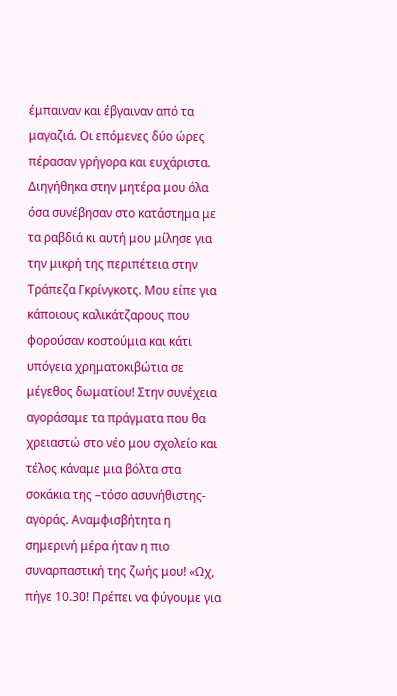έμπαιναν και έβγαιναν από τα μαγαζιά. Οι επόμενες δύο ώρες πέρασαν γρήγορα και ευχάριστα. Διηγήθηκα στην μητέρα μου όλα όσα συνέβησαν στο κατάστημα με τα ραβδιά κι αυτή μου μίλησε για την μικρή της περιπέτεια στην Τράπεζα Γκρίνγκοτς. Μου είπε για κάποιους καλικάτζαρους που φορούσαν κοστούμια και κάτι υπόγεια χρηματοκιβώτια σε μέγεθος δωματίου! Στην συνέχεια αγοράσαμε τα πράγματα που θα χρειαστώ στο νέο μου σχολείο και τέλος κάναμε μια βόλτα στα σοκάκια της –τόσο ασυνήθιστης- αγοράς. Αναμφισβήτητα η σημερινή μέρα ήταν η πιο συναρπαστική της ζωής μου! «Ωχ, πήγε 10.30! Πρέπει να φύγουμε για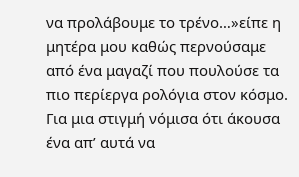να προλάβουμε το τρένο…»είπε η μητέρα μου καθώς περνούσαμε από ένα μαγαζί που πουλούσε τα πιο περίεργα ρολόγια στον κόσμο. Για μια στιγμή νόμισα ότι άκουσα ένα απ’ αυτά να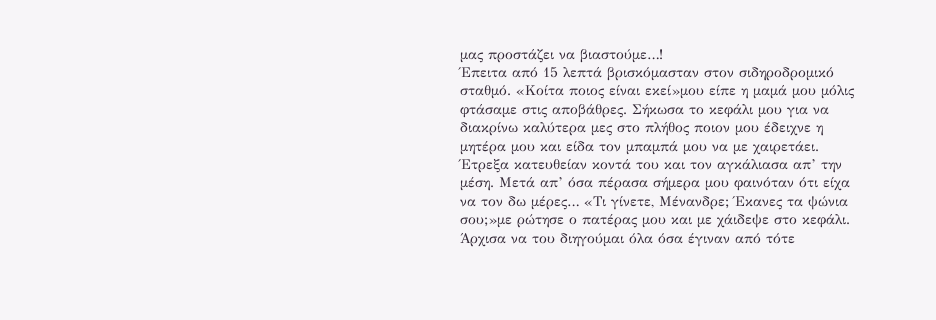μας προστάζει να βιαστούμε…!
Έπειτα από 15 λεπτά βρισκόμασταν στον σιδηροδρομικό σταθμό. «Κοίτα ποιος είναι εκεί»μου είπε η μαμά μου μόλις φτάσαμε στις αποβάθρες. Σήκωσα το κεφάλι μου για να διακρίνω καλύτερα μες στο πλήθος ποιον μου έδειχνε η μητέρα μου και είδα τον μπαμπά μου να με χαιρετάει. Έτρεξα κατευθείαν κοντά του και τον αγκάλιασα απ’ την μέση. Μετά απ’ όσα πέρασα σήμερα μου φαινόταν ότι είχα να τον δω μέρες… «Τι γίνετε, Μένανδρε; Έκανες τα ψώνια σου;»με ρώτησε ο πατέρας μου και με χάιδεψε στο κεφάλι. Άρχισα να του διηγούμαι όλα όσα έγιναν από τότε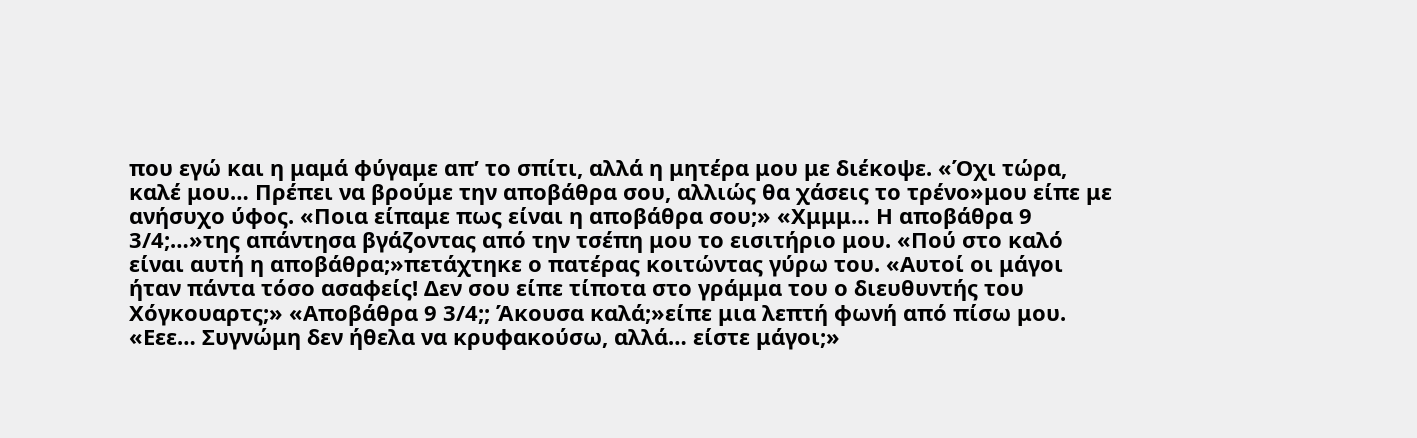που εγώ και η μαμά φύγαμε απ’ το σπίτι, αλλά η μητέρα μου με διέκοψε. «Όχι τώρα, καλέ μου… Πρέπει να βρούμε την αποβάθρα σου, αλλιώς θα χάσεις το τρένο»μου είπε με ανήσυχο ύφος. «Ποια είπαμε πως είναι η αποβάθρα σου;» «Χμμμ… Η αποβάθρα 9 3/4;…»της απάντησα βγάζοντας από την τσέπη μου το εισιτήριο μου. «Πού στο καλό είναι αυτή η αποβάθρα;»πετάχτηκε ο πατέρας κοιτώντας γύρω του. «Αυτοί οι μάγοι ήταν πάντα τόσο ασαφείς! Δεν σου είπε τίποτα στο γράμμα του ο διευθυντής του Χόγκουαρτς;» «Αποβάθρα 9 3/4;; Άκουσα καλά;»είπε μια λεπτή φωνή από πίσω μου. «Εεε… Συγνώμη δεν ήθελα να κρυφακούσω, αλλά… είστε μάγοι;»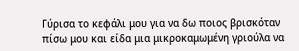Γύρισα το κεφάλι μου για να δω ποιος βρισκόταν πίσω μου και είδα μια μικροκαμωμένη γριούλα να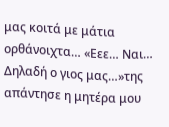μας κοιτά με μάτια ορθάνοιχτα… «Εεε… Ναι… Δηλαδή ο γιος μας…»της απάντησε η μητέρα μου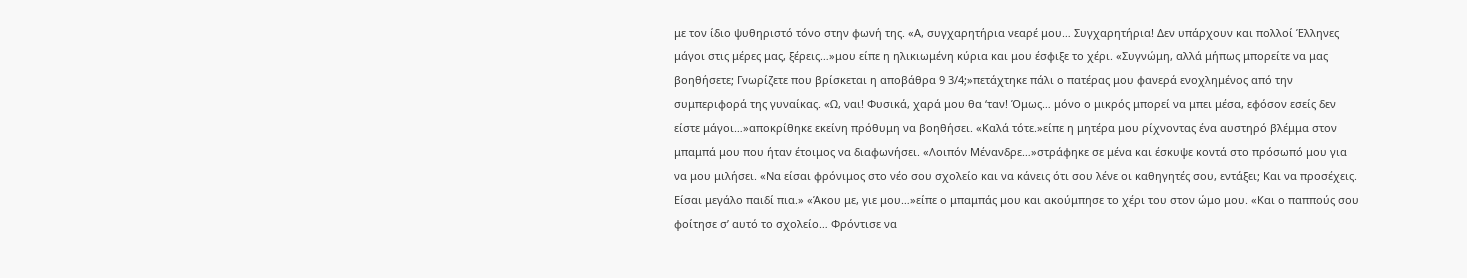με τον ίδιο ψυθηριστό τόνο στην φωνή της. «Α, συγχαρητήρια νεαρέ μου… Συγχαρητήρια! Δεν υπάρχουν και πολλοί Έλληνες μάγοι στις μέρες μας, ξέρεις…»μου είπε η ηλικιωμένη κύρια και μου έσφιξε το χέρι. «Συγνώμη, αλλά μήπως μπορείτε να μας βοηθήσετε; Γνωρίζετε που βρίσκεται η αποβάθρα 9 3/4;»πετάχτηκε πάλι ο πατέρας μου φανερά ενοχλημένος από την συμπεριφορά της γυναίκας. «Ω, ναι! Φυσικά, χαρά μου θα ‘ταν! Όμως… μόνο ο μικρός μπορεί να μπει μέσα, εφόσον εσείς δεν είστε μάγοι…»αποκρίθηκε εκείνη πρόθυμη να βοηθήσει. «Καλά τότε.»είπε η μητέρα μου ρίχνοντας ένα αυστηρό βλέμμα στον μπαμπά μου που ήταν έτοιμος να διαφωνήσει. «Λοιπόν Μένανδρε…»στράφηκε σε μένα και έσκυψε κοντά στο πρόσωπό μου για να μου μιλήσει. «Να είσαι φρόνιμος στο νέο σου σχολείο και να κάνεις ότι σου λένε οι καθηγητές σου, εντάξει; Και να προσέχεις. Είσαι μεγάλο παιδί πια.» «Άκου με, γιε μου…»είπε ο μπαμπάς μου και ακούμπησε το χέρι του στον ώμο μου. «Και ο παππούς σου φοίτησε σ’ αυτό το σχολείο… Φρόντισε να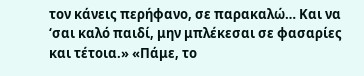τον κάνεις περήφανο, σε παρακαλώ… Και να ‘σαι καλό παιδί, μην μπλέκεσαι σε φασαρίες και τέτοια.» «Πάμε, το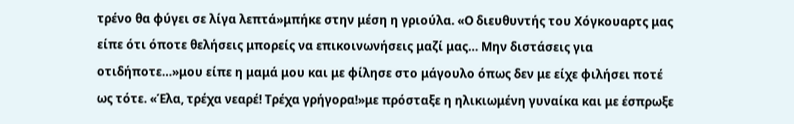τρένο θα φύγει σε λίγα λεπτά»μπήκε στην μέση η γριούλα. «Ο διευθυντής του Χόγκουαρτς μας είπε ότι όποτε θελήσεις μπορείς να επικοινωνήσεις μαζί μας… Μην διστάσεις για οτιδήποτε…»μου είπε η μαμά μου και με φίλησε στο μάγουλο όπως δεν με είχε φιλήσει ποτέ ως τότε. «Έλα, τρέχα νεαρέ! Τρέχα γρήγορα!»με πρόσταξε η ηλικιωμένη γυναίκα και με έσπρωξε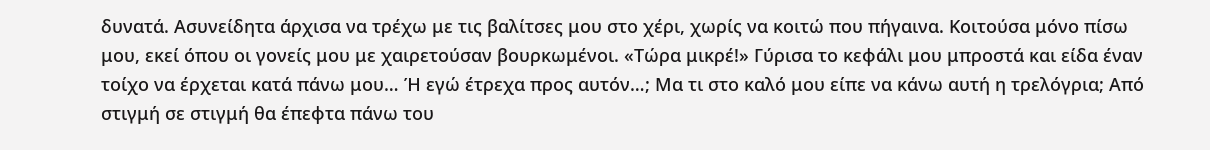δυνατά. Ασυνείδητα άρχισα να τρέχω με τις βαλίτσες μου στο χέρι, χωρίς να κοιτώ που πήγαινα. Κοιτούσα μόνο πίσω μου, εκεί όπου οι γονείς μου με χαιρετούσαν βουρκωμένοι. «Τώρα μικρέ!» Γύρισα το κεφάλι μου μπροστά και είδα έναν τοίχο να έρχεται κατά πάνω μου… Ή εγώ έτρεχα προς αυτόν…; Μα τι στο καλό μου είπε να κάνω αυτή η τρελόγρια; Από στιγμή σε στιγμή θα έπεφτα πάνω του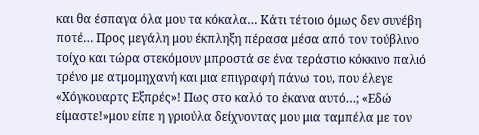και θα έσπαγα όλα μου τα κόκαλα… Κάτι τέτοιο όμως δεν συνέβη ποτέ… Προς μεγάλη μου έκπληξη πέρασα μέσα από τον τούβλινο τοίχο και τώρα στεκόμουν μπροστά σε ένα τεράστιο κόκκινο παλιό τρένο με ατμομηχανή και μια επιγραφή πάνω του, που έλεγε «Χόγκουαρτς Εξπρές»! Πως στο καλό το έκανα αυτό…; «Εδώ είμαστε!»μου είπε η γριούλα δείχνοντας μου μια ταμπέλα με τον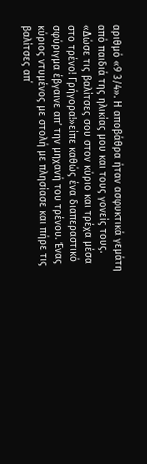αριθμό «9 3/4». Η αποβάθρα ήταν ασφυκτικά γεμάτη από παιδιά της ηλικίας μου και τους γονείς τους. «Δώσε τις βαλίτσες σου στον κύριο και τρέχα μέσα στο τρένο! Γρήγορα!»είπε καθώς ένα διαπεραστικό σφύριγμα έβγαινε απ’ την μηχανή του τρένου. Ένας κύριος ντυμένος με στολή με πλησίασε και πήρε τις βαλίτσες απ΄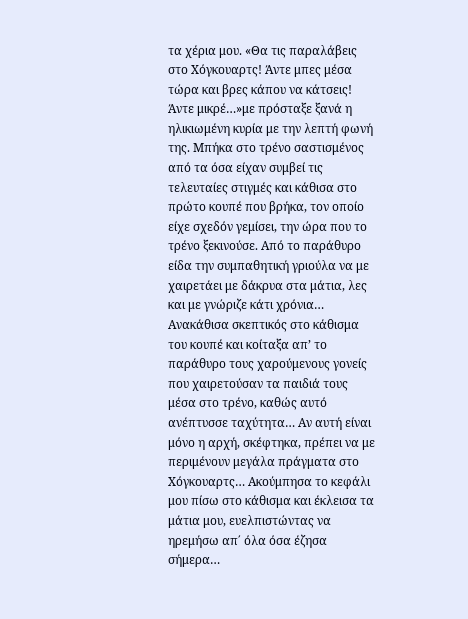τα χέρια μου. «Θα τις παραλάβεις στο Χόγκουαρτς! Άντε μπες μέσα τώρα και βρες κάπου να κάτσεις! Άντε μικρέ…»με πρόσταξε ξανά η ηλικιωμένη κυρία με την λεπτή φωνή της. Μπήκα στο τρένο σαστισμένος από τα όσα είχαν συμβεί τις τελευταίες στιγμές και κάθισα στο πρώτο κουπέ που βρήκα, τον οποίο είχε σχεδόν γεμίσει, την ώρα που το τρένο ξεκινούσε. Από το παράθυρο είδα την συμπαθητική γριούλα να με χαιρετάει με δάκρυα στα μάτια, λες και με γνώριζε κάτι χρόνια… Ανακάθισα σκεπτικός στο κάθισμα του κουπέ και κοίταξα απ’ το παράθυρο τους χαρούμενους γονείς που χαιρετούσαν τα παιδιά τους μέσα στο τρένο, καθώς αυτό ανέπτυσσε ταχύτητα… Αν αυτή είναι μόνο η αρχή, σκέφτηκα, πρέπει να με περιμένουν μεγάλα πράγματα στο Χόγκουαρτς… Ακούμπησα το κεφάλι μου πίσω στο κάθισμα και έκλεισα τα μάτια μου, ευελπιστώντας να ηρεμήσω απ΄ όλα όσα έζησα σήμερα…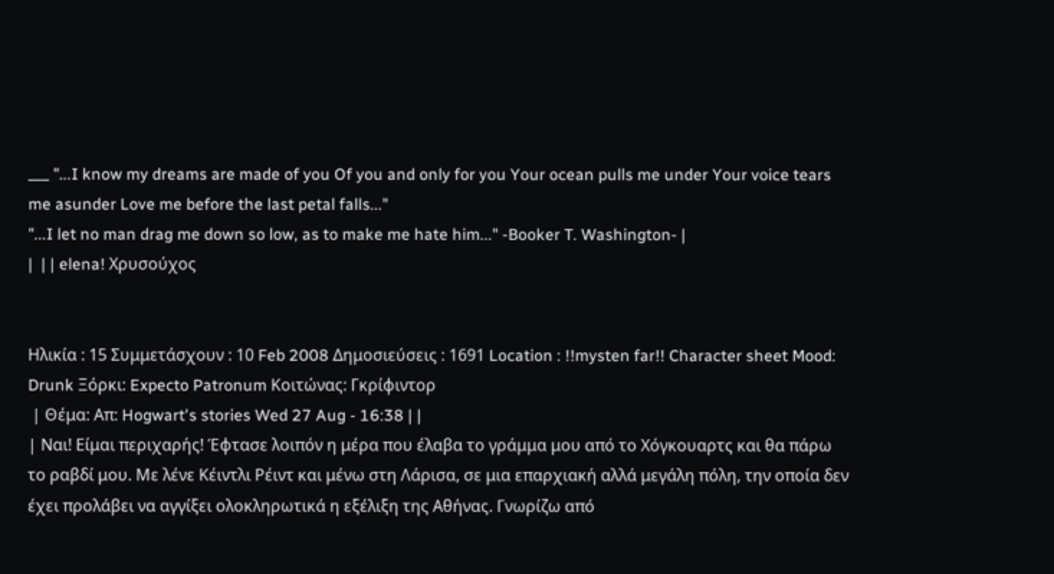___ "...I know my dreams are made of you Of you and only for you Your ocean pulls me under Your voice tears me asunder Love me before the last petal falls..."
"...I let no man drag me down so low, as to make me hate him..." -Booker T. Washington- |
|  | | elena! Χρυσούχος


Ηλικία : 15 Συμμετάσχουν : 10 Feb 2008 Δημοσιεύσεις : 1691 Location : !!mysten far!! Character sheet Mood: Drunk Ξόρκι: Expecto Patronum Κοιτώνας: Γκρίφιντορ
 | Θέμα: Απ: Hogwart's stories Wed 27 Aug - 16:38 | |
| Ναι! Είμαι περιχαρής! Έφτασε λοιπόν η μέρα που έλαβα το γράμμα μου από το Χόγκουαρτς και θα πάρω το ραβδί μου. Με λένε Κέιντλι Ρέιντ και μένω στη Λάρισα, σε μια επαρχιακή αλλά μεγάλη πόλη, την οποία δεν έχει προλάβει να αγγίξει ολοκληρωτικά η εξέλιξη της Αθήνας. Γνωρίζω από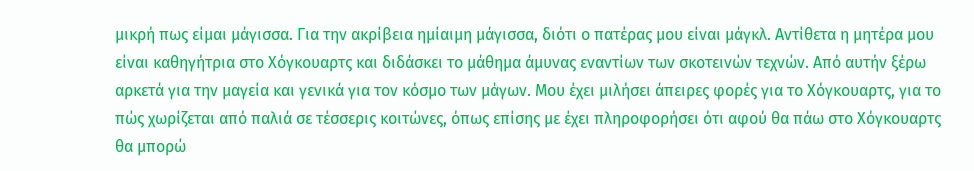μικρή πως είμαι μάγισσα. Για την ακρίβεια ημίαιμη μάγισσα, διότι ο πατέρας μου είναι μάγκλ. Αντίθετα η μητέρα μου είναι καθηγήτρια στο Χόγκουαρτς και διδάσκει το μάθημα άμυνας εναντίων των σκοτεινών τεχνών. Από αυτήν ξέρω αρκετά για την μαγεία και γενικά για τον κόσμο των μάγων. Μου έχει μιλήσει άπειρες φορές για το Χόγκουαρτς, για το πώς χωρίζεται από παλιά σε τέσσερις κοιτώνες, όπως επίσης με έχει πληροφορήσει ότι αφού θα πάω στο Χόγκουαρτς θα μπορώ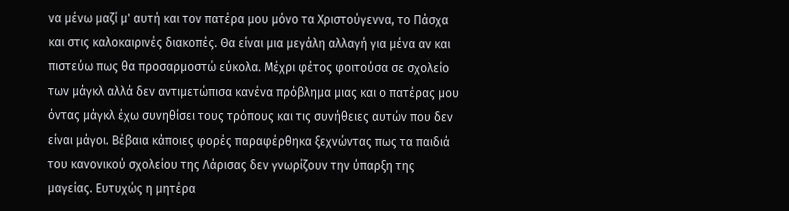να μένω μαζί μ' αυτή και τον πατέρα μου μόνο τα Χριστούγεννα, το Πάσχα και στις καλοκαιρινές διακοπές. Θα είναι μια μεγάλη αλλαγή για μένα αν και πιστεύω πως θα προσαρμοστώ εύκολα. Μέχρι φέτος φοιτούσα σε σχολείο των μάγκλ αλλά δεν αντιμετώπισα κανένα πρόβλημα μιας και ο πατέρας μου όντας μάγκλ έχω συνηθίσει τους τρόπους και τις συνήθειες αυτών που δεν είναι μάγοι. Βέβαια κάποιες φορές παραφέρθηκα ξεχνώντας πως τα παιδιά του κανονικού σχολείου της Λάρισας δεν γνωρίζουν την ύπαρξη της μαγείας. Ευτυχώς η μητέρα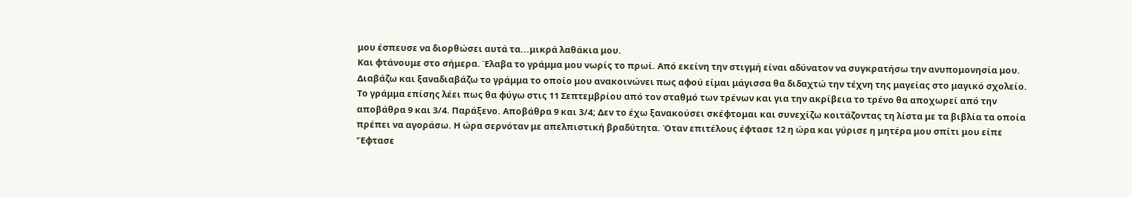μου έσπευσε να διορθώσει αυτά τα...μικρά λαθάκια μου.
Και φτάνουμε στο σήμερα. Έλαβα το γράμμα μου νωρίς το πρωί. Από εκείνη την στιγμή είναι αδύνατον να συγκρατήσω την ανυπομονησία μου. Διαβάζω και ξαναδιαβάζω το γράμμα το οποίο μου ανακοινώνει πως αφού είμαι μάγισσα θα διδαχτώ την τέχνη της μαγείας στο μαγικό σχολείο. Το γράμμα επίσης λέει πως θα φύγω στις 11 Σεπτεμβρίου από τον σταθμό των τρένων και για την ακρίβεια το τρένο θα αποχωρεί από την αποβάθρα 9 και 3/4. Παράξενο. Αποβάθρα 9 και 3/4; Δεν το έχω ξανακούσει σκέφτομαι και συνεχίζω κοιτάζοντας τη λίστα με τα βιβλία τα οποία πρέπει να αγοράσω. Η ώρα σερνόταν με απελπιστική βραδύτητα. Όταν επιτέλους έφτασε 12 η ώρα και γύρισε η μητέρα μου σπίτι μου είπε 'Έφτασε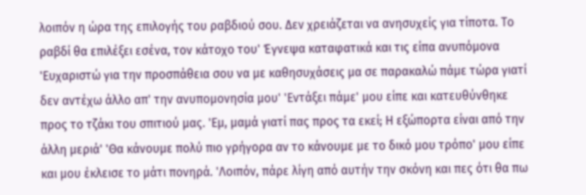λοιπόν η ώρα της επιλογής του ραβδιού σου. Δεν χρειάζεται να ανησυχείς για τίποτα. Το ραβδί θα επιλέξει εσένα, τον κάτοχο του' Έγνεψα καταφατικά και τις είπα ανυπόμονα 'Ευχαριστώ για την προσπάθεια σου να με καθησυχάσεις μα σε παρακαλώ πάμε τώρα γιατί δεν αντέχω άλλο απ' την ανυπομονησία μου' 'Εντάξει πάμε' μου είπε και κατευθύνθηκε προς το τζάκι του σπιτιού μας. 'Εμ, μαμά γιατί πας προς τα εκεί; Η εξώπορτα είναι από την άλλη μεριά' 'Θα κάνουμε πολύ πιο γρήγορα αν το κάνουμε με το δικό μου τρόπο' μου είπε και μου έκλεισε το μάτι πονηρά. 'Λοιπόν, πάρε λίγη από αυτήν την σκόνη και πες ότι θα πω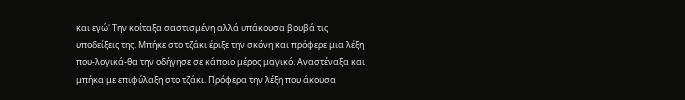και εγώ' Την κοίταξα σαστισμένη αλλά υπάκουσα βουβά τις υποδείξεις της. Μπήκε στο τζάκι έριξε την σκόνη και πρόφερε μια λέξη που-λογικά-θα την οδήγησε σε κάποιο μέρος μαγικό. Αναστέναξα και μπήκα με επιφύλαξη στο τζάκι. Πρόφερα την λέξη που άκουσα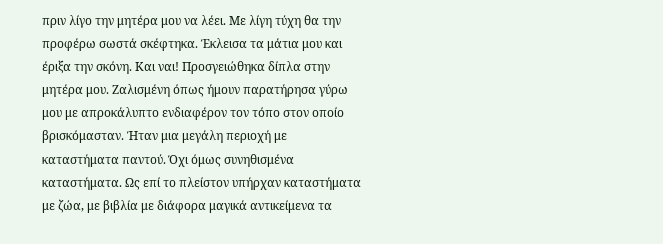πριν λίγο την μητέρα μου να λέει. Με λίγη τύχη θα την προφέρω σωστά σκέφτηκα. Έκλεισα τα μάτια μου και έριξα την σκόνη. Και ναι! Προσγειώθηκα δίπλα στην μητέρα μου. Ζαλισμένη όπως ήμουν παρατήρησα γύρω μου με απροκάλυπτο ενδιαφέρον τον τόπο στον οποίο βρισκόμασταν. Ήταν μια μεγάλη περιοχή με καταστήματα παντού. Όχι όμως συνηθισμένα καταστήματα. Ως επί το πλείστον υπήρχαν καταστήματα με ζώα, με βιβλία με διάφορα μαγικά αντικείμενα τα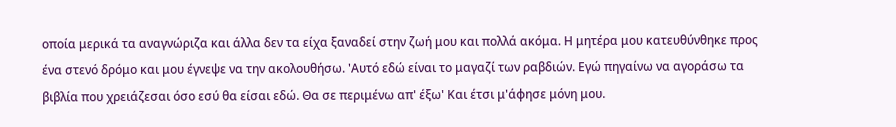οποία μερικά τα αναγνώριζα και άλλα δεν τα είχα ξαναδεί στην ζωή μου και πολλά ακόμα. Η μητέρα μου κατευθύνθηκε προς ένα στενό δρόμο και μου έγνεψε να την ακολουθήσω. 'Αυτό εδώ είναι το μαγαζί των ραβδιών. Εγώ πηγαίνω να αγοράσω τα βιβλία που χρειάζεσαι όσο εσύ θα είσαι εδώ. Θα σε περιμένω απ' έξω' Και έτσι μ'άφησε μόνη μου.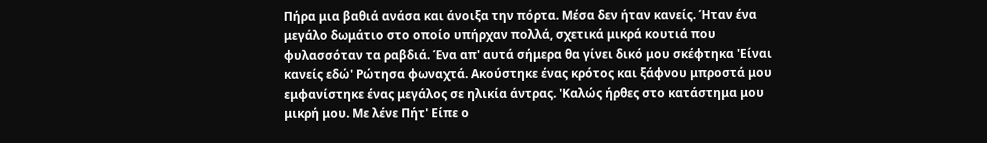Πήρα μια βαθιά ανάσα και άνοιξα την πόρτα. Μέσα δεν ήταν κανείς. Ήταν ένα μεγάλο δωμάτιο στο οποίο υπήρχαν πολλά, σχετικά μικρά κουτιά που φυλασσόταν τα ραβδιά. Ένα απ' αυτά σήμερα θα γίνει δικό μου σκέφτηκα 'Είναι κανείς εδώ' Ρώτησα φωναχτά. Ακούστηκε ένας κρότος και ξάφνου μπροστά μου εμφανίστηκε ένας μεγάλος σε ηλικία άντρας. 'Καλώς ήρθες στο κατάστημα μου μικρή μου. Με λένε Πήτ' Είπε ο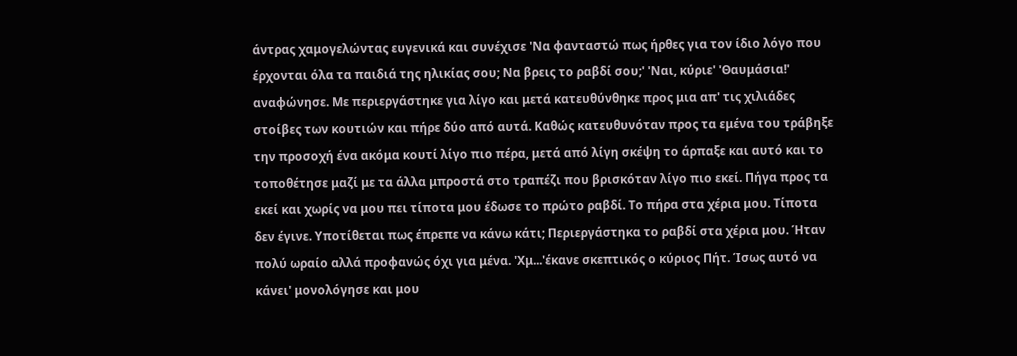άντρας χαμογελώντας ευγενικά και συνέχισε 'Να φανταστώ πως ήρθες για τον ίδιο λόγο που έρχονται όλα τα παιδιά της ηλικίας σου; Να βρεις το ραβδί σου;' 'Ναι, κύριε' 'Θαυμάσια!' αναφώνησε. Με περιεργάστηκε για λίγο και μετά κατευθύνθηκε προς μια απ' τις χιλιάδες στοίβες των κουτιών και πήρε δύο από αυτά. Καθώς κατευθυνόταν προς τα εμένα του τράβηξε την προσοχή ένα ακόμα κουτί λίγο πιο πέρα, μετά από λίγη σκέψη το άρπαξε και αυτό και το τοποθέτησε μαζί με τα άλλα μπροστά στο τραπέζι που βρισκόταν λίγο πιο εκεί. Πήγα προς τα εκεί και χωρίς να μου πει τίποτα μου έδωσε το πρώτο ραβδί. Το πήρα στα χέρια μου. Τίποτα δεν έγινε. Υποτίθεται πως έπρεπε να κάνω κάτι; Περιεργάστηκα το ραβδί στα χέρια μου. Ήταν πολύ ωραίο αλλά προφανώς όχι για μένα. 'Χμ...'έκανε σκεπτικός ο κύριος Πήτ. Ίσως αυτό να κάνει' μονολόγησε και μου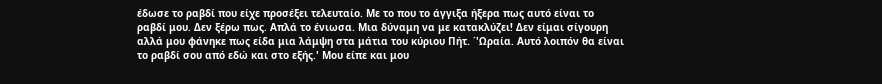έδωσε το ραβδί που είχε προσέξει τελευταίο. Με το που το άγγιξα ήξερα πως αυτό είναι το ραβδί μου. Δεν ξέρω πως. Απλά το ένιωσα. Μια δύναμη να με κατακλύζει! Δεν είμαι σίγουρη αλλά μου φάνηκε πως είδα μια λάμψη στα μάτια του κύριου Πήτ. ΄'Ωραία. Αυτό λοιπόν θα είναι το ραβδί σου από εδώ και στο εξής.' Μου είπε και μου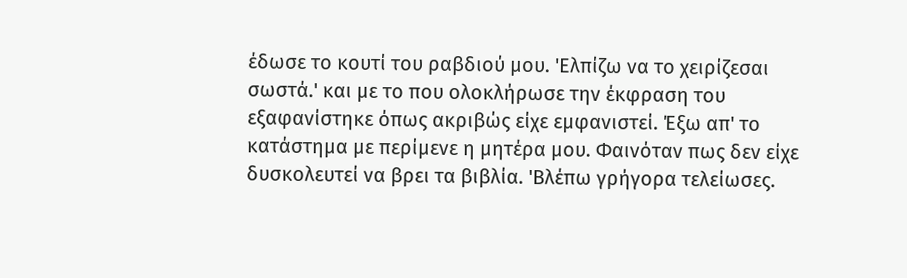έδωσε το κουτί του ραβδιού μου. 'Ελπίζω να το χειρίζεσαι σωστά.' και με το που ολοκλήρωσε την έκφραση του εξαφανίστηκε όπως ακριβώς είχε εμφανιστεί. Έξω απ' το κατάστημα με περίμενε η μητέρα μου. Φαινόταν πως δεν είχε δυσκολευτεί να βρει τα βιβλία. 'Βλέπω γρήγορα τελείωσες.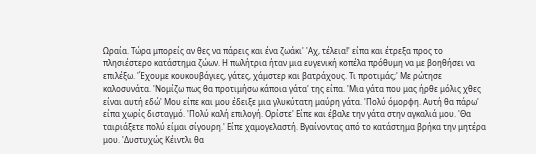Ωραία. Τώρα μπορείς αν θες να πάρεις και ένα ζωάκι' 'Αχ, τέλεια!' είπα και έτρεξα προς το πλησιέστερο κατάστημα ζώων. Η πωλήτρια ήταν μια ευγενική κοπέλα πρόθυμη να με βοηθήσει να επιλέξω. 'Έχουμε κουκουβάγιες, γάτες, χάμστερ και βατράχους. Τι προτιμάς;' Με ρώτησε καλοσυνάτα. 'Νομίζω πως θα προτιμήσω κάποια γάτα' της είπα. 'Μια γάτα που μας ήρθε μόλις χθες είναι αυτή εδώ' Μου είπε και μου έδειξε μια γλυκύτατη μαύρη γάτα. 'Πολύ όμορφη. Αυτή θα πάρω' είπα χωρίς δισταγμό. 'Πολύ καλή επιλογή. Ορίστε' Είπε και έβαλε την γάτα στην αγκαλιά μου. 'Θα ταιριάξετε πολύ είμαι σίγουρη.' Είπε χαμογελαστή. Βγαίνοντας από το κατάστημα βρήκα την μητέρα μου. 'Δυστυχώς Κέιντλι θα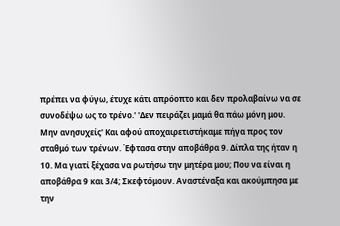πρέπει να φύγω, έτυχε κάτι απρόοπτο και δεν προλαβαίνω να σε συνοδέψω ως το τρένο.' 'Δεν πειράζει μαμά θα πάω μόνη μου. Μην ανησυχείς' Και αφού αποχαιρετιστήκαμε πήγα προς τον σταθμό των τρένων. Έφτασα στην αποβάθρα 9. Δίπλα της ήταν η 10. Μα γιατί ξέχασα να ρωτήσω την μητέρα μου; Που να είναι η αποβάθρα 9 και 3/4; Σκεφτόμουν. Αναστέναξα και ακούμπησα με την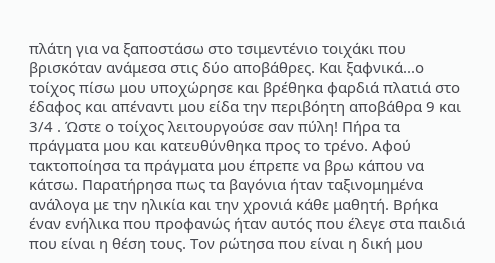πλάτη για να ξαποστάσω στο τσιμεντένιο τοιχάκι που βρισκόταν ανάμεσα στις δύο αποβάθρες. Και ξαφνικά...ο τοίχος πίσω μου υποχώρησε και βρέθηκα φαρδιά πλατιά στο έδαφος και απέναντι μου είδα την περιβόητη αποβάθρα 9 και 3/4 . Ώστε ο τοίχος λειτουργούσε σαν πύλη! Πήρα τα πράγματα μου και κατευθύνθηκα προς το τρένο. Αφού τακτοποίησα τα πράγματα μου έπρεπε να βρω κάπου να κάτσω. Παρατήρησα πως τα βαγόνια ήταν ταξινομημένα ανάλογα με την ηλικία και την χρονιά κάθε μαθητή. Βρήκα έναν ενήλικα που προφανώς ήταν αυτός που έλεγε στα παιδιά που είναι η θέση τους. Τον ρώτησα που είναι η δική μου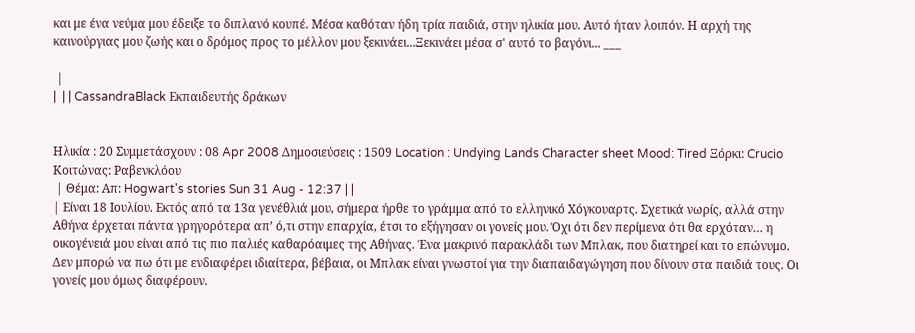και με ένα νεύμα μου έδειξε το διπλανό κουπέ. Μέσα καθόταν ήδη τρία παιδιά, στην ηλικία μου. Αυτό ήταν λοιπόν. Η αρχή της καινούργιας μου ζωής και ο δρόμος προς το μέλλον μου ξεκινάει...Ξεκινάει μέσα σ' αυτό το βαγόνι... ___

 |
|  | | CassandraBlack Εκπαιδευτής δράκων


Ηλικία : 20 Συμμετάσχουν : 08 Apr 2008 Δημοσιεύσεις : 1509 Location : Undying Lands Character sheet Mood: Tired Ξόρκι: Crucio Κοιτώνας: Ραβενκλόου
 | Θέμα: Απ: Hogwart's stories Sun 31 Aug - 12:37 | |
| Είναι 18 Ιουλίου. Εκτός από τα 13α γενέθλιά μου, σήμερα ήρθε το γράμμα από το ελληνικό Χόγκουαρτς. Σχετικά νωρίς, αλλά στην Αθήνα έρχεται πάντα γρηγορότερα απ’ ό,τι στην επαρχία, έτσι το εξήγησαν οι γονείς μου. Όχι ότι δεν περίμενα ότι θα ερχόταν… η οικογένειά μου είναι από τις πιο παλιές καθαρόαιμες της Αθήνας. Ένα μακρινό παρακλάδι των Μπλακ, που διατηρεί και το επώνυμο. Δεν μπορώ να πω ότι με ενδιαφέρει ιδιαίτερα, βέβαια, οι Μπλακ είναι γνωστοί για την διαπαιδαγώγηση που δίνουν στα παιδιά τους. Οι γονείς μου όμως διαφέρουν.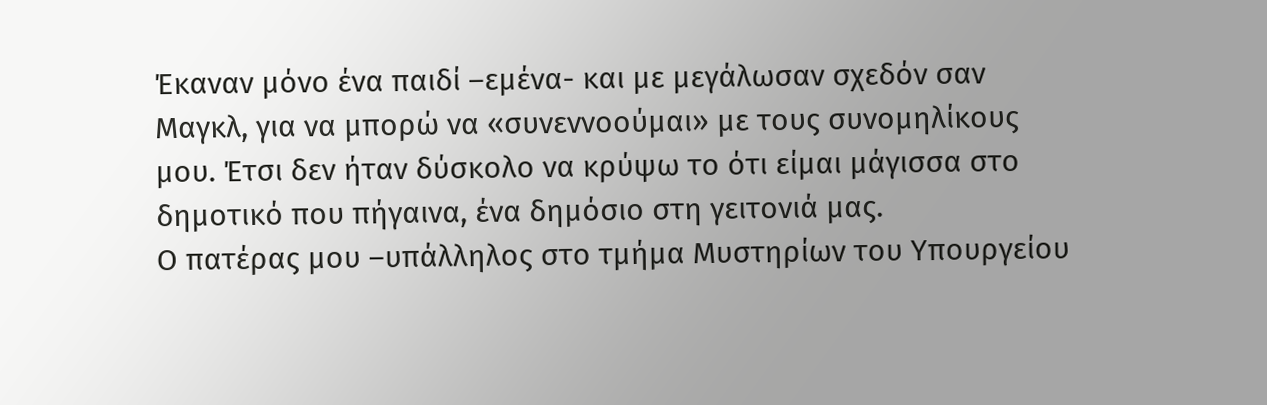Έκαναν μόνο ένα παιδί –εμένα- και με μεγάλωσαν σχεδόν σαν Μαγκλ, για να μπορώ να «συνεννοούμαι» με τους συνομηλίκους μου. Έτσι δεν ήταν δύσκολο να κρύψω το ότι είμαι μάγισσα στο δημοτικό που πήγαινα, ένα δημόσιο στη γειτονιά μας.
Ο πατέρας μου –υπάλληλος στο τμήμα Μυστηρίων του Υπουργείου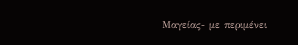Μαγείας- με περιμένει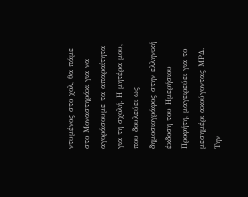ντυμένος στο χολ, θα πάμε στο Μοναστηράκι για να αγοράσουμε τα απαραίτητα για τη σχολή. Η μητέρα μου, που δουλεύει ως δημοσιογράφος στην ελληνική έκδοση του Ημερήσιου Προφήτη, μαγειρεύει για το μεσημέρι ακούγοντας ΜΡΔ. Την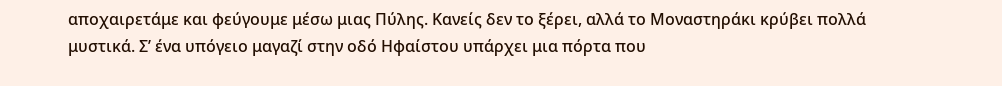αποχαιρετάμε και φεύγουμε μέσω μιας Πύλης. Κανείς δεν το ξέρει, αλλά το Μοναστηράκι κρύβει πολλά μυστικά. Σ’ ένα υπόγειο μαγαζί στην οδό Ηφαίστου υπάρχει μια πόρτα που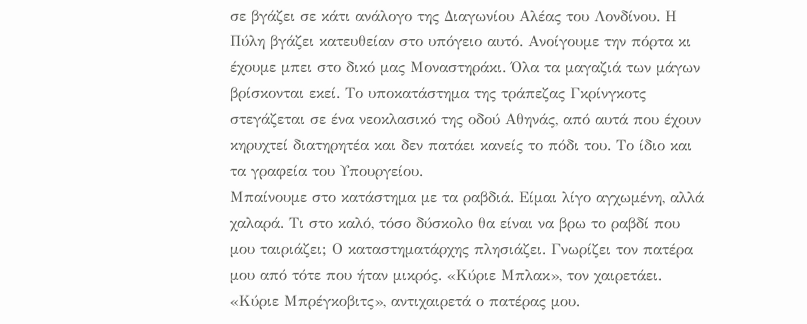σε βγάζει σε κάτι ανάλογο της Διαγωνίου Αλέας του Λονδίνου. Η Πύλη βγάζει κατευθείαν στο υπόγειο αυτό. Ανοίγουμε την πόρτα κι έχουμε μπει στο δικό μας Μοναστηράκι. Όλα τα μαγαζιά των μάγων βρίσκονται εκεί. Το υποκατάστημα της τράπεζας Γκρίνγκοτς στεγάζεται σε ένα νεοκλασικό της οδού Αθηνάς, από αυτά που έχουν κηρυχτεί διατηρητέα και δεν πατάει κανείς το πόδι του. Το ίδιο και τα γραφεία του Υπουργείου.
Μπαίνουμε στο κατάστημα με τα ραβδιά. Είμαι λίγο αγχωμένη, αλλά χαλαρά. Τι στο καλό, τόσο δύσκολο θα είναι να βρω το ραβδί που μου ταιριάζει; Ο καταστηματάρχης πλησιάζει. Γνωρίζει τον πατέρα μου από τότε που ήταν μικρός. «Κύριε Μπλακ», τον χαιρετάει. «Κύριε Μπρέγκοβιτς», αντιχαιρετά ο πατέρας μου.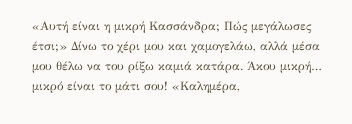«Αυτή είναι η μικρή Κασσάνδρα; Πώς μεγάλωσες έτσι;» Δίνω το χέρι μου και χαμογελάω, αλλά μέσα μου θέλω να του ρίξω καμιά κατάρα. Άκου μικρή… μικρό είναι το μάτι σου! «Καλημέρα,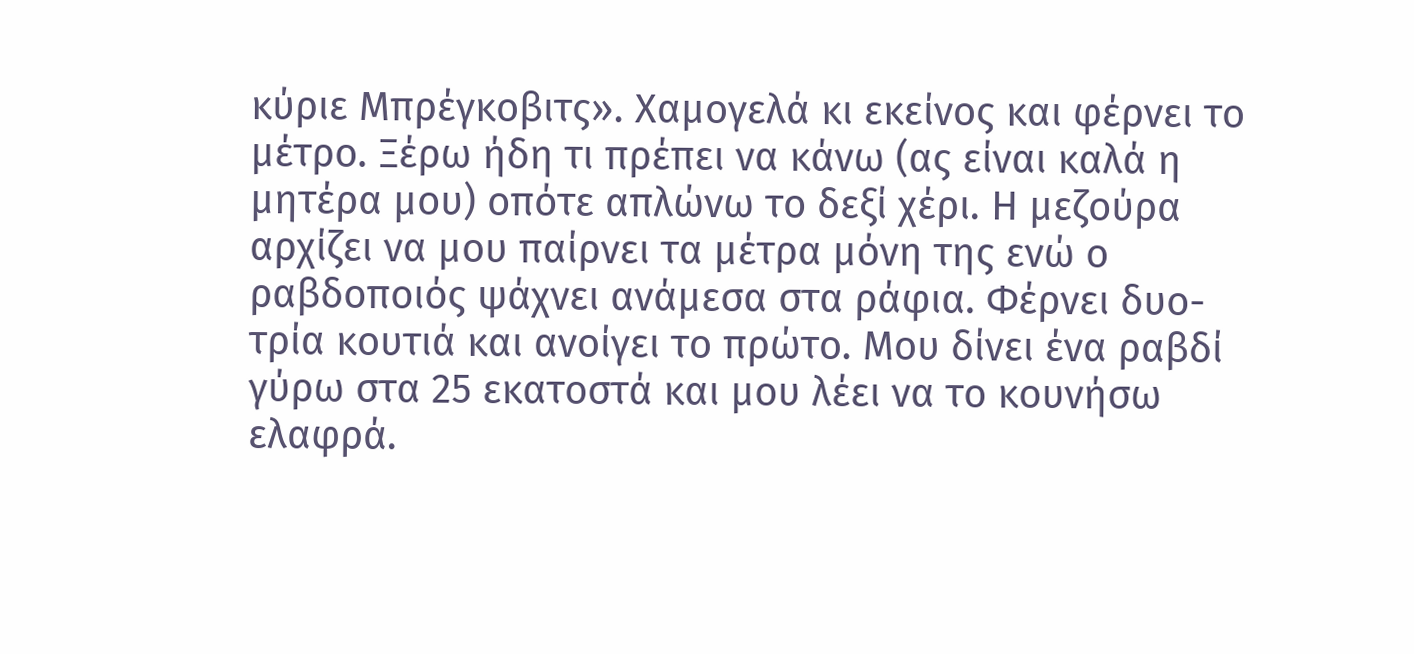κύριε Μπρέγκοβιτς». Χαμογελά κι εκείνος και φέρνει το μέτρο. Ξέρω ήδη τι πρέπει να κάνω (ας είναι καλά η μητέρα μου) οπότε απλώνω το δεξί χέρι. Η μεζούρα αρχίζει να μου παίρνει τα μέτρα μόνη της ενώ ο ραβδοποιός ψάχνει ανάμεσα στα ράφια. Φέρνει δυο-τρία κουτιά και ανοίγει το πρώτο. Μου δίνει ένα ραβδί γύρω στα 25 εκατοστά και μου λέει να το κουνήσω ελαφρά.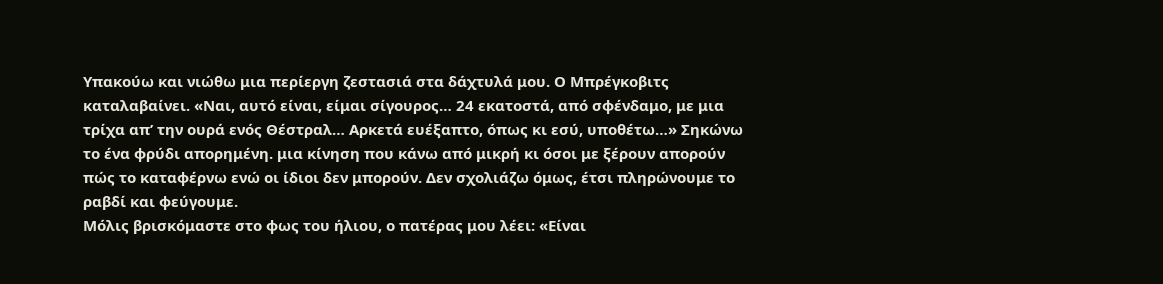Υπακούω και νιώθω μια περίεργη ζεστασιά στα δάχτυλά μου. Ο Μπρέγκοβιτς καταλαβαίνει. «Ναι, αυτό είναι, είμαι σίγουρος… 24 εκατοστά, από σφένδαμο, με μια τρίχα απ’ την ουρά ενός Θέστραλ… Αρκετά ευέξαπτο, όπως κι εσύ, υποθέτω…» Σηκώνω το ένα φρύδι απορημένη. μια κίνηση που κάνω από μικρή κι όσοι με ξέρουν απορούν πώς το καταφέρνω ενώ οι ίδιοι δεν μπορούν. Δεν σχολιάζω όμως, έτσι πληρώνουμε το ραβδί και φεύγουμε.
Μόλις βρισκόμαστε στο φως του ήλιου, ο πατέρας μου λέει: «Είναι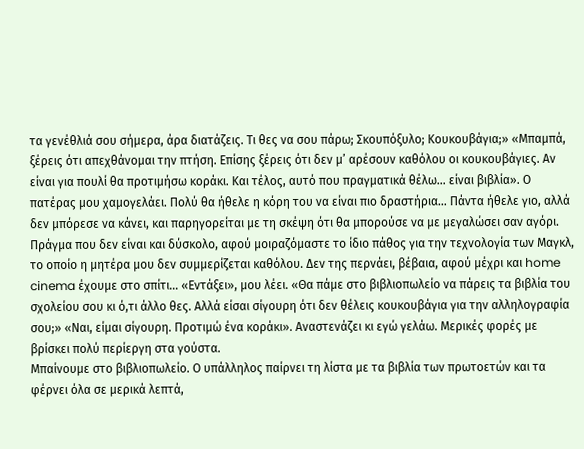τα γενέθλιά σου σήμερα, άρα διατάζεις. Τι θες να σου πάρω; Σκουπόξυλο; Κουκουβάγια;» «Μπαμπά, ξέρεις ότι απεχθάνομαι την πτήση. Επίσης ξέρεις ότι δεν μ’ αρέσουν καθόλου οι κουκουβάγιες. Αν είναι για πουλί θα προτιμήσω κοράκι. Και τέλος, αυτό που πραγματικά θέλω… είναι βιβλία». Ο πατέρας μου χαμογελάει. Πολύ θα ήθελε η κόρη του να είναι πιο δραστήρια… Πάντα ήθελε γιο, αλλά δεν μπόρεσε να κάνει, και παρηγορείται με τη σκέψη ότι θα μπορούσε να με μεγαλώσει σαν αγόρι. Πράγμα που δεν είναι και δύσκολο, αφού μοιραζόμαστε το ίδιο πάθος για την τεχνολογία των Μαγκλ, το οποίο η μητέρα μου δεν συμμερίζεται καθόλου. Δεν της περνάει, βέβαια, αφού μέχρι και home cinema έχουμε στο σπίτι… «Εντάξει», μου λέει. «Θα πάμε στο βιβλιοπωλείο να πάρεις τα βιβλία του σχολείου σου κι ό,τι άλλο θες. Αλλά είσαι σίγουρη ότι δεν θέλεις κουκουβάγια για την αλληλογραφία σου;» «Ναι, είμαι σίγουρη. Προτιμώ ένα κοράκι». Αναστενάζει κι εγώ γελάω. Μερικές φορές με βρίσκει πολύ περίεργη στα γούστα.
Μπαίνουμε στο βιβλιοπωλείο. Ο υπάλληλος παίρνει τη λίστα με τα βιβλία των πρωτοετών και τα φέρνει όλα σε μερικά λεπτά,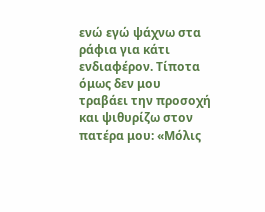ενώ εγώ ψάχνω στα ράφια για κάτι ενδιαφέρον. Τίποτα όμως δεν μου τραβάει την προσοχή και ψιθυρίζω στον πατέρα μου: «Μόλις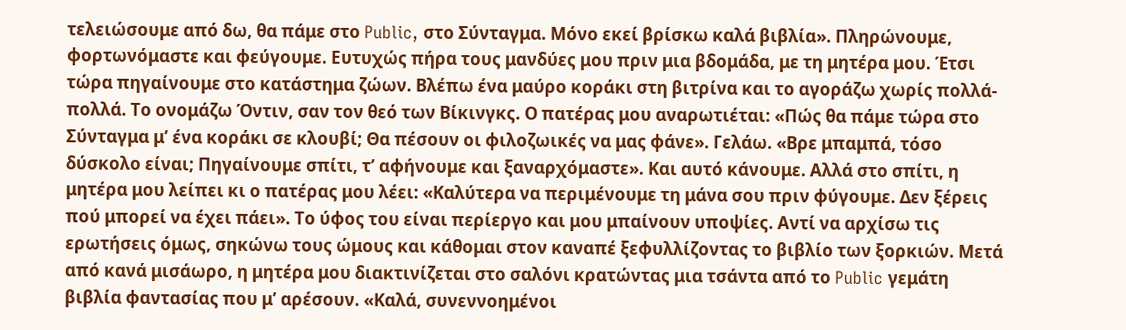τελειώσουμε από δω, θα πάμε στο Public, στο Σύνταγμα. Μόνο εκεί βρίσκω καλά βιβλία». Πληρώνουμε, φορτωνόμαστε και φεύγουμε. Ευτυχώς πήρα τους μανδύες μου πριν μια βδομάδα, με τη μητέρα μου. Έτσι τώρα πηγαίνουμε στο κατάστημα ζώων. Βλέπω ένα μαύρο κοράκι στη βιτρίνα και το αγοράζω χωρίς πολλά-πολλά. Το ονομάζω Όντιν, σαν τον θεό των Βίκινγκς. Ο πατέρας μου αναρωτιέται: «Πώς θα πάμε τώρα στο Σύνταγμα μ’ ένα κοράκι σε κλουβί; Θα πέσουν οι φιλοζωικές να μας φάνε». Γελάω. «Βρε μπαμπά, τόσο δύσκολο είναι; Πηγαίνουμε σπίτι, τ’ αφήνουμε και ξαναρχόμαστε». Και αυτό κάνουμε. Αλλά στο σπίτι, η μητέρα μου λείπει κι ο πατέρας μου λέει: «Καλύτερα να περιμένουμε τη μάνα σου πριν φύγουμε. Δεν ξέρεις πού μπορεί να έχει πάει». Το ύφος του είναι περίεργο και μου μπαίνουν υποψίες. Αντί να αρχίσω τις ερωτήσεις όμως, σηκώνω τους ώμους και κάθομαι στον καναπέ ξεφυλλίζοντας το βιβλίο των ξορκιών. Μετά από κανά μισάωρο, η μητέρα μου διακτινίζεται στο σαλόνι κρατώντας μια τσάντα από το Public γεμάτη βιβλία φαντασίας που μ’ αρέσουν. «Καλά, συνεννοημένοι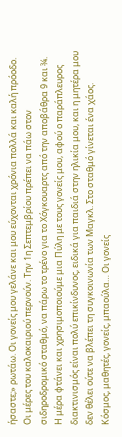ήσαστε;» ρωτάω. Οι γονείς μου γελάνε και μου εύχονται χρόνια πολλά και καλή πρόοδο.
Οι μέρες του καλοκαιριού περνούν. Την 1η Σεπτεμβρίου πρέπει να πάω στον σιδηροδρομικό σταθμό, να πάρω το τρένο για το Χόγκουαρτς από την αποβάθρα 9 και ¾. Η μέρα φτάνει και χρησιμοποιούμε μια Πύλη με τους γονείς μου, αφού ο παράπλευρος διακτινισμός είναι πολύ επικίνδυνος, ειδικά για παιδιά στην ηλικία μου, και η μητέρα μου δεν θέλει ούτε να βλέπει τη συγκοινωνία των Μαγκλ. Στο σταθμό γίνεται ένα χάος. Κόσμος, μαθητές, γονείς, μπαούλα… Οι γονείς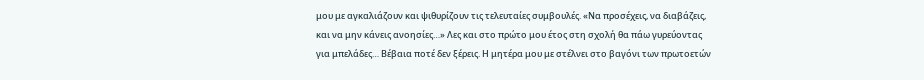μου με αγκαλιάζουν και ψιθυρίζουν τις τελευταίες συμβουλές. «Να προσέχεις, να διαβάζεις, και να μην κάνεις ανοησίες…» Λες και στο πρώτο μου έτος στη σχολή θα πάω γυρεύοντας για μπελάδες… Βέβαια ποτέ δεν ξέρεις. Η μητέρα μου με στέλνει στο βαγόνι των πρωτοετών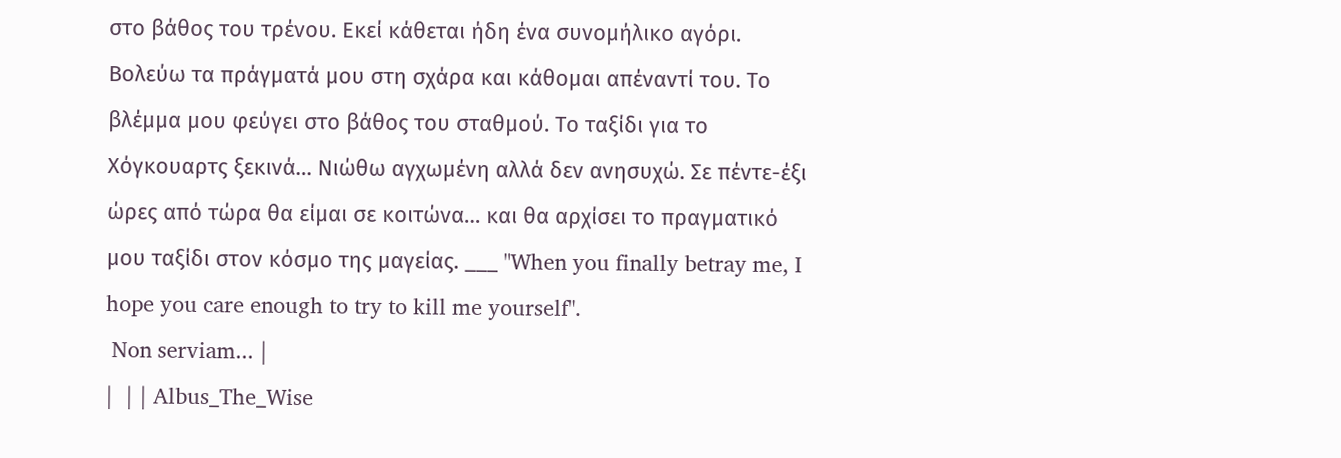στο βάθος του τρένου. Εκεί κάθεται ήδη ένα συνομήλικο αγόρι. Βολεύω τα πράγματά μου στη σχάρα και κάθομαι απέναντί του. Το βλέμμα μου φεύγει στο βάθος του σταθμού. Το ταξίδι για το Χόγκουαρτς ξεκινά… Νιώθω αγχωμένη αλλά δεν ανησυχώ. Σε πέντε-έξι ώρες από τώρα θα είμαι σε κοιτώνα… και θα αρχίσει το πραγματικό μου ταξίδι στον κόσμο της μαγείας. ___ "When you finally betray me, I hope you care enough to try to kill me yourself".
 Non serviam... |
|  | | Albus_The_Wise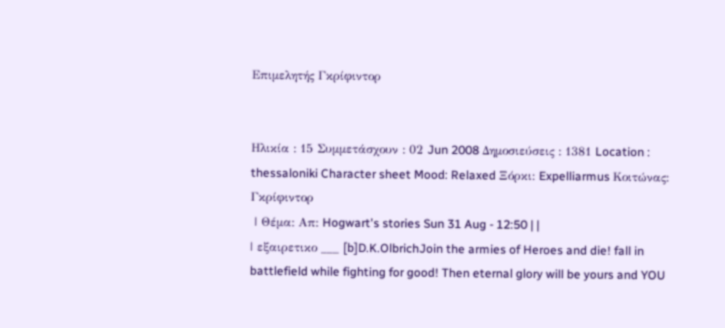Επιμελητής Γκρίφιντορ


Ηλικία : 15 Συμμετάσχουν : 02 Jun 2008 Δημοσιεύσεις : 1381 Location : thessaloniki Character sheet Mood: Relaxed Ξόρκι: Expelliarmus Κοιτώνας: Γκρίφιντορ
 | Θέμα: Απ: Hogwart's stories Sun 31 Aug - 12:50 | |
| εξαιρετικο ___ [b]D.K.OlbrichJoin the armies of Heroes and die! fall in battlefield while fighting for good! Then eternal glory will be yours and YOU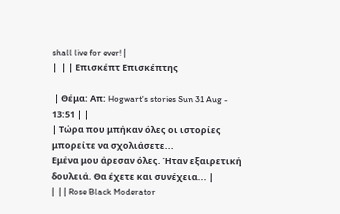shall live for ever! |
|  | | Επισκέπτ Επισκέπτης

 | Θέμα: Απ: Hogwart's stories Sun 31 Aug - 13:51 | |
| Τώρα που μπήκαν όλες οι ιστορίες μπορείτε να σχολιάσετε...
Εμένα μου άρεσαν όλες. Ήταν εξαιρετική δουλειά. Θα έχετε και συνέχεια... |
|  | | Rose Black Moderator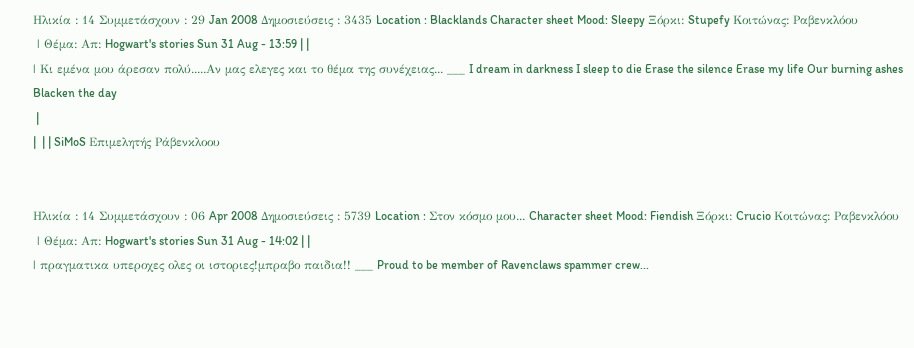Ηλικία : 14 Συμμετάσχουν : 29 Jan 2008 Δημοσιεύσεις : 3435 Location : Blacklands Character sheet Mood: Sleepy Ξόρκι: Stupefy Κοιτώνας: Ραβενκλόου
 | Θέμα: Απ: Hogwart's stories Sun 31 Aug - 13:59 | |
| Κι εμένα μου άρεσαν πολύ.....Αν μας ελεγες και το θέμα της συνέχειας... ___ I dream in darkness I sleep to die Erase the silence Erase my life Our burning ashes Blacken the day
 |
|  | | SiMoS Επιμελητής Ράβενκλοου


Ηλικία : 14 Συμμετάσχουν : 06 Apr 2008 Δημοσιεύσεις : 5739 Location : Στον κόσμο μου... Character sheet Mood: Fiendish Ξόρκι: Crucio Κοιτώνας: Ραβενκλόου
 | Θέμα: Απ: Hogwart's stories Sun 31 Aug - 14:02 | |
| πραγματικα υπεροχες ολες οι ιστοριες!μπραβο παιδια!! ___ Proud to be member of Ravenclaws spammer crew...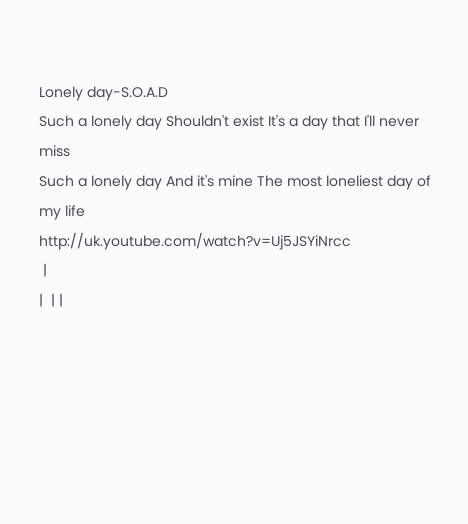Lonely day-S.O.A.D
Such a lonely day Shouldn't exist It's a day that I'll never miss
Such a lonely day And it's mine The most loneliest day of my life
http://uk.youtube.com/watch?v=Uj5JSYiNrcc
 |
|  | |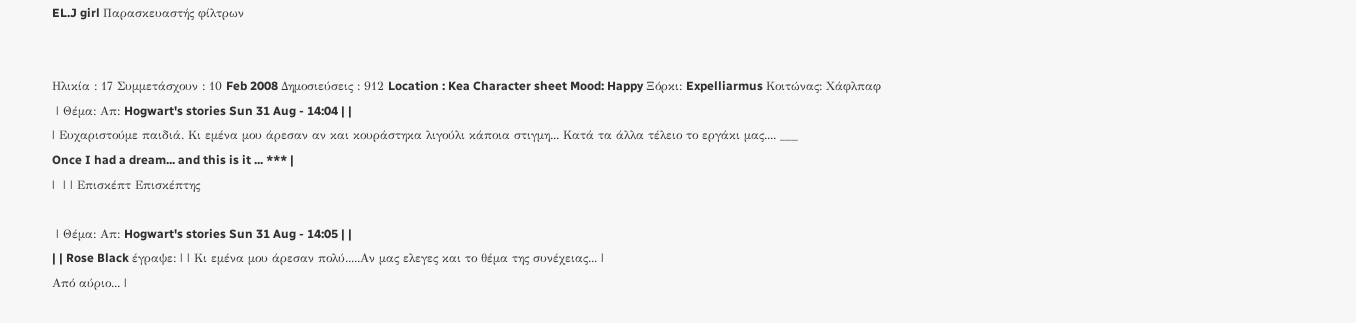EL.J girl Παρασκευαστής φίλτρων


Ηλικία : 17 Συμμετάσχουν : 10 Feb 2008 Δημοσιεύσεις : 912 Location : Kea Character sheet Mood: Happy Ξόρκι: Expelliarmus Κοιτώνας: Χάφλπαφ
 | Θέμα: Απ: Hogwart's stories Sun 31 Aug - 14:04 | |
| Ευχαριστούμε παιδιά. Κι εμένα μου άρεσαν αν και κουράστηκα λιγούλι κάποια στιγμη... Κατά τα άλλα τέλειο το εργάκι μας.... ___
Once I had a dream... and this is it ... *** |
|  | | Επισκέπτ Επισκέπτης

 | Θέμα: Απ: Hogwart's stories Sun 31 Aug - 14:05 | |
| | Rose Black έγραψε: | | Κι εμένα μου άρεσαν πολύ.....Αν μας ελεγες και το θέμα της συνέχειας... |
Από αύριο... |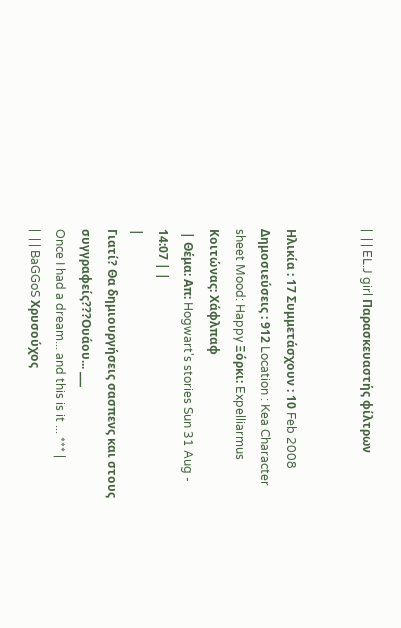|  | | EL.J girl Παρασκευαστής φίλτρων


Ηλικία : 17 Συμμετάσχουν : 10 Feb 2008 Δημοσιεύσεις : 912 Location : Kea Character sheet Mood: Happy Ξόρκι: Expelliarmus Κοιτώνας: Χάφλπαφ
 | Θέμα: Απ: Hogwart's stories Sun 31 Aug - 14:07 | |
|
Γιατί? Θα δημιουργήσεις σασπενς και στους συγγραφείς???Ουάου... ___
Once I had a dream... and this is it ... *** |
|  | | BaGGoS Χρυσούχος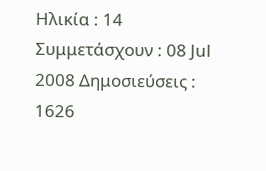Ηλικία : 14 Συμμετάσχουν : 08 Jul 2008 Δημοσιεύσεις : 1626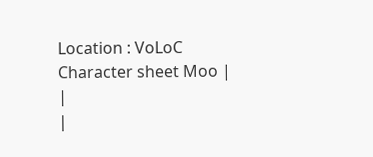Location : VoLoC Character sheet Moo |
|
|